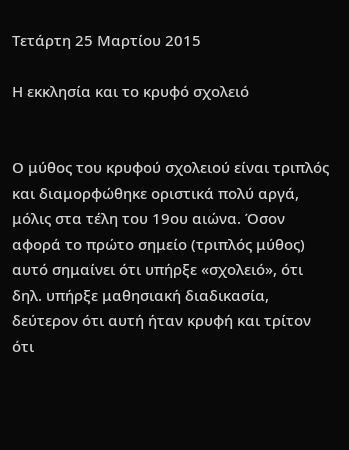Τετάρτη 25 Μαρτίου 2015

Η εκκλησία και το κρυφό σχολειό


Ο μύθος του κρυφού σχολειού είναι τριπλός και διαμορφώθηκε οριστικά πολύ αργά, μόλις στα τέλη του 19ου αιώνα. Όσον αφορά το πρώτο σημείο (τριπλός μύθος) αυτό σημαίνει ότι υπήρξε «σχολειό», ότι δηλ. υπήρξε μαθησιακή διαδικασία, δεύτερον ότι αυτή ήταν κρυφή και τρίτον ότι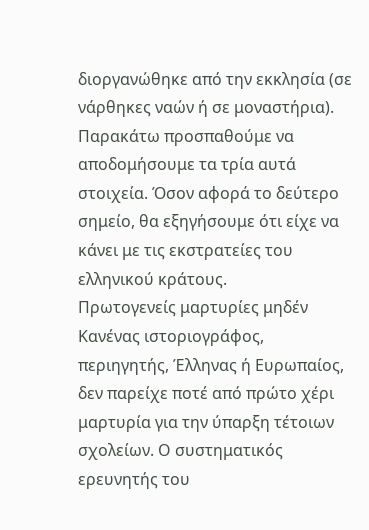διοργανώθηκε από την εκκλησία (σε νάρθηκες ναών ή σε μοναστήρια). Παρακάτω προσπαθούμε να αποδομήσουμε τα τρία αυτά στοιχεία. Όσον αφορά το δεύτερο σημείο, θα εξηγήσουμε ότι είχε να κάνει με τις εκστρατείες του ελληνικού κράτους.
Πρωτογενείς μαρτυρίες μηδέν
Κανένας ιστοριογράφος, περιηγητής, Έλληνας ή Ευρωπαίος, δεν παρείχε ποτέ από πρώτο χέρι μαρτυρία για την ύπαρξη τέτοιων σχολείων. Ο συστηματικός ερευνητής του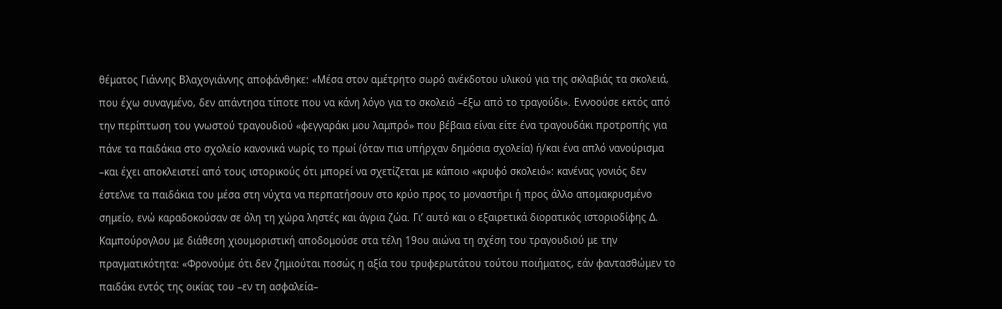θέματος Γιάννης Βλαχογιάννης αποφάνθηκε: «Μέσα στον αμέτρητο σωρό ανέκδοτου υλικού για της σκλαβιάς τα σκολειά, που έχω συναγμένο, δεν απάντησα τίποτε που να κάνη λόγο για το σκολειό –έξω από το τραγούδι». Εννοούσε εκτός από την περίπτωση του γνωστού τραγουδιού «φεγγαράκι μου λαμπρό» που βέβαια είναι είτε ένα τραγουδάκι προτροπής για πάνε τα παιδάκια στο σχολείο κανονικά νωρίς το πρωί (όταν πια υπήρχαν δημόσια σχολεία) ή/και ένα απλό νανούρισμα –και έχει αποκλειστεί από τους ιστορικούς ότι μπορεί να σχετίζεται με κάποιο «κρυφό σκολειό»: κανένας γονιός δεν έστελνε τα παιδάκια του μέσα στη νύχτα να περπατήσουν στο κρύο προς το μοναστήρι ή προς άλλο απομακρυσμένο σημείο, ενώ καραδοκούσαν σε όλη τη χώρα ληστές και άγρια ζώα. Γι’ αυτό και ο εξαιρετικά διορατικός ιστοριοδίφης Δ. Καμπούρογλου με διάθεση χιουμοριστική αποδομούσε στα τέλη 19ου αιώνα τη σχέση του τραγουδιού με την πραγματικότητα: «Φρονούμε ότι δεν ζημιούται ποσώς η αξία του τρυφερωτάτου τούτου ποιήματος, εάν φαντασθώμεν το παιδάκι εντός της οικίας του –εν τη ασφαλεία–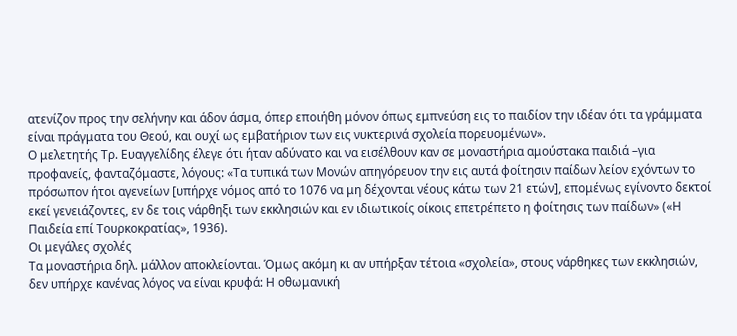ατενίζον προς την σελήνην και άδον άσμα, όπερ εποιήθη μόνον όπως εμπνεύση εις το παιδίον την ιδέαν ότι τα γράμματα είναι πράγματα του Θεού, και ουχί ως εμβατήριον των εις νυκτερινά σχολεία πορευομένων».
Ο μελετητής Τρ. Ευαγγελίδης έλεγε ότι ήταν αδύνατο και να εισέλθουν καν σε μοναστήρια αμούστακα παιδιά –για προφανείς, φανταζόμαστε, λόγους: «Τα τυπικά των Μονών απηγόρευον την εις αυτά φοίτησιν παίδων λείον εχόντων το πρόσωπον ήτοι αγενείων [υπήρχε νόμος από το 1076 να μη δέχονται νέους κάτω των 21 ετών], επομένως εγίνοντο δεκτοί εκεί γενειάζοντες, εν δε τοις νάρθηξι των εκκλησιών και εν ιδιωτικοίς οίκοις επετρέπετο η φοίτησις των παίδων» («Η Παιδεία επί Τουρκοκρατίας», 1936).
Οι μεγάλες σχολές
Τα μοναστήρια δηλ. μάλλον αποκλείονται. Όμως ακόμη κι αν υπήρξαν τέτοια «σχολεία», στους νάρθηκες των εκκλησιών, δεν υπήρχε κανένας λόγος να είναι κρυφά: Η οθωμανική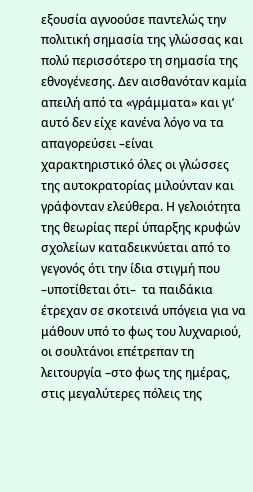εξουσία αγνοούσε παντελώς την πολιτική σημασία της γλώσσας και πολύ περισσότερο τη σημασία της εθνογένεσης. Δεν αισθανόταν καμία απειλή από τα «γράμματα» και γι’ αυτό δεν είχε κανένα λόγο να τα απαγορεύσει –είναι χαρακτηριστικό όλες οι γλώσσες της αυτοκρατορίας μιλούνταν και γράφονταν ελεύθερα. Η γελοιότητα της θεωρίας περί ύπαρξης κρυφών σχολείων καταδεικνύεται από το γεγονός ότι την ίδια στιγμή που –υποτίθεται ότι–  τα παιδάκια έτρεχαν σε σκοτεινά υπόγεια για να μάθουν υπό το φως του λυχναριού, οι σουλτάνοι επέτρεπαν τη λειτουργία –στο φως της ημέρας, στις μεγαλύτερες πόλεις της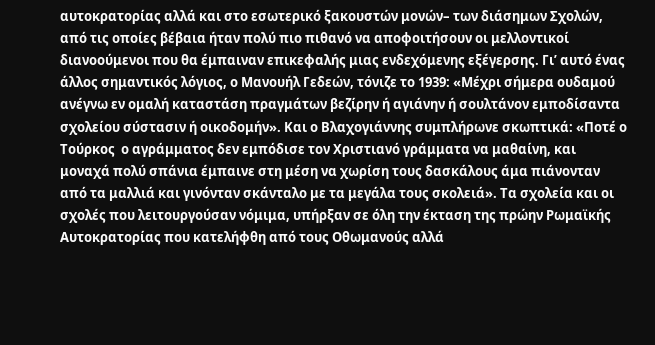αυτοκρατορίας αλλά και στο εσωτερικό ξακουστών μονών– των διάσημων Σχολών, από τις οποίες βέβαια ήταν πολύ πιο πιθανό να αποφοιτήσουν οι μελλοντικοί διανοούμενοι που θα έμπαιναν επικεφαλής μιας ενδεχόμενης εξέγερσης. Γι’ αυτό ένας άλλος σημαντικός λόγιος, ο Μανουήλ Γεδεών, τόνιζε το 1939: «Μέχρι σήμερα ουδαμού ανέγνω εν ομαλή καταστάση πραγμάτων βεζίρην ή αγιάνην ή σουλτάνον εμποδίσαντα σχολείου σύστασιν ή οικοδομήν». Και ο Βλαχογιάννης συμπλήρωνε σκωπτικά: «Ποτέ ο Τούρκος  ο αγράμματος δεν εμπόδισε τον Χριστιανό γράμματα να μαθαίνη, και μοναχά πολύ σπάνια έμπαινε στη μέση να χωρίση τους δασκάλους άμα πιάνονταν από τα μαλλιά και γινόνταν σκάνταλο με τα μεγάλα τους σκολειά». Τα σχολεία και οι σχολές που λειτουργούσαν νόμιμα, υπήρξαν σε όλη την έκταση της πρώην Ρωμαϊκής Αυτοκρατορίας που κατελήφθη από τους Οθωμανούς αλλά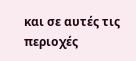και σε αυτές τις περιοχές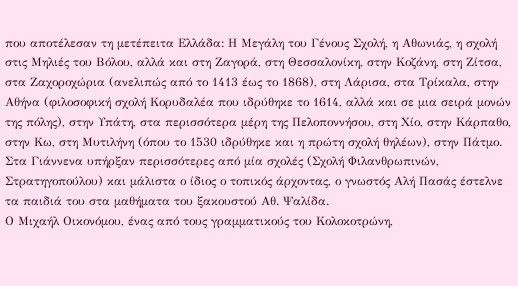που αποτέλεσαν τη μετέπειτα Ελλάδα: Η Μεγάλη του Γένους Σχολή, η Αθωνιάς, η σχολή στις Μηλιές του Βόλου, αλλά και στη Ζαγορά, στη Θεσσαλονίκη, στην Κοζάνη, στη Ζίτσα, στα Ζαχοροχώρια (ανελιπώς από το 1413 έως το 1868), στη Λάρισα, στα Τρίκαλα, στην Αθήνα (φιλοσοφική σχολή Κορυδαλέα που ιδρύθηκε το 1614, αλλά και σε μια σειρά μονών της πόλης), στην Υπάτη, στα περισσότερα μέρη της Πελοποννήσου, στη Χίο, στην Κάρπαθο, στην Κω, στη Μυτιλήνη (όπου το 1530 ιδρύθηκε και η πρώτη σχολή θηλέων), στην Πάτμο. Στα Γιάννενα υπήρξαν περισσότερες από μία σχολές (Σχολή Φιλανθρωπινών, Στρατηγοπούλου) και μάλιστα ο ίδιος ο τοπικός άρχοντας, ο γνωστός Αλή Πασάς έστελνε τα παιδιά του στα μαθήματα του ξακουστού Αθ. Ψαλίδα.
Ο Μιχαήλ Οικονόμου, ένας από τους γραμματικούς του Κολοκοτρώνη,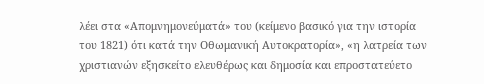λέει στα «Απομνημονεύματά» του (κείμενο βασικό για την ιστορία του 1821) ότι κατά την Οθωμανική Αυτοκρατορία», «η λατρεία των χριστιανών εξησκείτο ελευθέρως και δημοσία και επροστατεύετο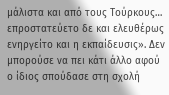μάλιστα και από τους Τούρκους… επροστατεύετο δε και ελευθέρως  ενηργείτο και η εκπαίδευσις». Δεν μπορούσε να πει κάτι άλλο αφού ο ίδιος σπούδασε στη σχολή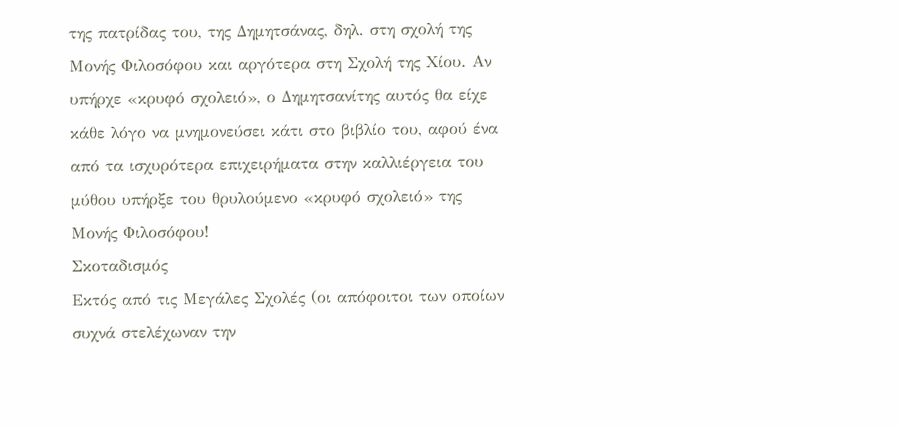της πατρίδας του, της Δημητσάνας, δηλ. στη σχολή της Μονής Φιλοσόφου και αργότερα στη Σχολή της Χίου. Αν υπήρχε «κρυφό σχολειό», ο Δημητσανίτης αυτός θα είχε κάθε λόγο να μνημονεύσει κάτι στο βιβλίο του, αφού ένα από τα ισχυρότερα επιχειρήματα στην καλλιέργεια του μύθου υπήρξε του θρυλούμενο «κρυφό σχολειό» της Μονής Φιλοσόφου!
Σκοταδισμός
Εκτός από τις Μεγάλες Σχολές (οι απόφοιτοι των οποίων συχνά στελέχωναν την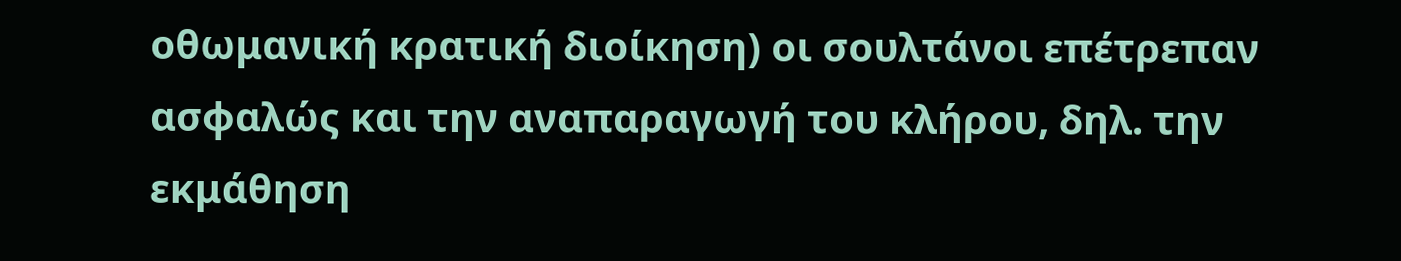οθωμανική κρατική διοίκηση) οι σουλτάνοι επέτρεπαν ασφαλώς και την αναπαραγωγή του κλήρου, δηλ. την εκμάθηση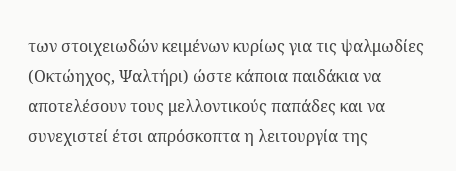των στοιχειωδών κειμένων κυρίως για τις ψαλμωδίες (Οκτώηχος, Ψαλτήρι) ώστε κάποια παιδάκια να αποτελέσουν τους μελλοντικούς παπάδες και να συνεχιστεί έτσι απρόσκοπτα η λειτουργία της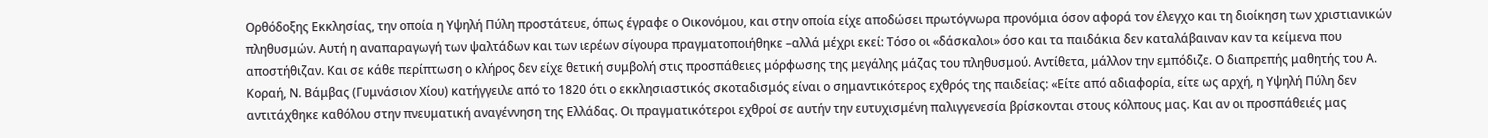Ορθόδοξης Εκκλησίας, την οποία η Υψηλή Πύλη προστάτευε, όπως έγραφε ο Οικονόμου, και στην οποία είχε αποδώσει πρωτόγνωρα προνόμια όσον αφορά τον έλεγχο και τη διοίκηση των χριστιανικών πληθυσμών. Αυτή η αναπαραγωγή των ψαλτάδων και των ιερέων σίγουρα πραγματοποιήθηκε –αλλά μέχρι εκεί: Τόσο οι «δάσκαλοι» όσο και τα παιδάκια δεν καταλάβαιναν καν τα κείμενα που αποστήθιζαν. Και σε κάθε περίπτωση ο κλήρος δεν είχε θετική συμβολή στις προσπάθειες μόρφωσης της μεγάλης μάζας του πληθυσμού. Αντίθετα, μάλλον την εμπόδιζε. Ο διαπρεπής μαθητής του Α. Κοραή, Ν. Βάμβας (Γυμνάσιον Χίου) κατήγγειλε από το 1820 ότι ο εκκλησιαστικός σκοταδισμός είναι ο σημαντικότερος εχθρός της παιδείας: «Είτε από αδιαφορία, είτε ως αρχή, η Υψηλή Πύλη δεν αντιτάχθηκε καθόλου στην πνευματική αναγέννηση της Ελλάδας. Οι πραγματικότεροι εχθροί σε αυτήν την ευτυχισμένη παλιγγενεσία βρίσκονται στους κόλπους μας. Και αν οι προσπάθειές μας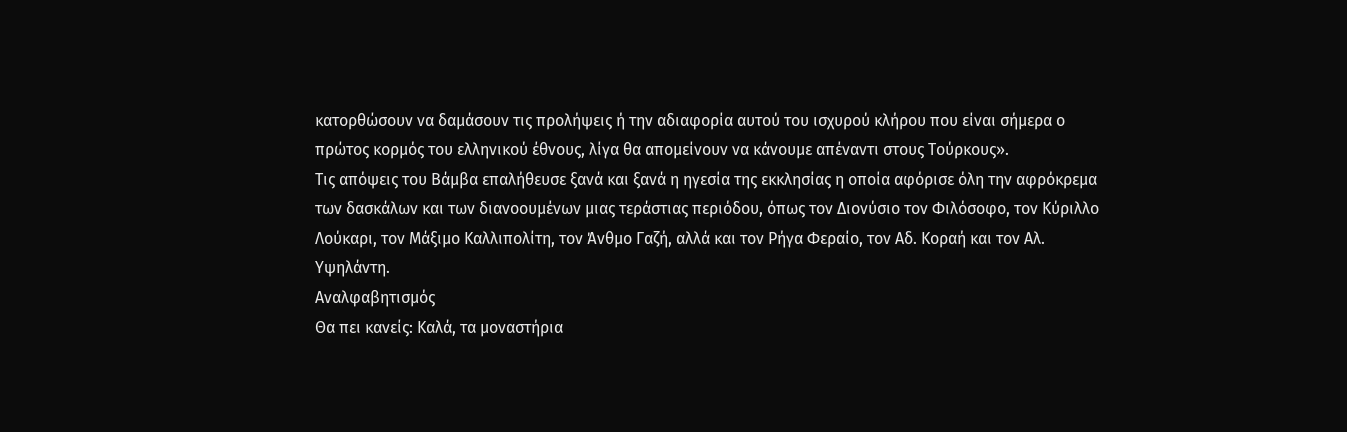κατορθώσουν να δαμάσουν τις προλήψεις ή την αδιαφορία αυτού του ισχυρού κλήρου που είναι σήμερα ο πρώτος κορμός του ελληνικού έθνους, λίγα θα απομείνουν να κάνουμε απέναντι στους Τούρκους».
Τις απόψεις του Βάμβα επαλήθευσε ξανά και ξανά η ηγεσία της εκκλησίας η οποία αφόρισε όλη την αφρόκρεμα των δασκάλων και των διανοουμένων μιας τεράστιας περιόδου, όπως τον Διονύσιο τον Φιλόσοφο, τον Κύριλλο Λούκαρι, τον Μάξιμο Καλλιπολίτη, τον Άνθμο Γαζή, αλλά και τον Ρήγα Φεραίο, τον Αδ. Κοραή και τον Αλ. Υψηλάντη.
Αναλφαβητισμός
Θα πει κανείς: Καλά, τα μοναστήρια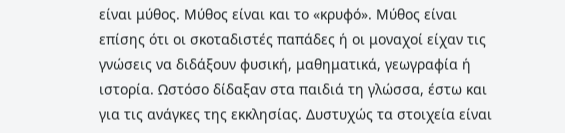είναι μύθος. Μύθος είναι και το «κρυφό». Μύθος είναι επίσης ότι οι σκοταδιστές παπάδες ή οι μοναχοί είχαν τις γνώσεις να διδάξουν φυσική, μαθηματικά, γεωγραφία ή ιστορία. Ωστόσο δίδαξαν στα παιδιά τη γλώσσα, έστω και για τις ανάγκες της εκκλησίας. Δυστυχώς τα στοιχεία είναι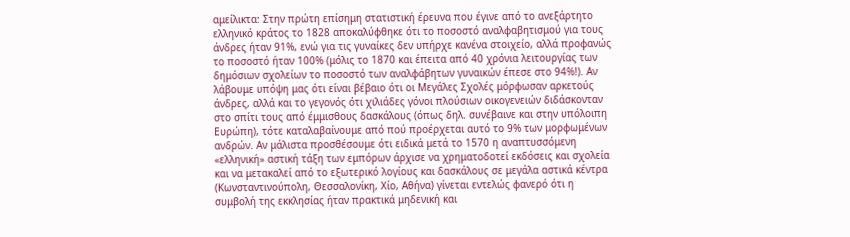αμείλικτα: Στην πρώτη επίσημη στατιστική έρευνα που έγινε από το ανεξάρτητο ελληνικό κράτος το 1828 αποκαλύφθηκε ότι το ποσοστό αναλφαβητισμού για τους άνδρες ήταν 91%, ενώ για τις γυναίκες δεν υπήρχε κανένα στοιχείο, αλλά προφανώς το ποσοστό ήταν 100% (μόλις το 1870 και έπειτα από 40 χρόνια λειτουργίας των δημόσιων σχολείων το ποσοστό των αναλφάβητων γυναικών έπεσε στο 94%!). Αν λάβουμε υπόψη μας ότι είναι βέβαιο ότι οι Μεγάλες Σχολές μόρφωσαν αρκετούς άνδρες, αλλά και το γεγονός ότι χιλιάδες γόνοι πλούσιων οικογενειών διδάσκονταν στο σπίτι τους από έμμισθους δασκάλους (όπως δηλ. συνέβαινε και στην υπόλοιπη Ευρώπη), τότε καταλαβαίνουμε από πού προέρχεται αυτό το 9% των μορφωμένων ανδρών. Αν μάλιστα προσθέσουμε ότι ειδικά μετά το 1570 η αναπτυσσόμενη «ελληνική» αστική τάξη των εμπόρων άρχισε να χρηματοδοτεί εκδόσεις και σχολεία και να μετακαλεί από το εξωτερικό λογίους και δασκάλους σε μεγάλα αστικά κέντρα (Κωνσταντινούπολη, Θεσσαλονίκη, Χίο, Αθήνα) γίνεται εντελώς φανερό ότι η συμβολή της εκκλησίας ήταν πρακτικά μηδενική και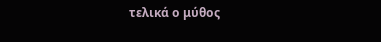τελικά ο μύθος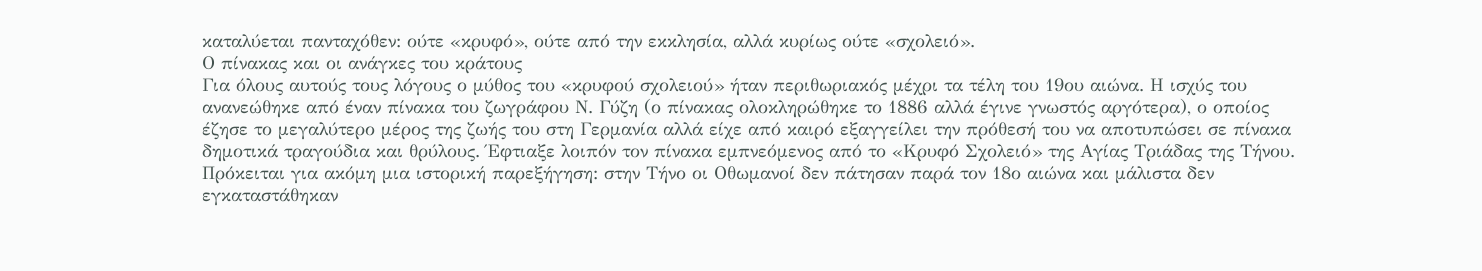καταλύεται πανταχόθεν: ούτε «κρυφό», ούτε από την εκκλησία, αλλά κυρίως ούτε «σχολειό».
Ο πίνακας και οι ανάγκες του κράτους
Για όλους αυτούς τους λόγους ο μύθος του «κρυφού σχολειού» ήταν περιθωριακός μέχρι τα τέλη του 19ου αιώνα. Η ισχύς του ανανεώθηκε από έναν πίνακα του ζωγράφου Ν. Γύζη (ο πίνακας ολοκληρώθηκε το 1886 αλλά έγινε γνωστός αργότερα), ο οποίος έζησε το μεγαλύτερο μέρος της ζωής του στη Γερμανία αλλά είχε από καιρό εξαγγείλει την πρόθεσή του να αποτυπώσει σε πίνακα δημοτικά τραγούδια και θρύλους. Έφτιαξε λοιπόν τον πίνακα εμπνεόμενος από το «Κρυφό Σχολειό» της Αγίας Τριάδας της Τήνου. Πρόκειται για ακόμη μια ιστορική παρεξήγηση: στην Τήνο οι Οθωμανοί δεν πάτησαν παρά τον 18ο αιώνα και μάλιστα δεν εγκαταστάθηκαν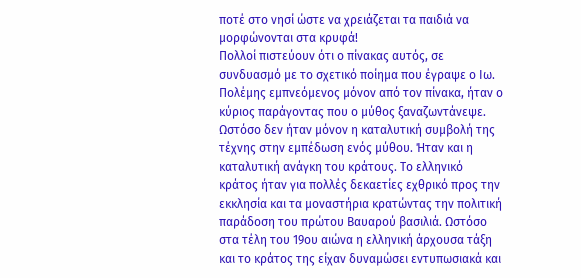ποτέ στο νησί ώστε να χρειάζεται τα παιδιά να μορφώνονται στα κρυφά!
Πολλοί πιστεύουν ότι ο πίνακας αυτός, σε συνδυασμό με το σχετικό ποίημα που έγραψε ο Ιω. Πολέμης εμπνεόμενος μόνον από τον πίνακα, ήταν ο κύριος παράγοντας που ο μύθος ξαναζωντάνεψε. Ωστόσο δεν ήταν μόνον η καταλυτική συμβολή της τέχνης στην εμπέδωση ενός μύθου. Ήταν και η καταλυτική ανάγκη του κράτους. Το ελληνικό κράτος ήταν για πολλές δεκαετίες εχθρικό προς την εκκλησία και τα μοναστήρια κρατώντας την πολιτική παράδοση του πρώτου Βαυαρού βασιλιά. Ωστόσο στα τέλη του 19ου αιώνα η ελληνική άρχουσα τάξη και το κράτος της είχαν δυναμώσει εντυπωσιακά και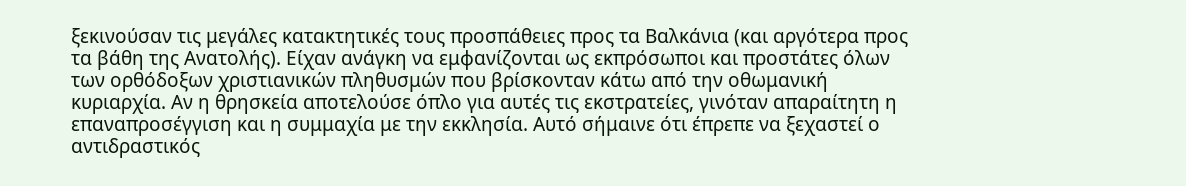ξεκινούσαν τις μεγάλες κατακτητικές τους προσπάθειες προς τα Βαλκάνια (και αργότερα προς τα βάθη της Ανατολής). Είχαν ανάγκη να εμφανίζονται ως εκπρόσωποι και προστάτες όλων των ορθόδοξων χριστιανικών πληθυσμών που βρίσκονταν κάτω από την οθωμανική κυριαρχία. Αν η θρησκεία αποτελούσε όπλο για αυτές τις εκστρατείες, γινόταν απαραίτητη η επαναπροσέγγιση και η συμμαχία με την εκκλησία. Αυτό σήμαινε ότι έπρεπε να ξεχαστεί ο αντιδραστικός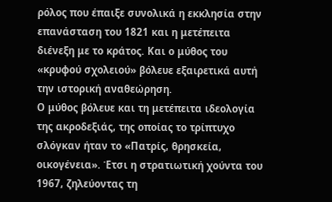ρόλος που έπαιξε συνολικά η εκκλησία στην επανάσταση του 1821 και η μετέπειτα διένεξη με το κράτος. Και ο μύθος του «κρυφού σχολειού» βόλευε εξαιρετικά αυτή την ιστορική αναθεώρηση.
Ο μύθος βόλευε και τη μετέπειτα ιδεολογία της ακροδεξιάς, της οποίας το τρίπτυχο σλόγκαν ήταν το «Πατρίς, θρησκεία, οικογένεια». Έτσι η στρατιωτική χούντα του 1967, ζηλεύοντας τη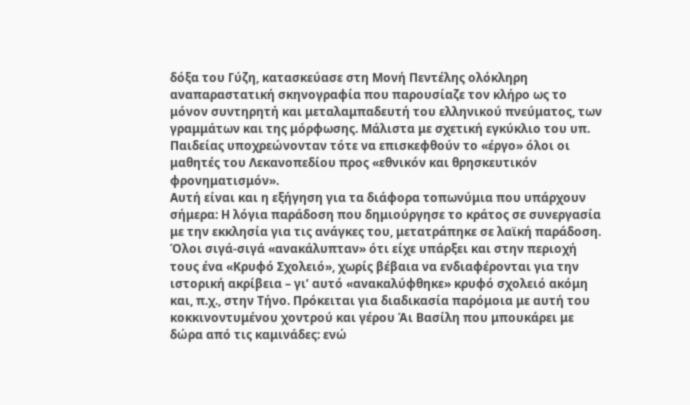δόξα του Γύζη, κατασκεύασε στη Μονή Πεντέλης ολόκληρη αναπαραστατική σκηνογραφία που παρουσίαζε τον κλήρο ως το μόνον συντηρητή και μεταλαμπαδευτή του ελληνικού πνεύματος, των γραμμάτων και της μόρφωσης. Μάλιστα με σχετική εγκύκλιο του υπ. Παιδείας υποχρεώνονταν τότε να επισκεφθούν το «έργο» όλοι οι μαθητές του Λεκανοπεδίου προς «εθνικόν και θρησκευτικόν φρονηματισμόν».
Αυτή είναι και η εξήγηση για τα διάφορα τοπωνύμια που υπάρχουν σήμερα: Η λόγια παράδοση που δημιούργησε το κράτος σε συνεργασία με την εκκλησία για τις ανάγκες του, μετατράπηκε σε λαϊκή παράδοση. Όλοι σιγά-σιγά «ανακάλυπταν» ότι είχε υπάρξει και στην περιοχή τους ένα «Κρυφό Σχολειό», χωρίς βέβαια να ενδιαφέρονται για την ιστορική ακρίβεια – γι’ αυτό «ανακαλύφθηκε» κρυφό σχολειό ακόμη και, π.χ., στην Τήνο. Πρόκειται για διαδικασία παρόμοια με αυτή του κοκκινοντυμένου χοντρού και γέρου Άι Βασίλη που μπουκάρει με δώρα από τις καμινάδες: ενώ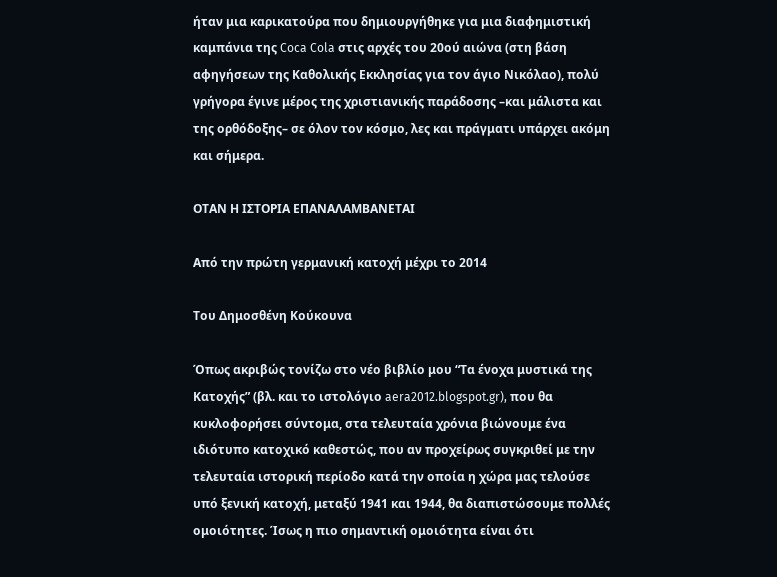ήταν μια καρικατούρα που δημιουργήθηκε για μια διαφημιστική καμπάνια της Coca Cola στις αρχές του 20ού αιώνα (στη βάση αφηγήσεων της Καθολικής Εκκλησίας για τον άγιο Νικόλαο), πολύ γρήγορα έγινε μέρος της χριστιανικής παράδοσης –και μάλιστα και της ορθόδοξης– σε όλον τον κόσμο, λες και πράγματι υπάρχει ακόμη και σήμερα.

ΟΤΑΝ Η ΙΣΤΟΡΙΑ ΕΠΑΝΑΛΑΜΒΑΝΕΤΑΙ

Από την πρώτη γερμανική κατοχή μέχρι το 2014

Του Δημοσθένη Κούκουνα

Όπως ακριβώς τονίζω στο νέο βιβλίο μου “Τα ένοχα μυστικά της Κατοχής” (βλ. και το ιστολόγιο aera2012.blogspot.gr), που θα κυκλοφορήσει σύντομα, στα τελευταία χρόνια βιώνουμε ένα ιδιότυπο κατοχικό καθεστώς, που αν προχείρως συγκριθεί με την τελευταία ιστορική περίοδο κατά την οποία η χώρα μας τελούσε υπό ξενική κατοχή, μεταξύ 1941 και 1944, θα διαπιστώσουμε πολλές ομοιότητες. Ίσως η πιο σημαντική ομοιότητα είναι ότι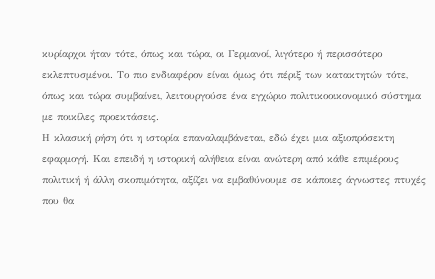κυρίαρχοι ήταν τότε, όπως και τώρα, οι Γερμανοί, λιγότερο ή περισσότερο εκλεπτυσμένοι. Το πιο ενδιαφέρον είναι όμως ότι πέριξ των κατακτητών τότε, όπως και τώρα συμβαίνει, λειτουργούσε ένα εγχώριο πολιτικοοικονομικό σύστημα με ποικίλες προεκτάσεις.
Η κλασική ρήση ότι η ιστορία επαναλαμβάνεται, εδώ έχει μια αξιοπρόσεκτη εφαρμογή. Και επειδή η ιστορική αλήθεια είναι ανώτερη από κάθε επιμέρους πολιτική ή άλλη σκοπιμότητα, αξίζει να εμβαθύνουμε σε κάποιες άγνωστες πτυχές που θα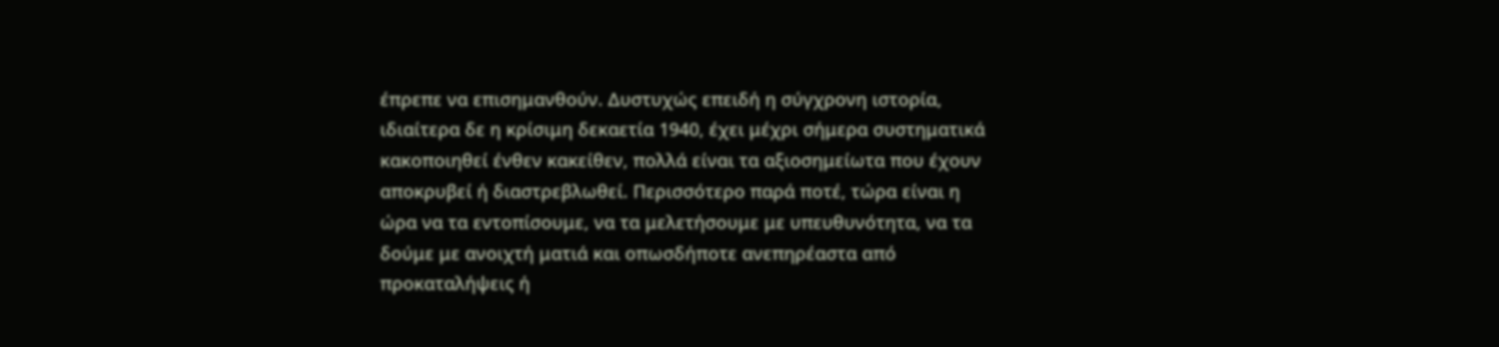έπρεπε να επισημανθούν. Δυστυχώς επειδή η σύγχρονη ιστορία, ιδιαίτερα δε η κρίσιμη δεκαετία 1940, έχει μέχρι σήμερα συστηματικά κακοποιηθεί ένθεν κακείθεν, πολλά είναι τα αξιοσημείωτα που έχουν αποκρυβεί ή διαστρεβλωθεί. Περισσότερο παρά ποτέ, τώρα είναι η ώρα να τα εντοπίσουμε, να τα μελετήσουμε με υπευθυνότητα, να τα δούμε με ανοιχτή ματιά και οπωσδήποτε ανεπηρέαστα από προκαταλήψεις ή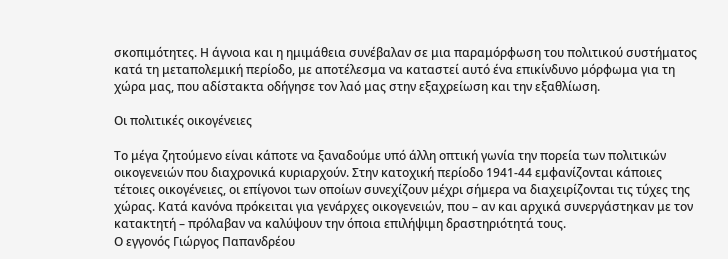σκοπιμότητες. Η άγνοια και η ημιμάθεια συνέβαλαν σε μια παραμόρφωση του πολιτικού συστήματος κατά τη μεταπολεμική περίοδο, με αποτέλεσμα να καταστεί αυτό ένα επικίνδυνο μόρφωμα για τη χώρα μας, που αδίστακτα οδήγησε τον λαό μας στην εξαχρείωση και την εξαθλίωση.

Οι πολιτικές οικογένειες

Το μέγα ζητούμενο είναι κάποτε να ξαναδούμε υπό άλλη οπτική γωνία την πορεία των πολιτικών οικογενειών που διαχρονικά κυριαρχούν. Στην κατοχική περίοδο 1941-44 εμφανίζονται κάποιες τέτοιες οικογένειες, οι επίγονοι των οποίων συνεχίζουν μέχρι σήμερα να διαχειρίζονται τις τύχες της χώρας. Κατά κανόνα πρόκειται για γενάρχες οικογενειών, που – αν και αρχικά συνεργάστηκαν με τον κατακτητή – πρόλαβαν να καλύψουν την όποια επιλήψιμη δραστηριότητά τους.
Ο εγγονός Γιώργος Παπανδρέου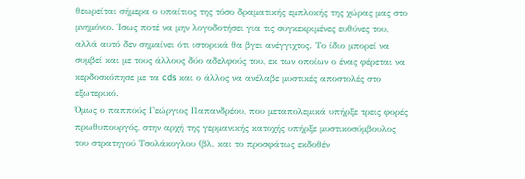θεωρείται σήμερα ο υπαίτιος της τόσο δραματικής εμπλοκής της χώρας μας στο μνημόνιο. Ίσως ποτέ να μην λογοδοτήσει για τις συγκεκριμένες ευθύνες του, αλλά αυτό δεν σημαίνει ότι ιστορικά θα βγει ανέγγιχτος. Το ίδιο μπορεί να συμβεί και με τους άλλους δύο αδελφούς του, εκ των οποίων ο ένας φέρεται να κερδοσκόπησε με τα cds και ο άλλος να ανέλαβε μυστικές αποστολές στο εξωτερικό.
Όμως ο παππούς Γεώργιος Παπανδρέου, που μεταπολεμικά υπήρξε τρεις φορές πρωθυπουργός, στην αρχή της γερμανικής κατοχής υπήρξε μυστικοσύμβουλος του στρατηγού Τσολάκογλου (βλ. και το προσφάτως εκδοθέν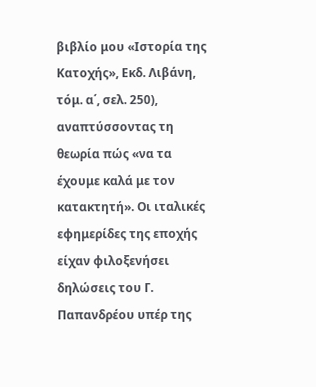βιβλίο μου «Ιστορία της Κατοχής», Εκδ. Λιβάνη, τόμ. α΄, σελ. 250), αναπτύσσοντας τη θεωρία πώς «να τα έχουμε καλά με τον κατακτητή». Οι ιταλικές εφημερίδες της εποχής είχαν φιλοξενήσει δηλώσεις του Γ. Παπανδρέου υπέρ της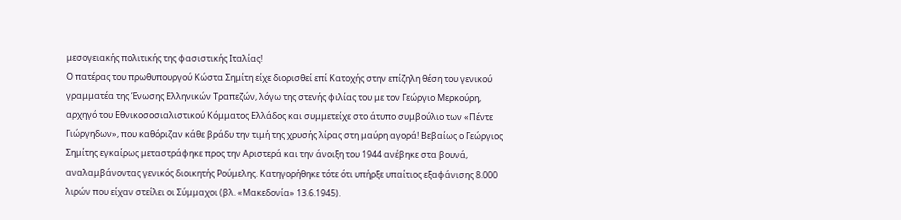μεσογειακής πολιτικής της φασιστικής Ιταλίας!
Ο πατέρας του πρωθυπουργού Κώστα Σημίτη είχε διορισθεί επί Κατοχής στην επίζηλη θέση του γενικού γραμματέα της Ένωσης Ελληνικών Τραπεζών, λόγω της στενής φιλίας του με τον Γεώργιο Μερκούρη, αρχηγό του Εθνικοσοσιαλιστικού Κόμματος Ελλάδος και συμμετείχε στο άτυπο συμβούλιο των «Πέντε Γιώργηδων», που καθόριζαν κάθε βράδυ την τιμή της χρυσής λίρας στη μαύρη αγορά! Βεβαίως ο Γεώργιος Σημίτης εγκαίρως μεταστράφηκε προς την Αριστερά και την άνοιξη του 1944 ανέβηκε στα βουνά, αναλαμβάνοντας γενικός διοικητής Ρούμελης. Κατηγορήθηκε τότε ότι υπήρξε υπαίτιος εξαφάνισης 8.000 λιρών που είχαν στείλει οι Σύμμαχοι (βλ. «Μακεδονία» 13.6.1945).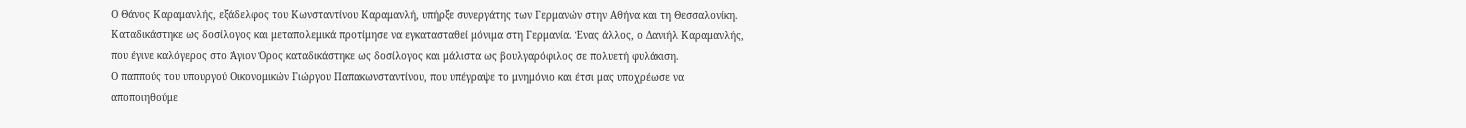Ο Θάνος Καραμανλής, εξάδελφος του Κωνσταντίνου Καραμανλή, υπήρξε συνεργάτης των Γερμανών στην Αθήνα και τη Θεσσαλονίκη. Καταδικάστηκε ως δοσίλογος και μεταπολεμικά προτίμησε να εγκατασταθεί μόνιμα στη Γερμανία. Ένας άλλος, ο Δανιήλ Καραμανλής, που έγινε καλόγερος στο Άγιον Όρος καταδικάστηκε ως δοσίλογος και μάλιστα ως βουλγαρόφιλος σε πολυετή φυλάκιση.
Ο παππούς του υπουργού Οικονομικών Γιώργου Παπακωνσταντίνου, που υπέγραψε το μνημόνιο και έτσι μας υποχρέωσε να αποποιηθούμε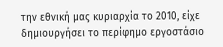την εθνική μας κυριαρχία το 2010, είχε δημιουργήσει το περίφημο εργοστάσιο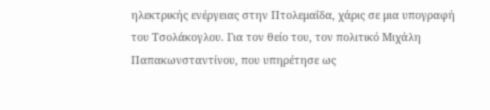ηλεκτρικής ενέργειας στην Πτολεμαΐδα, χάρις σε μια υπογραφή του Τσολάκογλου. Για τον θείο του, τον πολιτικό Μιχάλη Παπακωνσταντίνου, που υπηρέτησε ως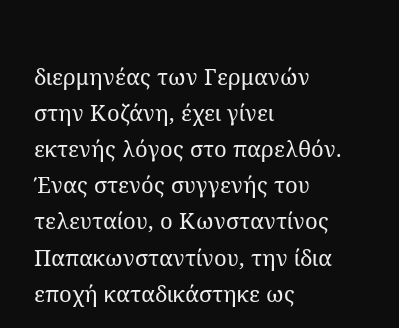διερμηνέας των Γερμανών στην Κοζάνη, έχει γίνει εκτενής λόγος στο παρελθόν. Ένας στενός συγγενής του τελευταίου, ο Κωνσταντίνος Παπακωνσταντίνου, την ίδια εποχή καταδικάστηκε ως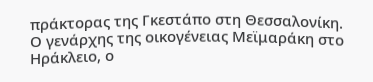πράκτορας της Γκεστάπο στη Θεσσαλονίκη.
Ο γενάρχης της οικογένειας Μεϊμαράκη στο Ηράκλειο, ο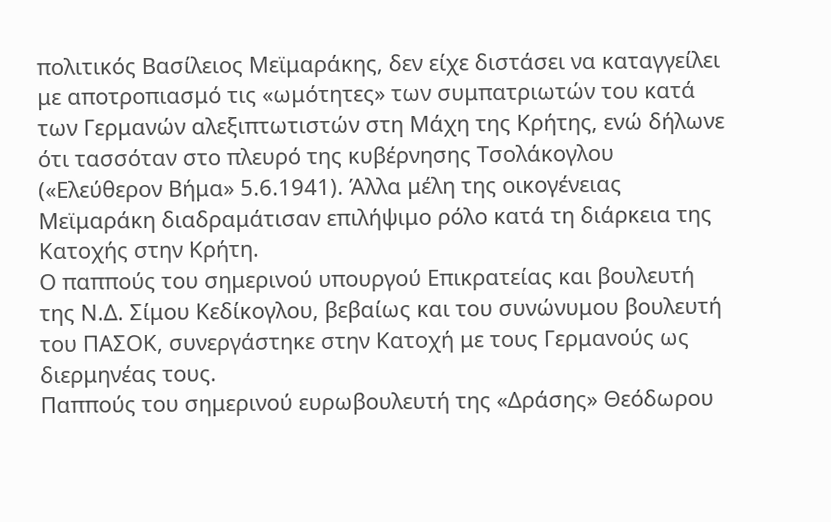πολιτικός Βασίλειος Μεϊμαράκης, δεν είχε διστάσει να καταγγείλει με αποτροπιασμό τις «ωμότητες» των συμπατριωτών του κατά των Γερμανών αλεξιπτωτιστών στη Μάχη της Κρήτης, ενώ δήλωνε ότι τασσόταν στο πλευρό της κυβέρνησης Τσολάκογλου («Ελεύθερον Βήμα» 5.6.1941). Άλλα μέλη της οικογένειας Μεϊμαράκη διαδραμάτισαν επιλήψιμο ρόλο κατά τη διάρκεια της Κατοχής στην Κρήτη.
Ο παππούς του σημερινού υπουργού Επικρατείας και βουλευτή της Ν.Δ. Σίμου Κεδίκογλου, βεβαίως και του συνώνυμου βουλευτή του ΠΑΣΟΚ, συνεργάστηκε στην Κατοχή με τους Γερμανούς ως διερμηνέας τους.
Παππούς του σημερινού ευρωβουλευτή της «Δράσης» Θεόδωρου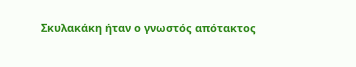Σκυλακάκη ήταν ο γνωστός απότακτος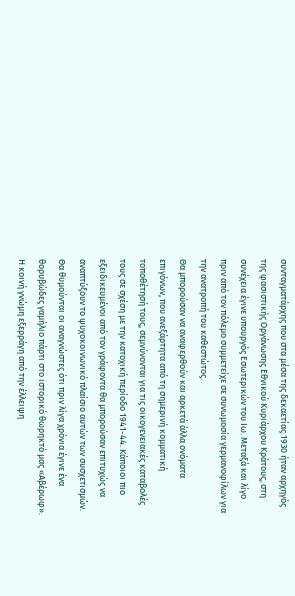συνταγματάρχης που στα μέσα της δεκαετίας 1930 ήταν αρχηγός της φασιστικής Οργάνωσης Εθνικού Κυριάρχου Κράτους, στη συνέχεια έγινε υπουργός Εσωτερικών του Ιω. Μεταξά και λίγο πριν από τον πόλεμο συμμετείχε σε συνωμοσία γερμανοφίλων για την ανατροπή του καθεστώτος.
Θα μπορούσαν να αναφερθούν και αρκετά άλλα ονόματα επιγόνων, που ανεξάρτητα από τη σημερινή κομματική τοποθέτησή τους, σεμνύνονται για τις οικογενειακές καταβολές τους σε σχέση με την κατοχική περίοδο 1941-44. Κάποιοι πιο εξειδικευμένοι από τον γράφοντα θα μπορούσαν επιτυχώς να αναπτύξουν το ψυχοκοινωνικό πλαίσιο αυτών των συσχετισμών.
Θα θυμούνται οι αναγνώστες ότι πριν λίγα χρόνια έγινε ένα θορυβώδες γαμήλιο πάρτι στο ιστορικό θωρηκτό μας «Αβέρωφ». Η κοινή γνώμη εξερράγη από την έλλειψη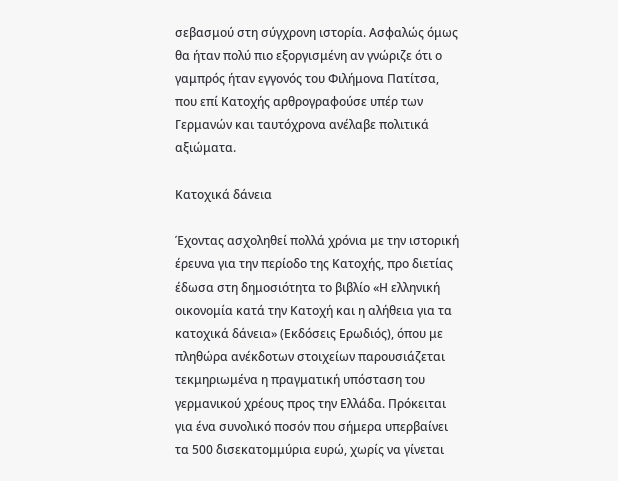σεβασμού στη σύγχρονη ιστορία. Ασφαλώς όμως θα ήταν πολύ πιο εξοργισμένη αν γνώριζε ότι ο γαμπρός ήταν εγγονός του Φιλήμονα Πατίτσα, που επί Κατοχής αρθρογραφούσε υπέρ των Γερμανών και ταυτόχρονα ανέλαβε πολιτικά αξιώματα.

Κατοχικά δάνεια

Έχοντας ασχοληθεί πολλά χρόνια με την ιστορική έρευνα για την περίοδο της Κατοχής, προ διετίας έδωσα στη δημοσιότητα το βιβλίο «Η ελληνική οικονομία κατά την Κατοχή και η αλήθεια για τα κατοχικά δάνεια» (Εκδόσεις Ερωδιός), όπου με πληθώρα ανέκδοτων στοιχείων παρουσιάζεται τεκμηριωμένα η πραγματική υπόσταση του γερμανικού χρέους προς την Ελλάδα. Πρόκειται για ένα συνολικό ποσόν που σήμερα υπερβαίνει τα 500 δισεκατομμύρια ευρώ, χωρίς να γίνεται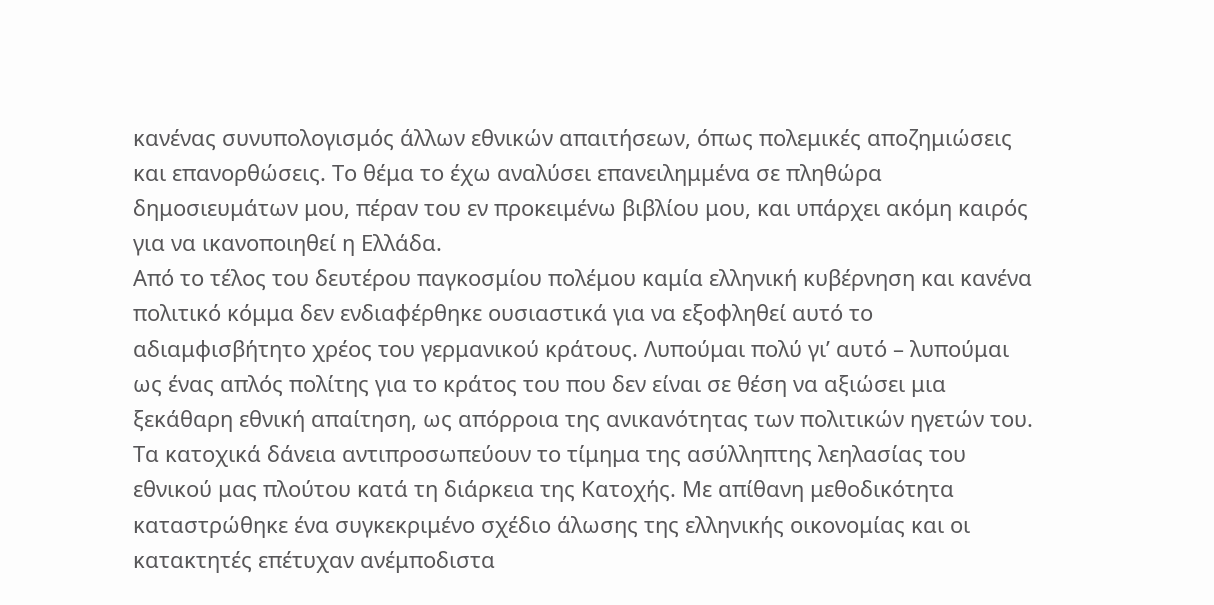κανένας συνυπολογισμός άλλων εθνικών απαιτήσεων, όπως πολεμικές αποζημιώσεις και επανορθώσεις. Το θέμα το έχω αναλύσει επανειλημμένα σε πληθώρα δημοσιευμάτων μου, πέραν του εν προκειμένω βιβλίου μου, και υπάρχει ακόμη καιρός για να ικανοποιηθεί η Ελλάδα.
Από το τέλος του δευτέρου παγκοσμίου πολέμου καμία ελληνική κυβέρνηση και κανένα πολιτικό κόμμα δεν ενδιαφέρθηκε ουσιαστικά για να εξοφληθεί αυτό το αδιαμφισβήτητο χρέος του γερμανικού κράτους. Λυπούμαι πολύ γι’ αυτό – λυπούμαι ως ένας απλός πολίτης για το κράτος του που δεν είναι σε θέση να αξιώσει μια ξεκάθαρη εθνική απαίτηση, ως απόρροια της ανικανότητας των πολιτικών ηγετών του.
Τα κατοχικά δάνεια αντιπροσωπεύουν το τίμημα της ασύλληπτης λεηλασίας του εθνικού μας πλούτου κατά τη διάρκεια της Κατοχής. Με απίθανη μεθοδικότητα καταστρώθηκε ένα συγκεκριμένο σχέδιο άλωσης της ελληνικής οικονομίας και οι κατακτητές επέτυχαν ανέμποδιστα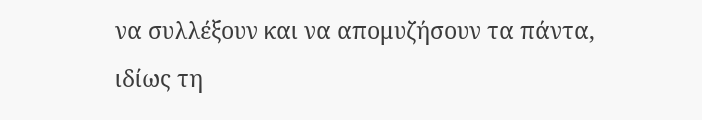να συλλέξουν και να απομυζήσουν τα πάντα, ιδίως τη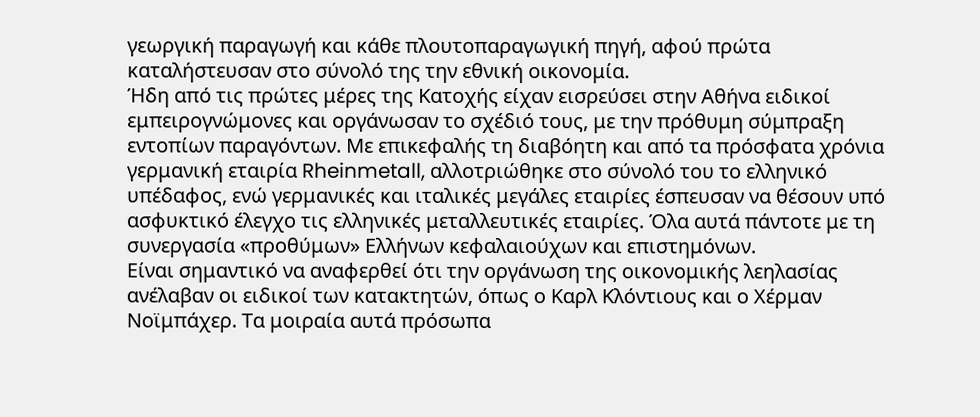γεωργική παραγωγή και κάθε πλουτοπαραγωγική πηγή, αφού πρώτα καταλήστευσαν στο σύνολό της την εθνική οικονομία.
Ήδη από τις πρώτες μέρες της Κατοχής είχαν εισρεύσει στην Αθήνα ειδικοί εμπειρογνώμονες και οργάνωσαν το σχέδιό τους, με την πρόθυμη σύμπραξη εντοπίων παραγόντων. Με επικεφαλής τη διαβόητη και από τα πρόσφατα χρόνια γερμανική εταιρία Rheinmetall, αλλοτριώθηκε στο σύνολό του το ελληνικό υπέδαφος, ενώ γερμανικές και ιταλικές μεγάλες εταιρίες έσπευσαν να θέσουν υπό ασφυκτικό έλεγχο τις ελληνικές μεταλλευτικές εταιρίες. Όλα αυτά πάντοτε με τη συνεργασία «προθύμων» Ελλήνων κεφαλαιούχων και επιστημόνων.
Είναι σημαντικό να αναφερθεί ότι την οργάνωση της οικονομικής λεηλασίας ανέλαβαν οι ειδικοί των κατακτητών, όπως ο Καρλ Κλόντιους και ο Χέρμαν Νοϊμπάχερ. Τα μοιραία αυτά πρόσωπα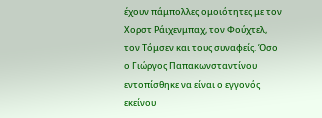έχουν πάμπολλες ομοιότητες με τον Χορστ Ράιχενμπαχ, τον Φούχτελ, τον Τόμσεν και τους συναφείς. Όσο ο Γιώργος Παπακωνσταντίνου εντοπίσθηκε να είναι ο εγγονός εκείνου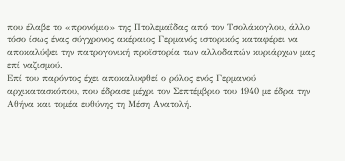που έλαβε το «προνόμιο» της Πτολεμαΐδας από τον Τσολάκογλου, άλλο τόσο ίσως ένας σύγχρονος ακέραιος Γερμανός ιστορικός καταφέρει να αποκαλύψει την πατρογονική προϊστορία των αλλοδαπών κυριάρχων μας επί ναζισμού.
Επί του παρόντος έχει αποκαλυφθεί ο ρόλος ενός Γερμανού αρχικατασκόπου, που έδρασε μέχρι τον Σεπτέμβριο του 1940 με έδρα την Αθήνα και τομέα ευθύνης τη Μέση Ανατολή.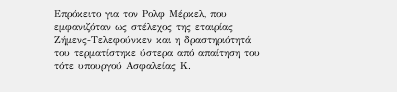Επρόκειτο για τον Ρολφ Μέρκελ, που εμφανιζόταν ως στέλεχος της εταιρίας Ζήμενς-Τελεφούνκεν και η δραστηριότητά του τερματίστηκε ύστερα από απαίτηση του τότε υπουργού Ασφαλείας Κ.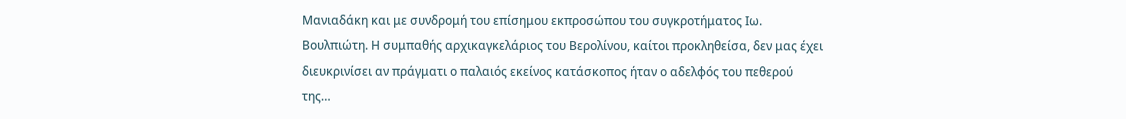Μανιαδάκη και με συνδρομή του επίσημου εκπροσώπου του συγκροτήματος Ιω. Βουλπιώτη. Η συμπαθής αρχικαγκελάριος του Βερολίνου, καίτοι προκληθείσα, δεν μας έχει διευκρινίσει αν πράγματι ο παλαιός εκείνος κατάσκοπος ήταν ο αδελφός του πεθερού της…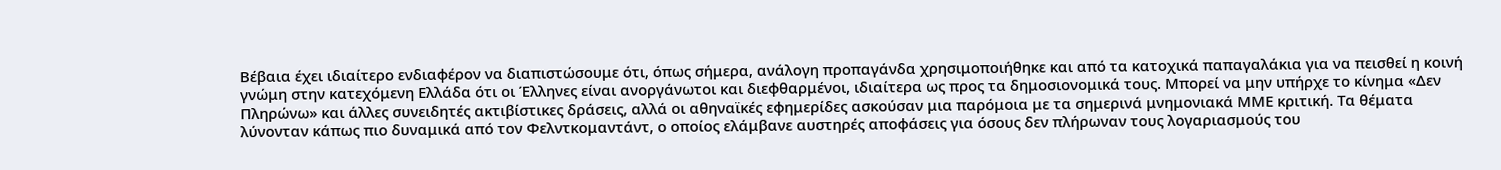Βέβαια έχει ιδιαίτερο ενδιαφέρον να διαπιστώσουμε ότι, όπως σήμερα, ανάλογη προπαγάνδα χρησιμοποιήθηκε και από τα κατοχικά παπαγαλάκια για να πεισθεί η κοινή γνώμη στην κατεχόμενη Ελλάδα ότι οι Έλληνες είναι ανοργάνωτοι και διεφθαρμένοι, ιδιαίτερα ως προς τα δημοσιονομικά τους. Μπορεί να μην υπήρχε το κίνημα «Δεν Πληρώνω» και άλλες συνειδητές ακτιβίστικες δράσεις, αλλά οι αθηναϊκές εφημερίδες ασκούσαν μια παρόμοια με τα σημερινά μνημονιακά ΜΜΕ κριτική. Τα θέματα λύνονταν κάπως πιο δυναμικά από τον Φελντκομαντάντ, ο οποίος ελάμβανε αυστηρές αποφάσεις για όσους δεν πλήρωναν τους λογαριασμούς του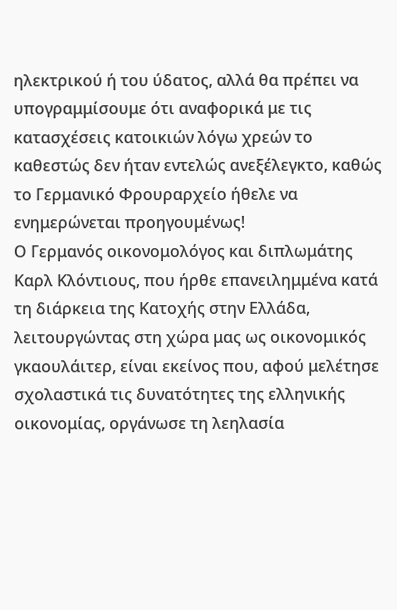ηλεκτρικού ή του ύδατος, αλλά θα πρέπει να υπογραμμίσουμε ότι αναφορικά με τις κατασχέσεις κατοικιών λόγω χρεών το καθεστώς δεν ήταν εντελώς ανεξέλεγκτο, καθώς το Γερμανικό Φρουραρχείο ήθελε να ενημερώνεται προηγουμένως!
Ο Γερμανός οικονομολόγος και διπλωμάτης Καρλ Κλόντιους, που ήρθε επανειλημμένα κατά τη διάρκεια της Κατοχής στην Ελλάδα, λειτουργώντας στη χώρα μας ως οικονομικός γκαουλάιτερ, είναι εκείνος που, αφού μελέτησε σχολαστικά τις δυνατότητες της ελληνικής οικονομίας, οργάνωσε τη λεηλασία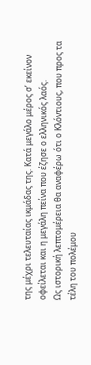της μέχρι τελευταίας ικμάδας της. Κατά μεγάλο μέρος σ’ εκείνον οφείλεται και η μεγάλη πείνα που έζησε ο ελληνικός λαός.
Ως ιστορική λεπτομέρεια θα αναφέρω ότι ο Κλόντιους, που προς τα τέλη του πολέμου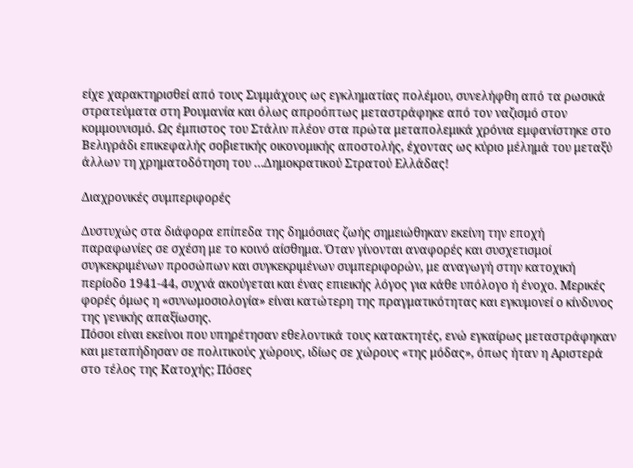είχε χαρακτηρισθεί από τους Συμμάχους ως εγκληματίας πολέμου, συνελήφθη από τα ρωσικά στρατεύματα στη Ρουμανία και όλως απροόπτως μεταστράφηκε από τον ναζισμό στον κομμουνισμό. Ως έμπιστος του Στάλιν πλέον στα πρώτα μεταπολεμικά χρόνια εμφανίστηκε στο Βελιγράδι επικεφαλής σοβιετικής οικονομικής αποστολής, έχοντας ως κύριο μέλημά του μεταξύ άλλων τη χρηματοδότηση του …Δημοκρατικού Στρατού Ελλάδας!

Διαχρονικές συμπεριφορές

Δυστυχώς στα διάφορα επίπεδα της δημόσιας ζωής σημειώθηκαν εκείνη την εποχή παραφωνίες σε σχέση με το κοινό αίσθημα. Όταν γίνονται αναφορές και συσχετισμοί συγκεκριμένων προσώπων και συγκεκριμένων συμπεριφορών, με αναγωγή στην κατοχική περίοδο 1941-44, συχνά ακούγεται και ένας επιεικής λόγος για κάθε υπόλογο ή ένοχο. Μερικές φορές όμως η «συνωμοσιολογία» είναι κατώτερη της πραγματικότητας και εγκυμονεί ο κίνδυνος της γενικής απαξίωσης.
Πόσοι είναι εκείνοι που υπηρέτησαν εθελοντικά τους κατακτητές, ενώ εγκαίρως μεταστράφηκαν και μεταπήδησαν σε πολιτικούς χώρους, ιδίως σε χώρους «της μόδας», όπως ήταν η Αριστερά στο τέλος της Κατοχής; Πόσες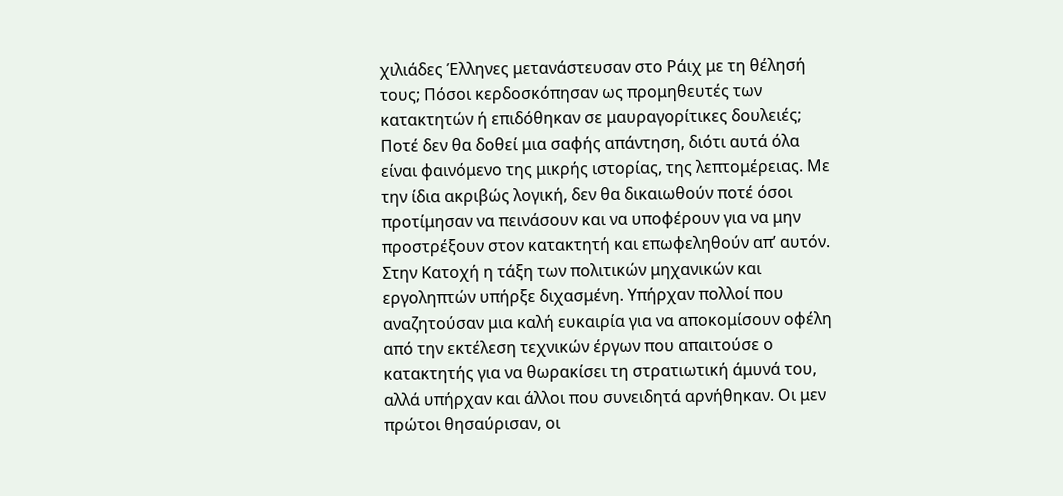χιλιάδες Έλληνες μετανάστευσαν στο Ράιχ με τη θέλησή τους; Πόσοι κερδοσκόπησαν ως προμηθευτές των κατακτητών ή επιδόθηκαν σε μαυραγορίτικες δουλειές; Ποτέ δεν θα δοθεί μια σαφής απάντηση, διότι αυτά όλα είναι φαινόμενο της μικρής ιστορίας, της λεπτομέρειας. Με την ίδια ακριβώς λογική, δεν θα δικαιωθούν ποτέ όσοι προτίμησαν να πεινάσουν και να υποφέρουν για να μην προστρέξουν στον κατακτητή και επωφεληθούν απ’ αυτόν.
Στην Κατοχή η τάξη των πολιτικών μηχανικών και εργοληπτών υπήρξε διχασμένη. Υπήρχαν πολλοί που αναζητούσαν μια καλή ευκαιρία για να αποκομίσουν οφέλη από την εκτέλεση τεχνικών έργων που απαιτούσε ο κατακτητής για να θωρακίσει τη στρατιωτική άμυνά του, αλλά υπήρχαν και άλλοι που συνειδητά αρνήθηκαν. Οι μεν πρώτοι θησαύρισαν, οι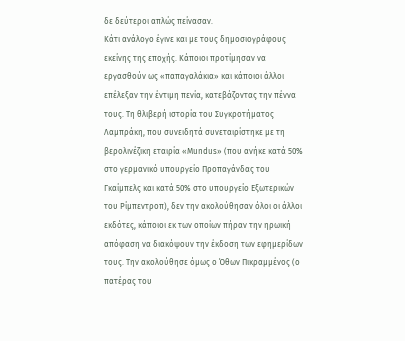δε δεύτεροι απλώς πείνασαν.
Κάτι ανάλογο έγινε και με τους δημοσιογράφους εκείνης της εποχής. Κάποιοι προτίμησαν να εργασθούν ως «παπαγαλάκια» και κάποιοι άλλοι επέλεξαν την έντιμη πενία, κατεβάζοντας την πέννα τους. Τη θλιβερή ιστορία του Συγκροτήματος Λαμπράκη, που συνειδητά συνεταιρίστηκε με τη βερολινέζικη εταιρία «Mundus» (που ανήκε κατά 50% στο γερμανικό υπουργείο Προπαγάνδας του Γκαίμπελς και κατά 50% στο υπουργείο Εξωτερικών του Ρίμπεντροπ), δεν την ακολούθησαν όλοι οι άλλοι εκδότες, κάποιοι εκ των οποίων πήραν την ηρωική απόφαση να διακόψουν την έκδοση των εφημερίδων τους. Την ακολούθησε όμως ο Όθων Πικραμμένος (ο πατέρας του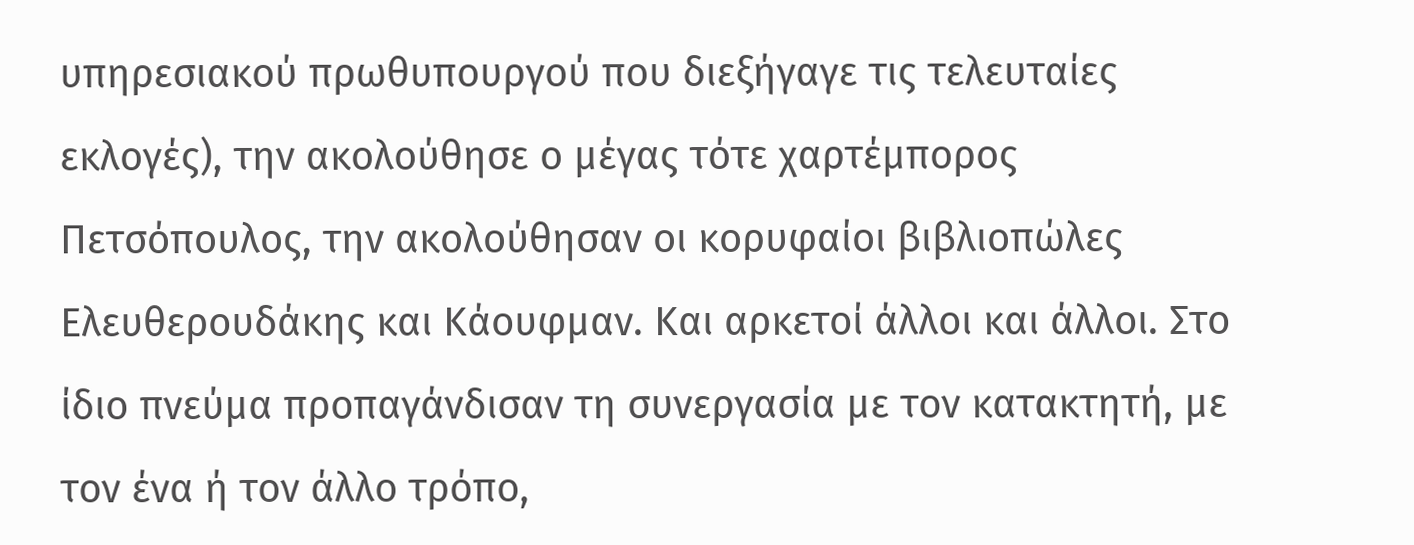υπηρεσιακού πρωθυπουργού που διεξήγαγε τις τελευταίες εκλογές), την ακολούθησε ο μέγας τότε χαρτέμπορος Πετσόπουλος, την ακολούθησαν οι κορυφαίοι βιβλιοπώλες Ελευθερουδάκης και Κάουφμαν. Και αρκετοί άλλοι και άλλοι. Στο ίδιο πνεύμα προπαγάνδισαν τη συνεργασία με τον κατακτητή, με τον ένα ή τον άλλο τρόπο,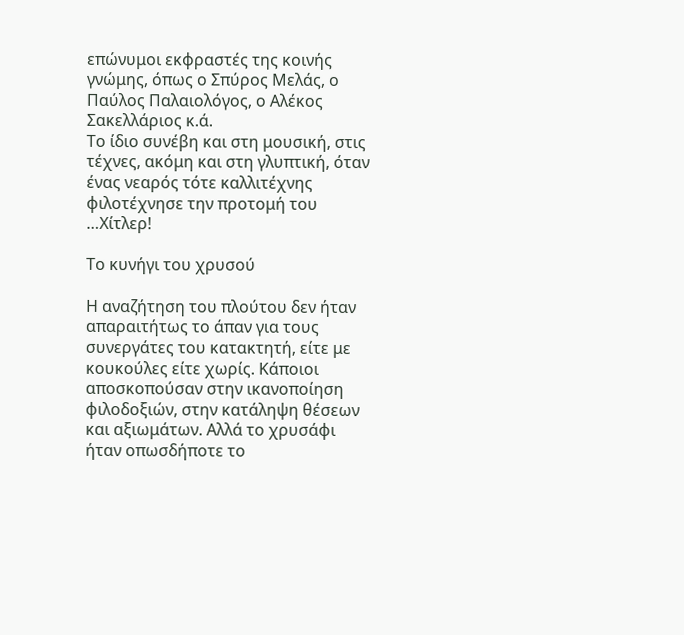επώνυμοι εκφραστές της κοινής γνώμης, όπως ο Σπύρος Μελάς, ο Παύλος Παλαιολόγος, ο Αλέκος Σακελλάριος κ.ά.
Το ίδιο συνέβη και στη μουσική, στις τέχνες, ακόμη και στη γλυπτική, όταν ένας νεαρός τότε καλλιτέχνης φιλοτέχνησε την προτομή του …Χίτλερ!

Το κυνήγι του χρυσού

Η αναζήτηση του πλούτου δεν ήταν απαραιτήτως το άπαν για τους συνεργάτες του κατακτητή, είτε με κουκούλες είτε χωρίς. Κάποιοι αποσκοπούσαν στην ικανοποίηση φιλοδοξιών, στην κατάληψη θέσεων και αξιωμάτων. Αλλά το χρυσάφι ήταν οπωσδήποτε το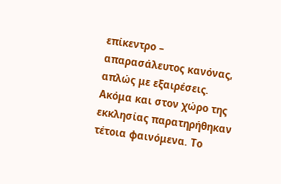επίκεντρο – απαρασάλευτος κανόνας, απλώς με εξαιρέσεις.
Ακόμα και στον χώρο της εκκλησίας παρατηρήθηκαν τέτοια φαινόμενα. Το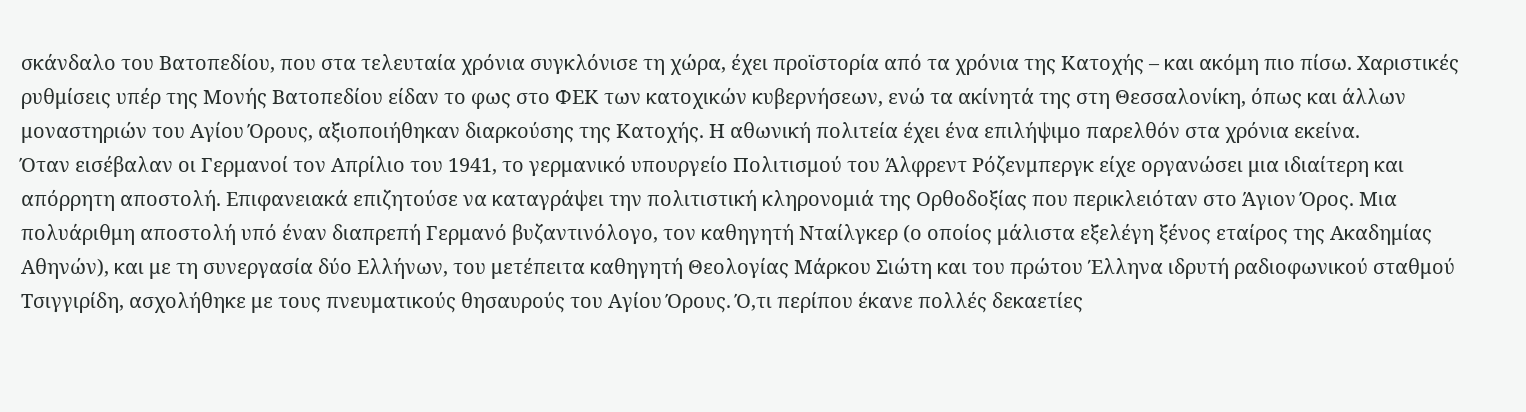σκάνδαλο του Βατοπεδίου, που στα τελευταία χρόνια συγκλόνισε τη χώρα, έχει προϊστορία από τα χρόνια της Κατοχής – και ακόμη πιο πίσω. Χαριστικές ρυθμίσεις υπέρ της Μονής Βατοπεδίου είδαν το φως στο ΦΕΚ των κατοχικών κυβερνήσεων, ενώ τα ακίνητά της στη Θεσσαλονίκη, όπως και άλλων μοναστηριών του Αγίου Όρους, αξιοποιήθηκαν διαρκούσης της Κατοχής. Η αθωνική πολιτεία έχει ένα επιλήψιμο παρελθόν στα χρόνια εκείνα.
Όταν εισέβαλαν οι Γερμανοί τον Απρίλιο του 1941, το γερμανικό υπουργείο Πολιτισμού του Άλφρεντ Ρόζενμπεργκ είχε οργανώσει μια ιδιαίτερη και απόρρητη αποστολή. Επιφανειακά επιζητούσε να καταγράψει την πολιτιστική κληρονομιά της Ορθοδοξίας που περικλειόταν στο Άγιον Όρος. Μια πολυάριθμη αποστολή υπό έναν διαπρεπή Γερμανό βυζαντινόλογο, τον καθηγητή Νταίλγκερ (ο οποίος μάλιστα εξελέγη ξένος εταίρος της Ακαδημίας Αθηνών), και με τη συνεργασία δύο Ελλήνων, του μετέπειτα καθηγητή Θεολογίας Μάρκου Σιώτη και του πρώτου Έλληνα ιδρυτή ραδιοφωνικού σταθμού Τσιγγιρίδη, ασχολήθηκε με τους πνευματικούς θησαυρούς του Αγίου Όρους. Ό,τι περίπου έκανε πολλές δεκαετίες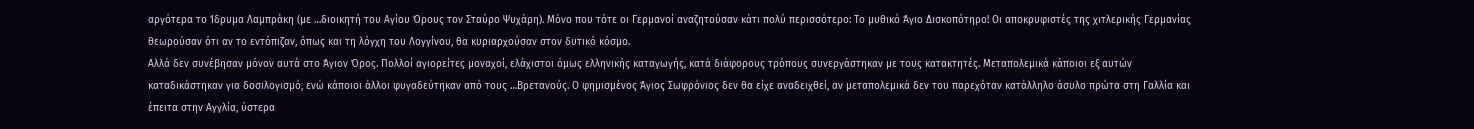αργότερα το Ίδρυμα Λαμπράκη (με …διοικητή του Αγίου Όρους τον Σταύρο Ψυχάρη). Μόνο που τότε οι Γερμανοί αναζητούσαν κάτι πολύ περισσότερο: Το μυθικό Άγιο Δισκοπότηρο! Οι αποκρυφιστές της χιτλερικής Γερμανίας θεωρούσαν ότι αν το εντόπιζαν, όπως και τη λόγχη του Λογγίνου, θα κυριαρχούσαν στον δυτικό κόσμο.
Αλλά δεν συνέβησαν μόνον αυτά στο Άγιον Όρος. Πολλοί αγιορείτες μοναχοί, ελάχιστοι όμως ελληνικής καταγωγής, κατά διάφορους τρόπους συνεργάστηκαν με τους κατακτητές. Μεταπολεμικά κάποιοι εξ αυτών καταδικάστηκαν για δοσιλογισμό, ενώ κάποιοι άλλοι φυγαδεύτηκαν από τους …Βρετανούς. Ο φημισμένος Άγιος Σωφρόνιος δεν θα είχε αναδειχθεί, αν μεταπολεμικά δεν του παρεχόταν κατάλληλο άσυλο πρώτα στη Γαλλία και έπειτα στην Αγγλία, ύστερα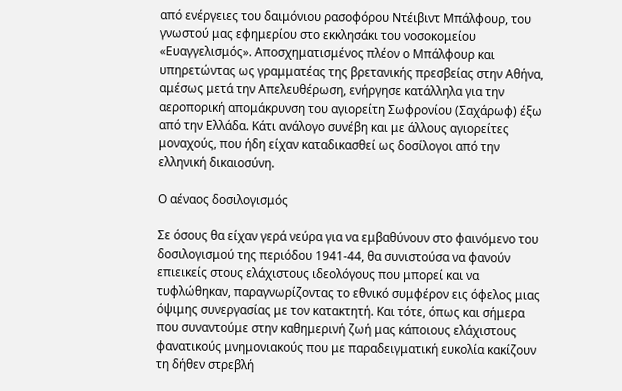από ενέργειες του δαιμόνιου ρασοφόρου Ντέιβιντ Μπάλφουρ, του γνωστού μας εφημερίου στο εκκλησάκι του νοσοκομείου «Ευαγγελισμός». Αποσχηματισμένος πλέον ο Μπάλφουρ και υπηρετώντας ως γραμματέας της βρετανικής πρεσβείας στην Αθήνα, αμέσως μετά την Απελευθέρωση, ενήργησε κατάλληλα για την αεροπορική απομάκρυνση του αγιορείτη Σωφρονίου (Σαχάρωφ) έξω από την Ελλάδα. Κάτι ανάλογο συνέβη και με άλλους αγιορείτες μοναχούς, που ήδη είχαν καταδικασθεί ως δοσίλογοι από την ελληνική δικαιοσύνη.

Ο αέναος δοσιλογισμός

Σε όσους θα είχαν γερά νεύρα για να εμβαθύνουν στο φαινόμενο του δοσιλογισμού της περιόδου 1941-44, θα συνιστούσα να φανούν επιεικείς στους ελάχιστους ιδεολόγους που μπορεί και να τυφλώθηκαν, παραγνωρίζοντας το εθνικό συμφέρον εις όφελος μιας όψιμης συνεργασίας με τον κατακτητή. Και τότε, όπως και σήμερα που συναντούμε στην καθημερινή ζωή μας κάποιους ελάχιστους φανατικούς μνημονιακούς που με παραδειγματική ευκολία κακίζουν τη δήθεν στρεβλή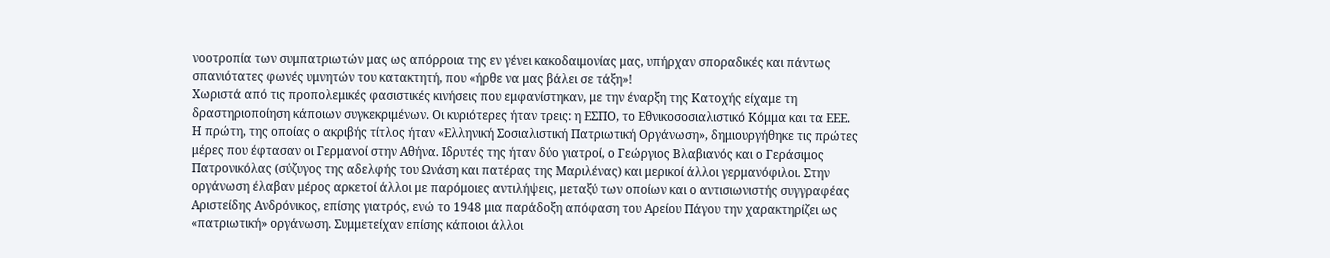νοοτροπία των συμπατριωτών μας ως απόρροια της εν γένει κακοδαιμονίας μας, υπήρχαν σποραδικές και πάντως σπανιότατες φωνές υμνητών του κατακτητή, που «ήρθε να μας βάλει σε τάξη»!
Χωριστά από τις προπολεμικές φασιστικές κινήσεις που εμφανίστηκαν, με την έναρξη της Κατοχής είχαμε τη δραστηριοποίηση κάποιων συγκεκριμένων. Οι κυριότερες ήταν τρεις: η ΕΣΠΟ, το Εθνικοσοσιαλιστικό Κόμμα και τα ΕΕΕ.
Η πρώτη, της οποίας ο ακριβής τίτλος ήταν «Ελληνική Σοσιαλιστική Πατριωτική Οργάνωση», δημιουργήθηκε τις πρώτες μέρες που έφτασαν οι Γερμανοί στην Αθήνα. Ιδρυτές της ήταν δύο γιατροί, ο Γεώργιος Βλαβιανός και ο Γεράσιμος Πατρονικόλας (σύζυγος της αδελφής του Ωνάση και πατέρας της Μαριλένας) και μερικοί άλλοι γερμανόφιλοι. Στην οργάνωση έλαβαν μέρος αρκετοί άλλοι με παρόμοιες αντιλήψεις, μεταξύ των οποίων και ο αντισιωνιστής συγγραφέας Αριστείδης Ανδρόνικος, επίσης γιατρός, ενώ το 1948 μια παράδοξη απόφαση του Αρείου Πάγου την χαρακτηρίζει ως «πατριωτική» οργάνωση. Συμμετείχαν επίσης κάποιοι άλλοι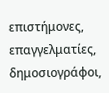επιστήμονες, επαγγελματίες, δημοσιογράφοι,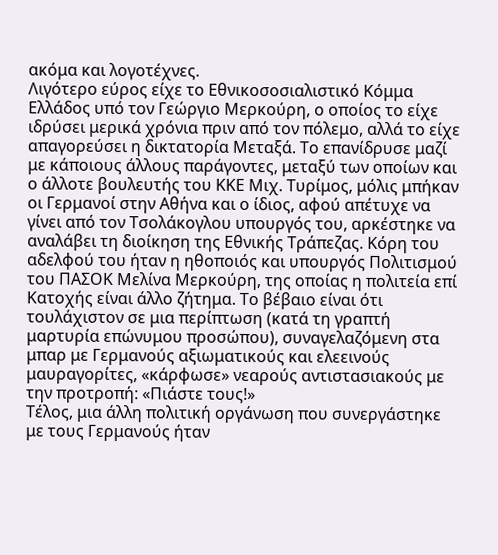ακόμα και λογοτέχνες.
Λιγότερο εύρος είχε το Εθνικοσοσιαλιστικό Κόμμα Ελλάδος υπό τον Γεώργιο Μερκούρη, ο οποίος το είχε ιδρύσει μερικά χρόνια πριν από τον πόλεμο, αλλά το είχε απαγορεύσει η δικτατορία Μεταξά. Το επανίδρυσε μαζί με κάποιους άλλους παράγοντες, μεταξύ των οποίων και ο άλλοτε βουλευτής του ΚΚΕ Μιχ. Τυρίμος, μόλις μπήκαν οι Γερμανοί στην Αθήνα και ο ίδιος, αφού απέτυχε να γίνει από τον Τσολάκογλου υπουργός του, αρκέστηκε να αναλάβει τη διοίκηση της Εθνικής Τράπεζας. Κόρη του αδελφού του ήταν η ηθοποιός και υπουργός Πολιτισμού του ΠΑΣΟΚ Μελίνα Μερκούρη, της οποίας η πολιτεία επί Κατοχής είναι άλλο ζήτημα. Το βέβαιο είναι ότι τουλάχιστον σε μια περίπτωση (κατά τη γραπτή μαρτυρία επώνυμου προσώπου), συναγελαζόμενη στα μπαρ με Γερμανούς αξιωματικούς και ελεεινούς μαυραγορίτες, «κάρφωσε» νεαρούς αντιστασιακούς με την προτροπή: «Πιάστε τους!»
Τέλος, μια άλλη πολιτική οργάνωση που συνεργάστηκε με τους Γερμανούς ήταν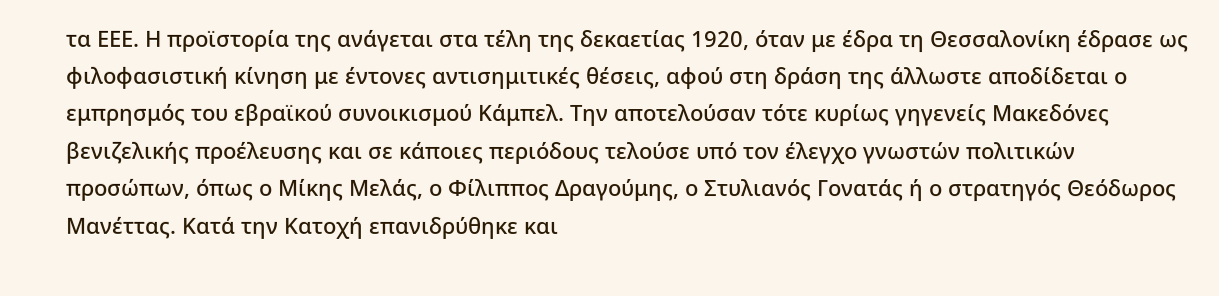τα ΕΕΕ. Η προϊστορία της ανάγεται στα τέλη της δεκαετίας 1920, όταν με έδρα τη Θεσσαλονίκη έδρασε ως φιλοφασιστική κίνηση με έντονες αντισημιτικές θέσεις, αφού στη δράση της άλλωστε αποδίδεται ο εμπρησμός του εβραϊκού συνοικισμού Κάμπελ. Την αποτελούσαν τότε κυρίως γηγενείς Μακεδόνες βενιζελικής προέλευσης και σε κάποιες περιόδους τελούσε υπό τον έλεγχο γνωστών πολιτικών προσώπων, όπως ο Μίκης Μελάς, ο Φίλιππος Δραγούμης, ο Στυλιανός Γονατάς ή ο στρατηγός Θεόδωρος Μανέττας. Κατά την Κατοχή επανιδρύθηκε και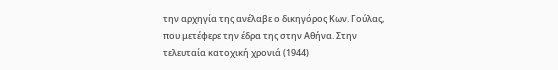την αρχηγία της ανέλαβε ο δικηγόρος Κων. Γούλας, που μετέφερε την έδρα της στην Αθήνα. Στην τελευταία κατοχική χρονιά (1944)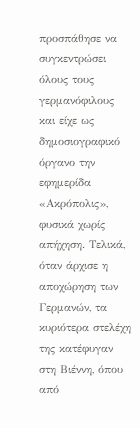προσπάθησε να συγκεντρώσει όλους τους γερμανόφιλους και είχε ως δημοσιογραφικό όργανο την εφημερίδα «Ακρόπολις», φυσικά χωρίς απήχηση. Τελικά, όταν άρχισε η αποχώρηση των Γερμανών, τα κυριότερα στελέχη της κατέφυγαν στη Βιέννη, όπου από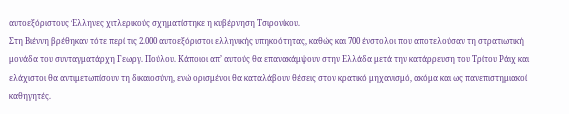αυτοεξόριστους Έλληνες χιτλερικούς σχηματίστηκε η κυβέρνηση Τσιρονίκου.
Στη Βιέννη βρέθηκαν τότε περί τις 2.000 αυτοεξόριστοι ελληνικής υπηκοότητας, καθώς και 700 ένστολοι που αποτελούσαν τη στρατιωτική μονάδα του συνταγματάρχη Γεωργ. Πούλου. Κάποιοι απ’ αυτούς θα επανακάμψουν στην Ελλάδα μετά την κατάρρευση του Τρίτου Ράιχ και ελάχιστοι θα αντιμετωπίσουν τη δικαιοσύνη, ενώ ορισμένοι θα καταλάβουν θέσεις στον κρατικό μηχανισμό, ακόμα και ως πανεπιστημιακοί καθηγητές.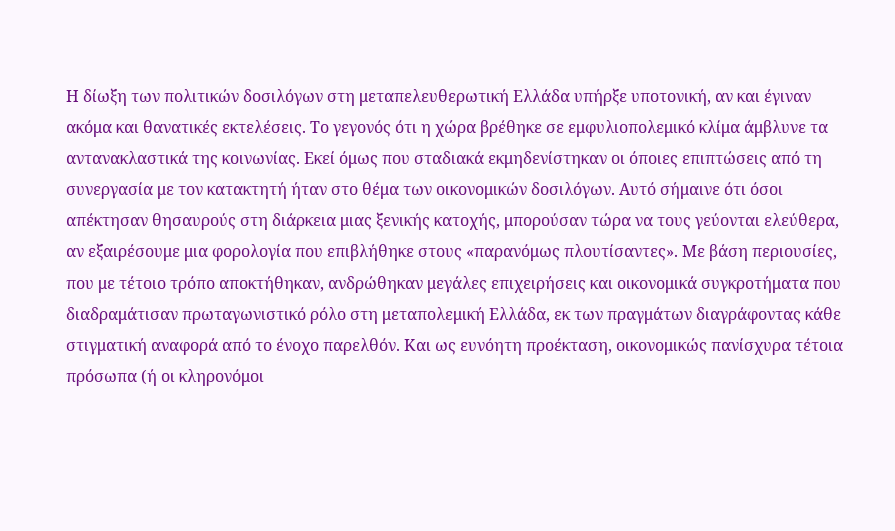Η δίωξη των πολιτικών δοσιλόγων στη μεταπελευθερωτική Ελλάδα υπήρξε υποτονική, αν και έγιναν ακόμα και θανατικές εκτελέσεις. Το γεγονός ότι η χώρα βρέθηκε σε εμφυλιοπολεμικό κλίμα άμβλυνε τα αντανακλαστικά της κοινωνίας. Εκεί όμως που σταδιακά εκμηδενίστηκαν οι όποιες επιπτώσεις από τη συνεργασία με τον κατακτητή ήταν στο θέμα των οικονομικών δοσιλόγων. Αυτό σήμαινε ότι όσοι απέκτησαν θησαυρούς στη διάρκεια μιας ξενικής κατοχής, μπορούσαν τώρα να τους γεύονται ελεύθερα, αν εξαιρέσουμε μια φορολογία που επιβλήθηκε στους «παρανόμως πλουτίσαντες». Με βάση περιουσίες, που με τέτοιο τρόπο αποκτήθηκαν, ανδρώθηκαν μεγάλες επιχειρήσεις και οικονομικά συγκροτήματα που διαδραμάτισαν πρωταγωνιστικό ρόλο στη μεταπολεμική Ελλάδα, εκ των πραγμάτων διαγράφοντας κάθε στιγματική αναφορά από το ένοχο παρελθόν. Και ως ευνόητη προέκταση, οικονομικώς πανίσχυρα τέτοια πρόσωπα (ή οι κληρονόμοι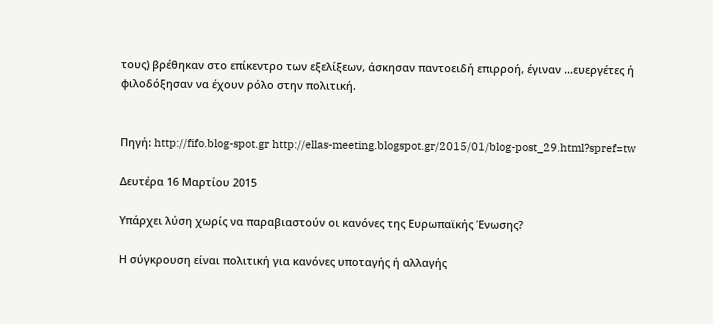τους) βρέθηκαν στο επίκεντρο των εξελίξεων, άσκησαν παντοειδή επιρροή, έγιναν …ευεργέτες ή φιλοδόξησαν να έχουν ρόλο στην πολιτική.


Πηγή: http://fifo.blog-spot.gr http://ellas-meeting.blogspot.gr/2015/01/blog-post_29.html?spref=tw

Δευτέρα 16 Μαρτίου 2015

Υπάρχει λύση χωρίς να παραβιαστούν οι κανόνες της Ευρωπαϊκής Ένωσης?

Η σύγκρουση είναι πολιτική για κανόνες υποταγής ή αλλαγής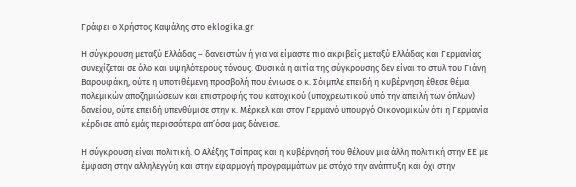Γράφει ο Χρήστος Καψάλης στο eklogika.gr

Η σύγκρουση μεταξύ Ελλάδας – δανειστών ή για να είμαστε πιο ακριβείς μεταξύ Ελλάδας και Γερμανίας συνεχίζεται σε όλο και υψηλότερους τόνους. Φυσικά η αιτία της σύγκρουσης δεν είναι το στυλ του Γιάνη Βαρουφάκη, ούτε η υποτιθέμενη προσβολή που ένιωσε ο κ. Σόιμπλε επειδή η κυβέρνηση έθεσε θέμα πολεμικών αποζημιώσεων και επιστροφής του κατοχικού (υποχρεωτικού υπό την απειλή των όπλων) δανείου, ούτε επειδή υπενθύμισε στην κ. Μέρκελ και στον Γερμανό υπουργό Οικονομικών ότι η Γερμανία κέρδισε από εμάς περισσότερα απ’όσα μας δάνεισε.

Η σύγκρουση είναι πολιτική. Ο Αλέξης Τσίπρας και η κυβέρνησή του θέλουν μια άλλη πολιτική στην ΕΕ με έμφαση στην αλληλεγγύη και στην εφαρμογή προγραμμάτων με στόχο την ανάπτυξη και όχι στην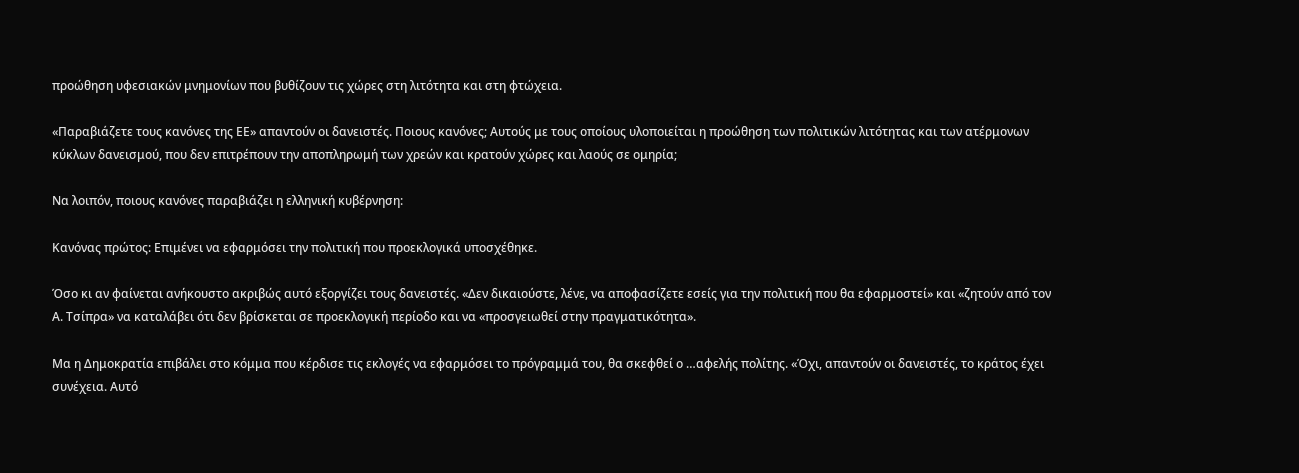προώθηση υφεσιακών μνημονίων που βυθίζουν τις χώρες στη λιτότητα και στη φτώχεια.

«Παραβιάζετε τους κανόνες της ΕΕ» απαντούν οι δανειστές. Ποιους κανόνες; Αυτούς με τους οποίους υλοποιείται η προώθηση των πολιτικών λιτότητας και των ατέρμονων κύκλων δανεισμού, που δεν επιτρέπουν την αποπληρωμή των χρεών και κρατούν χώρες και λαούς σε ομηρία;

Να λοιπόν, ποιους κανόνες παραβιάζει η ελληνική κυβέρνηση:

Κανόνας πρώτος: Επιμένει να εφαρμόσει την πολιτική που προεκλογικά υποσχέθηκε.

Όσο κι αν φαίνεται ανήκουστο ακριβώς αυτό εξοργίζει τους δανειστές. «Δεν δικαιούστε, λένε, να αποφασίζετε εσείς για την πολιτική που θα εφαρμοστεί» και «ζητούν από τον Α. Τσίπρα» να καταλάβει ότι δεν βρίσκεται σε προεκλογική περίοδο και να «προσγειωθεί στην πραγματικότητα».

Μα η Δημοκρατία επιβάλει στο κόμμα που κέρδισε τις εκλογές να εφαρμόσει το πρόγραμμά του, θα σκεφθεί ο …αφελής πολίτης. «Όχι, απαντούν οι δανειστές, το κράτος έχει συνέχεια. Αυτό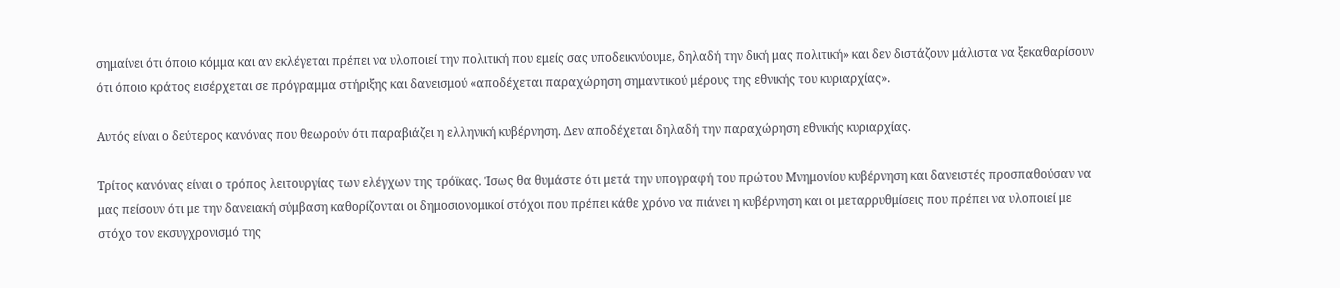σημαίνει ότι όποιο κόμμα και αν εκλέγεται πρέπει να υλοποιεί την πολιτική που εμείς σας υποδεικνύουμε, δηλαδή την δική μας πολιτική» και δεν διστάζουν μάλιστα να ξεκαθαρίσουν ότι όποιο κράτος εισέρχεται σε πρόγραμμα στήριξης και δανεισμού «αποδέχεται παραχώρηση σημαντικού μέρους της εθνικής του κυριαρχίας».

Αυτός είναι ο δεύτερος κανόνας που θεωρούν ότι παραβιάζει η ελληνική κυβέρνηση. Δεν αποδέχεται δηλαδή την παραχώρηση εθνικής κυριαρχίας.

Τρίτος κανόνας είναι ο τρόπος λειτουργίας των ελέγχων της τρόϊκας. Ίσως θα θυμάστε ότι μετά την υπογραφή του πρώτου Μνημονίου κυβέρνηση και δανειστές προσπαθούσαν να μας πείσουν ότι με την δανειακή σύμβαση καθορίζονται οι δημοσιονομικοί στόχοι που πρέπει κάθε χρόνο να πιάνει η κυβέρνηση και οι μεταρρυθμίσεις που πρέπει να υλοποιεί με στόχο τον εκσυγχρονισμό της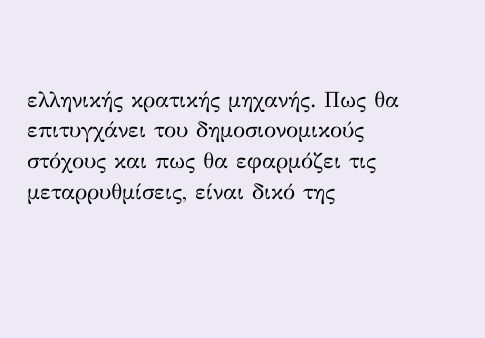ελληνικής κρατικής μηχανής. Πως θα επιτυγχάνει του δημοσιονομικούς στόχους και πως θα εφαρμόζει τις μεταρρυθμίσεις, είναι δικό της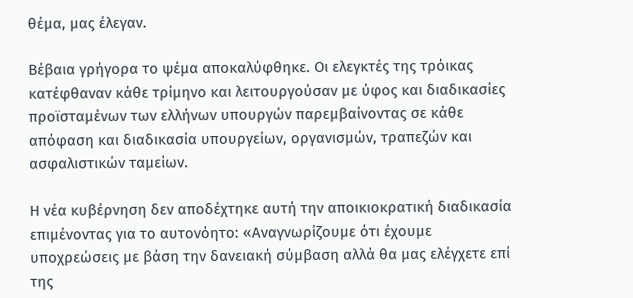θέμα, μας έλεγαν.

Βέβαια γρήγορα το ψέμα αποκαλύφθηκε. Οι ελεγκτές της τρόικας κατέφθαναν κάθε τρίμηνο και λειτουργούσαν με ύφος και διαδικασίες προϊσταμένων των ελλήνων υπουργών παρεμβαίνοντας σε κάθε απόφαση και διαδικασία υπουργείων, οργανισμών, τραπεζών και ασφαλιστικών ταμείων.

Η νέα κυβέρνηση δεν αποδέχτηκε αυτή την αποικιοκρατική διαδικασία επιμένοντας για το αυτονόητο: «Αναγνωρίζουμε ότι έχουμε υποχρεώσεις με βάση την δανειακή σύμβαση αλλά θα μας ελέγχετε επί της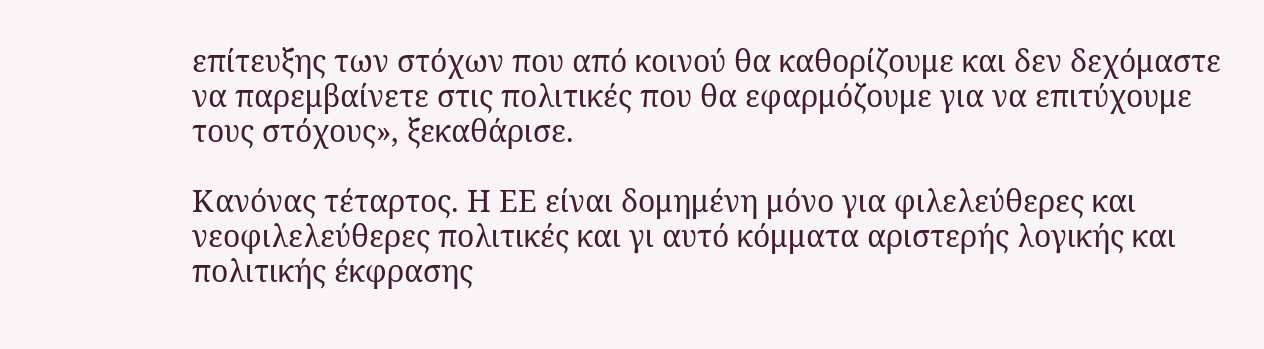επίτευξης των στόχων που από κοινού θα καθορίζουμε και δεν δεχόμαστε να παρεμβαίνετε στις πολιτικές που θα εφαρμόζουμε για να επιτύχουμε τους στόχους», ξεκαθάρισε.

Κανόνας τέταρτος. Η ΕΕ είναι δομημένη μόνο για φιλελεύθερες και νεοφιλελεύθερες πολιτικές και γι αυτό κόμματα αριστερής λογικής και πολιτικής έκφρασης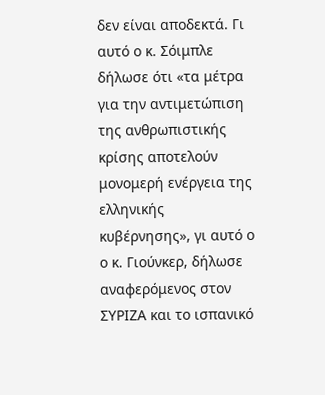δεν είναι αποδεκτά. Γι αυτό ο κ. Σόιμπλε δήλωσε ότι «τα μέτρα για την αντιμετώπιση της ανθρωπιστικής κρίσης αποτελούν μονομερή ενέργεια της ελληνικής κυβέρνησης», γι αυτό ο ο κ. Γιούνκερ, δήλωσε αναφερόμενος στον ΣΥΡΙΖΑ και το ισπανικό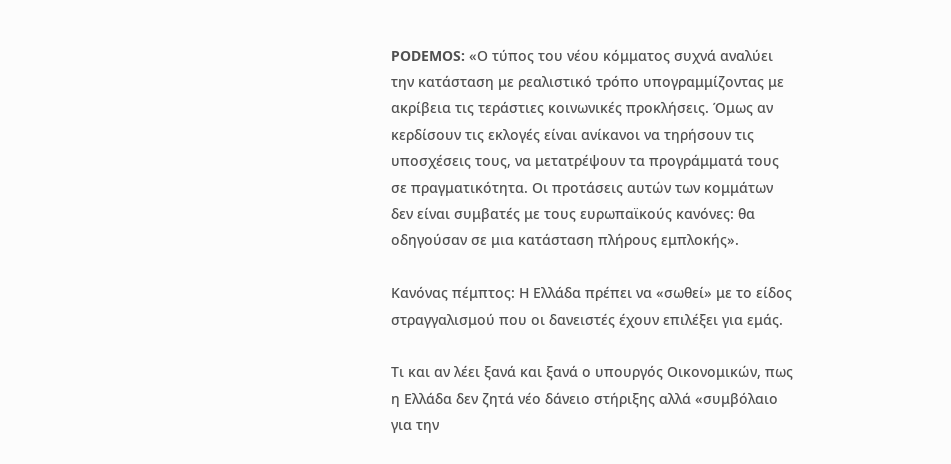PODEMOS: «Ο τύπος του νέου κόμματος συχνά αναλύει την κατάσταση με ρεαλιστικό τρόπο υπογραμμίζοντας με ακρίβεια τις τεράστιες κοινωνικές προκλήσεις. Όμως αν κερδίσουν τις εκλογές είναι ανίκανοι να τηρήσουν τις υποσχέσεις τους, να μετατρέψουν τα προγράμματά τους σε πραγματικότητα. Οι προτάσεις αυτών των κομμάτων δεν είναι συμβατές με τους ευρωπαϊκούς κανόνες: θα οδηγούσαν σε μια κατάσταση πλήρους εμπλοκής».

Κανόνας πέμπτος: Η Ελλάδα πρέπει να «σωθεί» με το είδος στραγγαλισμού που οι δανειστές έχουν επιλέξει για εμάς.

Τι και αν λέει ξανά και ξανά ο υπουργός Οικονομικών, πως η Ελλάδα δεν ζητά νέο δάνειο στήριξης αλλά «συμβόλαιο για την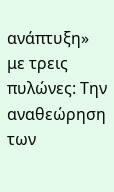ανάπτυξη» με τρεις πυλώνες: Την αναθεώρηση των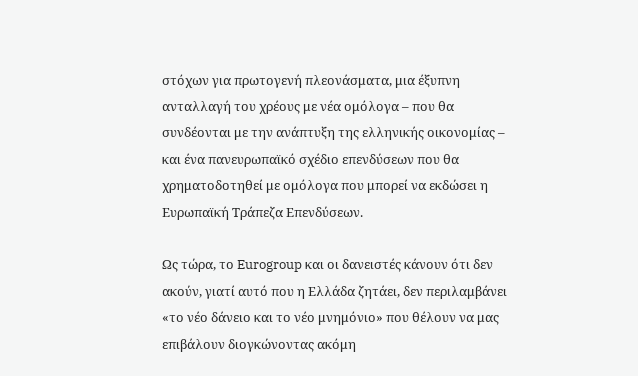στόχων για πρωτογενή πλεονάσματα, μια έξυπνη ανταλλαγή του χρέους με νέα ομόλογα – που θα συνδέονται με την ανάπτυξη της ελληνικής οικονομίας – και ένα πανευρωπαϊκό σχέδιο επενδύσεων που θα χρηματοδοτηθεί με ομόλογα που μπορεί να εκδώσει η Ευρωπαϊκή Τράπεζα Επενδύσεων.

Ως τώρα, το Eurogroup και οι δανειστές κάνουν ότι δεν ακούν, γιατί αυτό που η Ελλάδα ζητάει, δεν περιλαμβάνει «το νέο δάνειο και το νέο μνημόνιο» που θέλουν να μας επιβάλουν διογκώνοντας ακόμη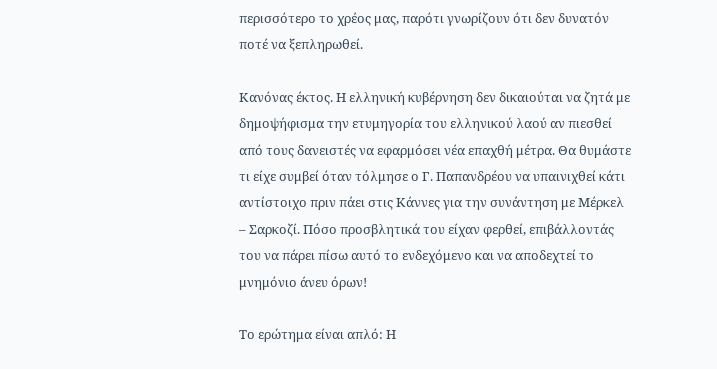περισσότερο το χρέος μας, παρότι γνωρίζουν ότι δεν δυνατόν ποτέ να ξεπληρωθεί.

Κανόνας έκτος. Η ελληνική κυβέρνηση δεν δικαιούται να ζητά με δημοψήφισμα την ετυμηγορία του ελληνικού λαού αν πιεσθεί από τους δανειστές να εφαρμόσει νέα επαχθή μέτρα. Θα θυμάστε τι είχε συμβεί όταν τόλμησε ο Γ. Παπανδρέου να υπαινιχθεί κάτι αντίστοιχο πριν πάει στις Κάννες για την συνάντηση με Μέρκελ – Σαρκοζί. Πόσο προσβλητικά του είχαν φερθεί, επιβάλλοντάς του να πάρει πίσω αυτό το ενδεχόμενο και να αποδεχτεί το μνημόνιο άνευ όρων!

Το ερώτημα είναι απλό: Η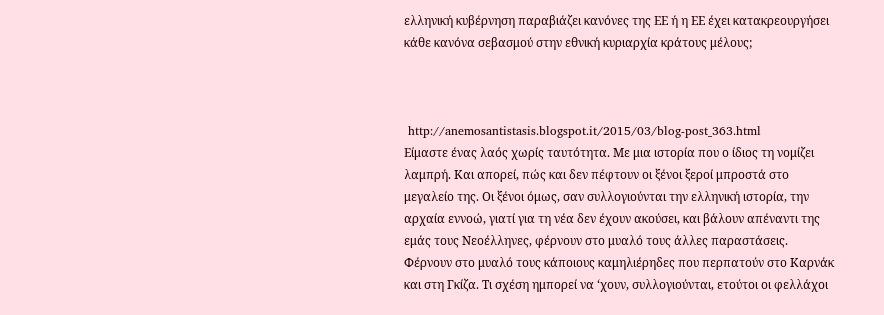ελληνική κυβέρνηση παραβιάζει κανόνες της ΕΕ ή η ΕΕ έχει κατακρεουργήσει κάθε κανόνα σεβασμού στην εθνική κυριαρχία κράτους μέλους;



 http://anemosantistasis.blogspot.it/2015/03/blog-post_363.html
Είμαστε ένας λαός χωρίς ταυτότητα. Με μια ιστορία που ο ίδιος τη νομίζει λαμπρή. Και απορεί, πώς και δεν πέφτουν οι ξένοι ξεροί μπροστά στο μεγαλείο της. Οι ξένοι όμως, σαν συλλογιούνται την ελληνική ιστορία, την αρχαία εννοώ, γιατί για τη νέα δεν έχουν ακούσει, και βάλουν απέναντι της εμάς τους Νεοέλληνες, φέρνουν στο μυαλό τους άλλες παραστάσεις. Φέρνουν στο μυαλό τους κάποιους καμηλιέρηδες που περπατούν στο Καρνάκ και στη Γκίζα. Τι σχέση ημπορεί να ‘χουν, συλλογιούνται, ετούτοι οι φελλάχοι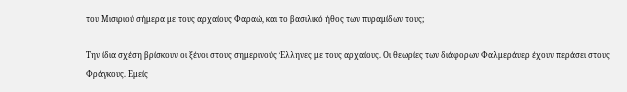του Μισιριού σήμερα με τους αρχαίους Φαραώ, και το βασιλικό ήθος των πυραμίδων τους;

Την ίδια σχέση βρίσκουν οι ξένοι στους σημερινούς Έλληνες με τους αρχαίους. Οι θεωρίες των διάφορων Φαλμεράυερ έχουν περάσει στους Φράγκους. Εμείς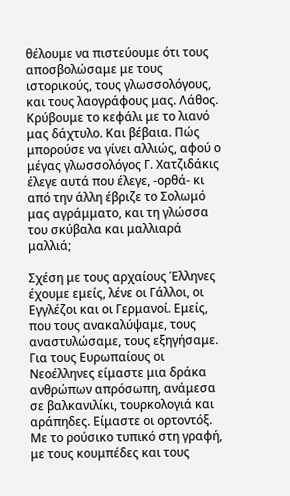θέλουμε να πιστεύουμε ότι τους αποσβολώσαμε με τους ιστορικούς, τους γλωσσολόγους, και τους λαογράφους μας. Λάθος. Κρύβουμε το κεφάλι με το λιανό μας δάχτυλο. Και βέβαια. Πώς μπορούσε να γίνει αλλιώς, αφού ο μέγας γλωσσολόγος Γ. Χατζιδάκις έλεγε αυτά που έλεγε, -ορθά- κι από την άλλη έβριζε το Σολωμό μας αγράμματο, και τη γλώσσα του σκύβαλα και μαλλιαρά μαλλιά;

Σχέση με τους αρχαίους Έλληνες έχουμε εμείς, λένε οι Γάλλοι, οι Εγγλέζοι και οι Γερμανοί. Εμείς, που τους ανακαλύψαμε, τους αναστυλώσαμε, τους εξηγήσαμε. Για τους Ευρωπαίους οι Νεοέλληνες είμαστε μια δράκα ανθρώπων απρόσωπη, ανάμεσα σε βαλκανιλίκι, τουρκολογιά και αράπηδες. Είμαστε οι ορτοντόξ. Με το ρούσικο τυπικό στη γραφή, με τους κουμπέδες και τους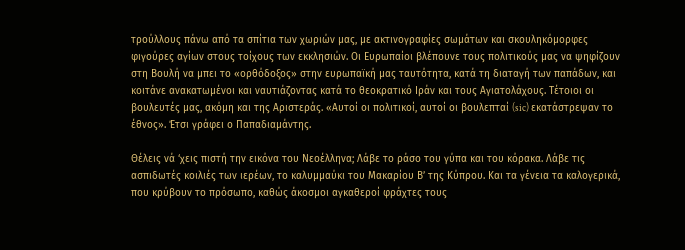τρούλλους πάνω από τα σπίτια των χωριών μας, με ακτινογραφίες σωμάτων και σκουληκόμορφες φιγούρες αγίων στους τοίχους των εκκλησιών. Οι Ευρωπαίοι βλέπουνε τους πολιτικούς μας να ψηφίζουν στη Βουλή να μπει το «ορθόδοξος» στην ευρωπαϊκή μας ταυτότητα, κατά τη διαταγή των παπάδων, και κοιτάνε ανακατωμένοι και ναυτιάζοντας κατά το θεοκρατικό Ιράν και τους Αγιατολάχους. Τέτοιοι οι βουλευτές μας, ακόμη και της Αριστεράς. «Αυτοί οι πολιτικοί, αυτοί οι βουλεπταί (sic) εκατάστρεψαν το έθνος». Έτσι γράφει ο Παπαδιαμάντης.

Θέλεις νά ‘χεις πιστή την εικόνα του Νεοέλληνα; Λάβε το ράσο του γύπα και του κόρακα. Λάβε τις ασπιδωτές κοιλιές των ιερέων, το καλυμμαύκι του Μακαρίου Β’ της Κύπρου. Και τα γένεια τα καλογερικά, που κρύβουν το πρόσωπο, καθώς άκοσμοι αγκαθεροί φράχτες τους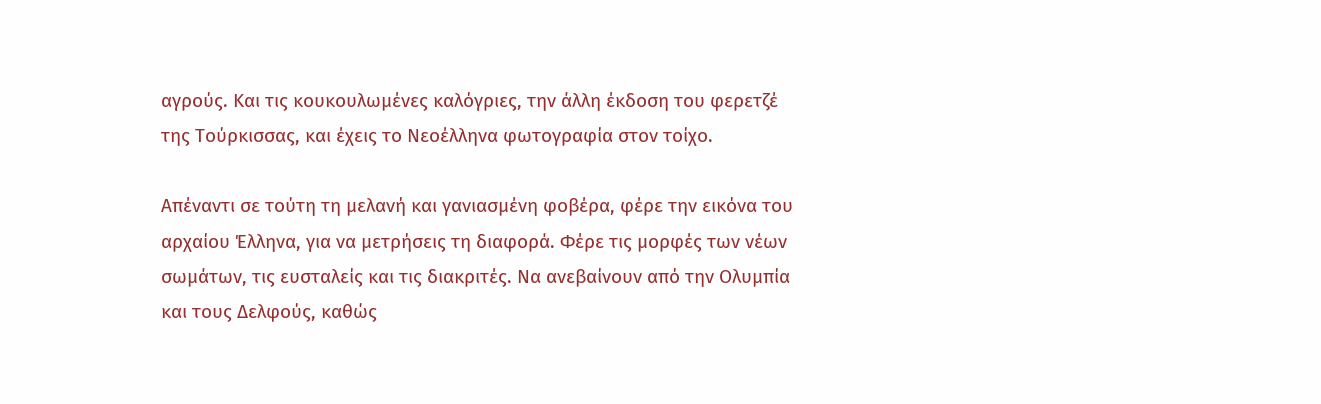αγρούς. Και τις κουκουλωμένες καλόγριες, την άλλη έκδοση του φερετζέ της Τούρκισσας, και έχεις το Νεοέλληνα φωτογραφία στον τοίχο.

Απέναντι σε τούτη τη μελανή και γανιασμένη φοβέρα, φέρε την εικόνα του αρχαίου Έλληνα, για να μετρήσεις τη διαφορά. Φέρε τις μορφές των νέων σωμάτων, τις ευσταλείς και τις διακριτές. Να ανεβαίνουν από την Ολυμπία και τους Δελφούς, καθώς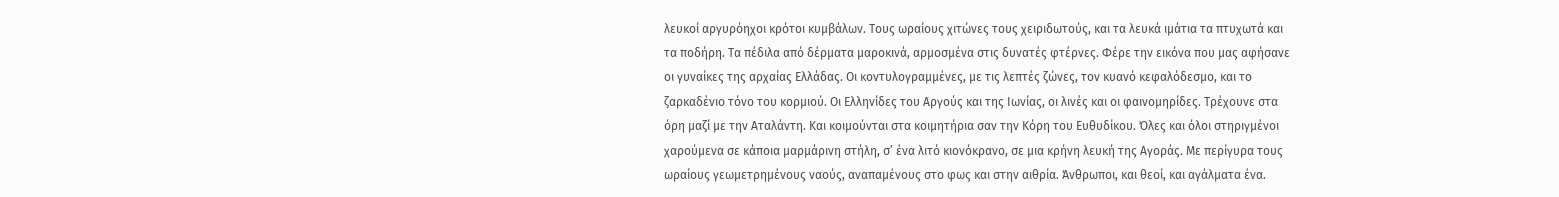λευκοί αργυρόηχοι κρότοι κυμβάλων. Τους ωραίους χιτώνες τους χειριδωτούς, και τα λευκά ιμάτια τα πτυχωτά και τα ποδήρη. Τα πέδιλα από δέρματα μαροκινά, αρμοσμένα στις δυνατές φτέρνες. Φέρε την εικόνα που μας αφήσανε οι γυναίκες της αρχαίας Ελλάδας. Οι κοντυλογραμμένες, με τις λεπτές ζώνες, τον κυανό κεφαλόδεσμο, και το ζαρκαδένιο τόνο του κορμιού. Οι Ελληνίδες του Αργούς και της Ιωνίας, οι λινές και οι φαινομηρίδες. Τρέχουνε στα όρη μαζί με την Αταλάντη. Και κοιμούνται στα κοιμητήρια σαν την Κόρη του Ευθυδίκου. Όλες και όλοι στηριγμένοι χαρούμενα σε κάποια μαρμάρινη στήλη, σ’ ένα λιτό κιονόκρανο, σε μια κρήνη λευκή της Αγοράς. Με περίγυρα τους ωραίους γεωμετρημένους ναούς, αναπαμένους στο φως και στην αιθρία. Άνθρωποι, και θεοί, και αγάλματα ένα.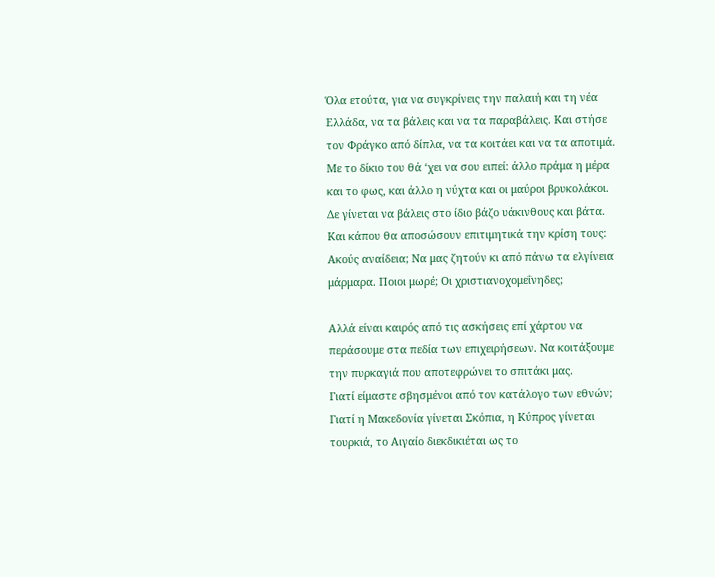Όλα ετούτα, για να συγκρίνεις την παλαιή και τη νέα Ελλάδα, να τα βάλεις και να τα παραβάλεις. Και στήσε τον Φράγκο από δίπλα, να τα κοιτάει και να τα αποτιμά. Με το δίκιο του θά ‘χει να σου ειπεί: άλλο πράμα η μέρα και το φως, και άλλο η νύχτα και οι μαύροι βρυκολάκοι. Δε γίνεται να βάλεις στο ίδιο βάζο υάκινθους και βάτα.
Και κάπου θα αποσώσουν επιτιμητικά την κρίση τους: Ακούς αναίδεια; Να μας ζητούν κι από πάνω τα ελγίνεια μάρμαρα. Ποιοι μωρέ; Οι χριστιανοχομεΐνηδες;

Αλλά είναι καιρός από τις ασκήσεις επί χάρτου να περάσουμε στα πεδία των επιχειρήσεων. Να κοιτάξουμε την πυρκαγιά που αποτεφρώνει το σπιτάκι μας.
Γιατί είμαστε σβησμένοι από τον κατάλογο των εθνών;
Γιατί η Μακεδονία γίνεται Σκόπια, η Κύπρος γίνεται τουρκιά, το Αιγαίο διεκδικιέται ως το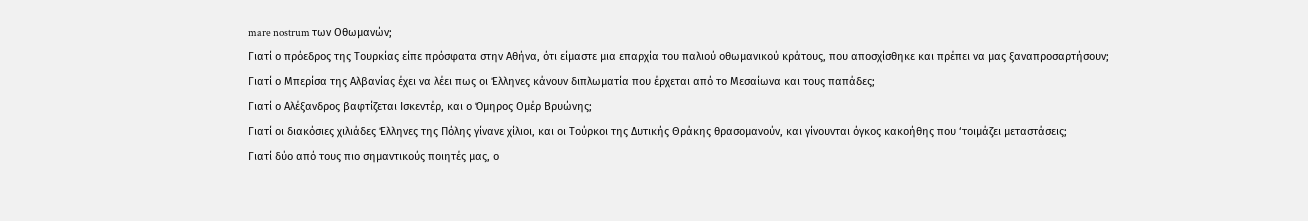mare nostrum των Οθωμανών;
Γιατί ο πρόεδρος της Τουρκίας είπε πρόσφατα στην Αθήνα, ότι είμαστε μια επαρχία του παλιού οθωμανικού κράτους, που αποσχίσθηκε και πρέπει να μας ξαναπροσαρτήσουν;
Γιατί ο Μπερίσα της Αλβανίας έχει να λέει πως οι Έλληνες κάνουν διπλωματία που έρχεται από το Μεσαίωνα και τους παπάδες;
Γιατί ο Αλέξανδρος βαφτίζεται Ισκεντέρ, και ο Όμηρος Ομέρ Βρυώνης;
Γιατί οι διακόσιες χιλιάδες Έλληνες της Πόλης γίνανε χίλιοι, και οι Τούρκοι της Δυτικής Θράκης θρασομανούν, και γίνουνται όγκος κακοήθης που ‘τοιμάζει μεταστάσεις;
Γιατί δύο από τους πιο σημαντικούς ποιητές μας, ο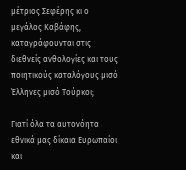μέτριος Σεφέρης κι ο μεγάλος Καβάφης, καταγράφουνται στις διεθνείς ανθολογίες και τους ποιητικούς καταλόγους μισό Έλληνες μισό Τούρκοι;

Γιατί όλα τα αυτονόητα εθνικά μας δίκαια Ευρωπαίοι και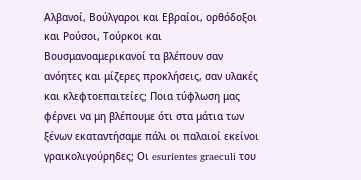Αλβανοί, Βούλγαροι και Εβραίοι, ορθόδοξοι και Ρούσοι, Τούρκοι και Βουσμανοαμερικανοί τα βλέπουν σαν ανόητες και μίζερες προκλήσεις, σαν υλακές και κλεφτοεπαιτείες; Ποια τύφλωση μας φέρνει να μη βλέπουμε ότι στα μάτια των ξένων εκαταντήσαμε πάλι οι παλαιοί εκείνοι γραικολιγούρηδες; Οι esurientes graeculi του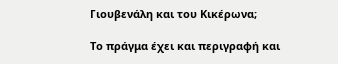Γιουβενάλη και του Κικέρωνα;

Το πράγμα έχει και περιγραφή και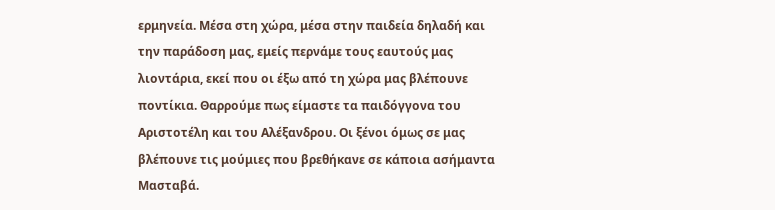ερμηνεία. Μέσα στη χώρα, μέσα στην παιδεία δηλαδή και την παράδοση μας, εμείς περνάμε τους εαυτούς μας λιοντάρια, εκεί που οι έξω από τη χώρα μας βλέπουνε ποντίκια. Θαρρούμε πως είμαστε τα παιδόγγονα του Αριστοτέλη και του Αλέξανδρου. Οι ξένοι όμως σε μας βλέπουνε τις μούμιες που βρεθήκανε σε κάποια ασήμαντα Μασταβά.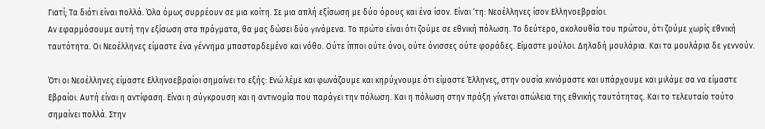Γιατί; Τα διότι είναι πολλά. Όλα όμως συρρέουν σε μια κοίτη. Σε μια απλή εξίσωση με δύο όρους και ένα ίσον. Είναι ‘τη: Νεοέλληνες ίσον Ελληνοεβραίοι.
Αν εφαρμόσουμε αυτή την εξίσωση στα πράγματα, θα μας δώσει δύο γινόμενα. Το πρώτο είναι ότι ζούμε σε εθνική πόλωση. Το δεύτερο, ακολουθία του πρώτου, ότι ζούμε χωρίς εθνική ταυτότητα. Οι Νεοέλληνες είμαστε ένα γέννημα μπασταρδεμένο και νόθο. Ούτε ίπποι ούτε όνοι, ούτε όνισσες ούτε φοράδες. Είμαστε μούλοι. Δηλαδή μουλάρια. Και τα μουλάρια δε γεννούν.

Ότι οι Νεοέλληνες είμαστε Ελληνοεβραίοι σημαίνει το εξής: Ενώ λέμε και φωνάζουμε και κηρύχνουμε ότι είμαστε Έλληνες, στην ουσία κινιόμαστε και υπάρχουμε και μιλάμε σα να είμαστε Εβραίοι. Αυτή είναι η αντίφαση. Είναι η σύγκρουση και η αντινομία που παράγει την πόλωση. Και η πόλωση στην πράξη γίνεται απώλεια της εθνικής ταυτότητας. Και το τελευταίο τούτο σημαίνει πολλά. Στην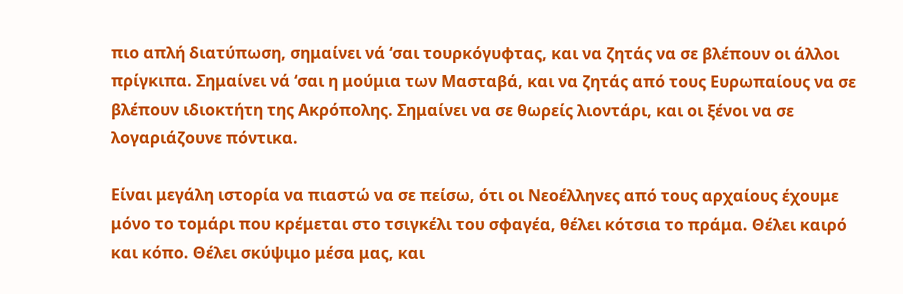πιο απλή διατύπωση, σημαίνει νά ‘σαι τουρκόγυφτας, και να ζητάς να σε βλέπουν οι άλλοι πρίγκιπα. Σημαίνει νά ‘σαι η μούμια των Μασταβά, και να ζητάς από τους Ευρωπαίους να σε βλέπουν ιδιοκτήτη της Ακρόπολης. Σημαίνει να σε θωρείς λιοντάρι, και οι ξένοι να σε λογαριάζουνε πόντικα.

Είναι μεγάλη ιστορία να πιαστώ να σε πείσω, ότι οι Νεοέλληνες από τους αρχαίους έχουμε μόνο το τομάρι που κρέμεται στο τσιγκέλι του σφαγέα, θέλει κότσια το πράμα. Θέλει καιρό και κόπο. Θέλει σκύψιμο μέσα μας, και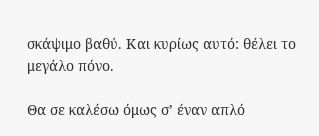σκάψιμο βαθύ. Και κυρίως αυτό: θέλει το μεγάλο πόνο.

Θα σε καλέσω όμως σ’ έναν απλό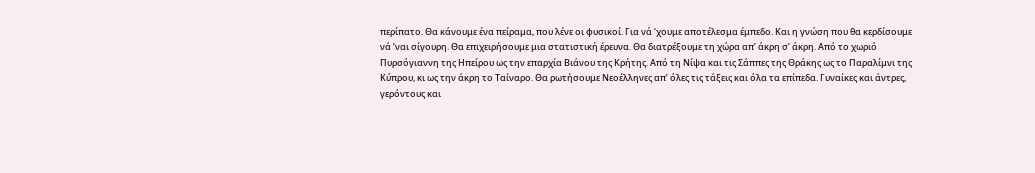περίπατο. Θα κάνουμε ένα πείραμα, που λένε οι φυσικοί. Για νά ‘χουμε αποτέλεσμα έμπεδο. Και η γνώση που θα κερδίσουμε νά ‘ναι σίγουρη. Θα επιχειρήσουμε μια στατιστική έρευνα. Θα διατρέξουμε τη χώρα απ’ άκρη σ’ άκρη. Από το χωριό Πυρσόγιαννη της Ηπείρου ως την επαρχία Βιάνου της Κρήτης. Από τη Νίψα και τις Σάππες της Θράκης ως το Παραλίμνι της Κύπρου, κι ως την άκρη το Ταίναρο. Θα ρωτήσουμε Νεοέλληνες απ’ όλες τις τάξεις και όλα τα επίπεδα. Γυναίκες και άντρες, γερόντους και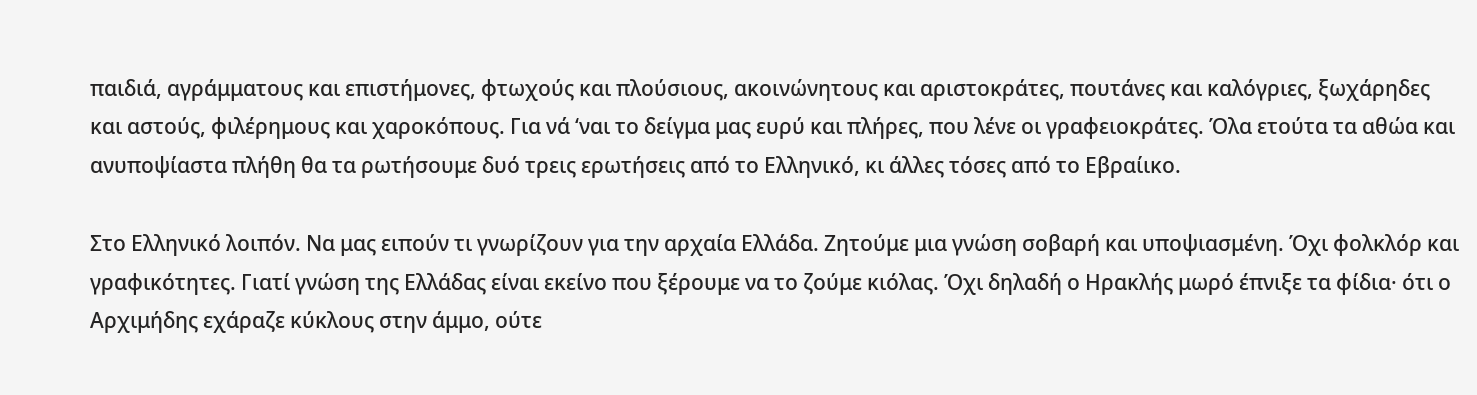παιδιά, αγράμματους και επιστήμονες, φτωχούς και πλούσιους, ακοινώνητους και αριστοκράτες, πουτάνες και καλόγριες, ξωχάρηδες και αστούς, φιλέρημους και χαροκόπους. Για νά ‘ναι το δείγμα μας ευρύ και πλήρες, που λένε οι γραφειοκράτες. Όλα ετούτα τα αθώα και ανυποψίαστα πλήθη θα τα ρωτήσουμε δυό τρεις ερωτήσεις από το Ελληνικό, κι άλλες τόσες από το Εβραίικο.

Στο Ελληνικό λοιπόν. Να μας ειπούν τι γνωρίζουν για την αρχαία Ελλάδα. Ζητούμε μια γνώση σοβαρή και υποψιασμένη. Όχι φολκλόρ και γραφικότητες. Γιατί γνώση της Ελλάδας είναι εκείνο που ξέρουμε να το ζούμε κιόλας. Όχι δηλαδή ο Ηρακλής μωρό έπνιξε τα φίδια· ότι ο Αρχιμήδης εχάραζε κύκλους στην άμμο, ούτε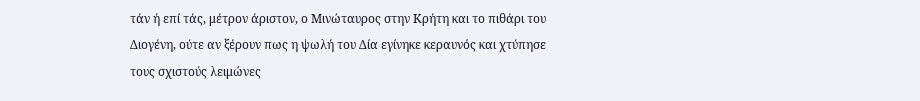τάν ή επί τάς, μέτρον άριστον, ο Μινώταυρος στην Κρήτη και το πιθάρι του Διογένη, ούτε αν ξέρουν πως η ψωλή του Δία εγίνηκε κεραυνός και χτύπησε τους σχιστούς λειμώνες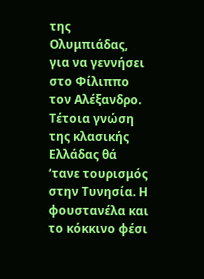της Ολυμπιάδας, για να γεννήσει στο Φίλιππο τον Αλέξανδρο. Τέτοια γνώση της κλασικής Ελλάδας θά ‘τανε τουρισμός στην Τυνησία. Η φουστανέλα και το κόκκινο φέσι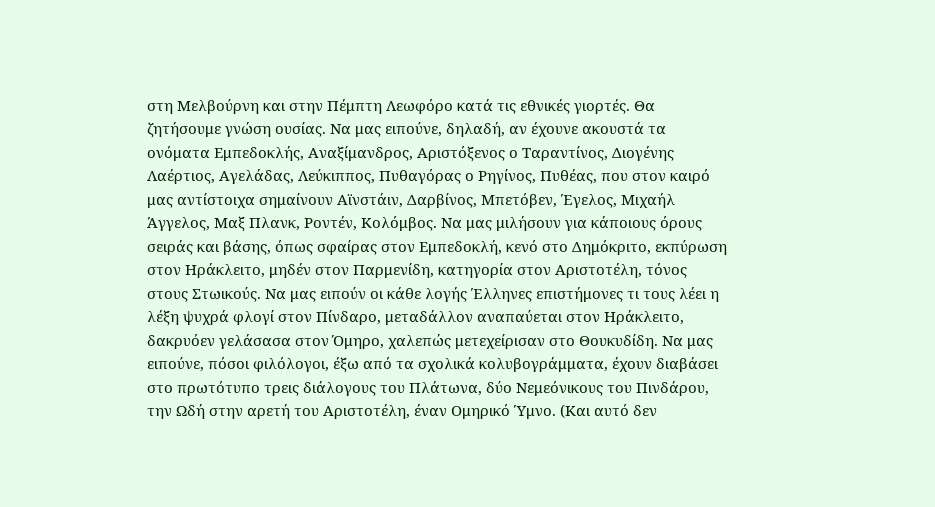στη Μελβούρνη και στην Πέμπτη Λεωφόρο κατά τις εθνικές γιορτές. Θα ζητήσουμε γνώση ουσίας. Να μας ειπούνε, δηλαδή, αν έχουνε ακουστά τα ονόματα Εμπεδοκλής, Αναξίμανδρος, Αριστόξενος ο Ταραντίνος, Διογένης Λαέρτιος, Αγελάδας, Λεύκιππος, Πυθαγόρας ο Ρηγίνος, Πυθέας, που στον καιρό μας αντίστοιχα σημαίνουν Αϊνστάιν, Δαρβίνος, Μπετόβεν, Έγελος, Μιχαήλ Άγγελος, Μαξ Πλανκ, Ροντέν, Κολόμβος. Να μας μιλήσουν για κάποιους όρους σειράς και βάσης, όπως σφαίρας στον Εμπεδοκλή, κενό στο Δημόκριτο, εκπύρωση στον Ηράκλειτο, μηδέν στον Παρμενίδη, κατηγορία στον Αριστοτέλη, τόνος στους Στωικούς. Να μας ειπούν οι κάθε λογής Έλληνες επιστήμονες τι τους λέει η λέξη ψυχρά φλογί στον Πίνδαρο, μεταδάλλον αναπαύεται στον Ηράκλειτο, δακρυόεν γελάσασα στον Όμηρο, χαλεπώς μετεχείρισαν στο Θουκυδίδη. Να μας ειπούνε, πόσοι φιλόλογοι, έξω από τα σχολικά κολυβογράμματα, έχουν διαβάσει στο πρωτότυπο τρεις διάλογους του Πλάτωνα, δύο Νεμεόνικους του Πινδάρου, την Ωδή στην αρετή του Αριστοτέλη, έναν Ομηρικό Ύμνο. (Και αυτό δεν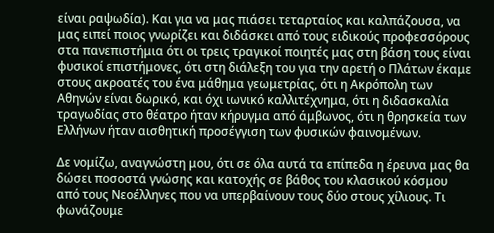είναι ραψωδία). Και για να μας πιάσει τεταρταίος και καλπάζουσα, να μας ειπεί ποιος γνωρίζει και διδάσκει από τους ειδικούς προφεσσόρους στα πανεπιστήμια ότι οι τρεις τραγικοί ποιητές μας στη βάση τους είναι φυσικοί επιστήμονες, ότι στη διάλεξη του για την αρετή ο Πλάτων έκαμε στους ακροατές του ένα μάθημα γεωμετρίας, ότι η Ακρόπολη των Αθηνών είναι δωρικό, και όχι ιωνικό καλλιτέχνημα, ότι η διδασκαλία τραγωδίας στο θέατρο ήταν κήρυγμα από άμβωνος, ότι η θρησκεία των Ελλήνων ήταν αισθητική προσέγγιση των φυσικών φαινομένων.

Δε νομίζω, αναγνώστη μου, ότι σε όλα αυτά τα επίπεδα η έρευνα μας θα δώσει ποσοστά γνώσης και κατοχής σε βάθος του κλασικού κόσμου από τους Νεοέλληνες που να υπερβαίνουν τους δύο στους χίλιους. Τι φωνάζουμε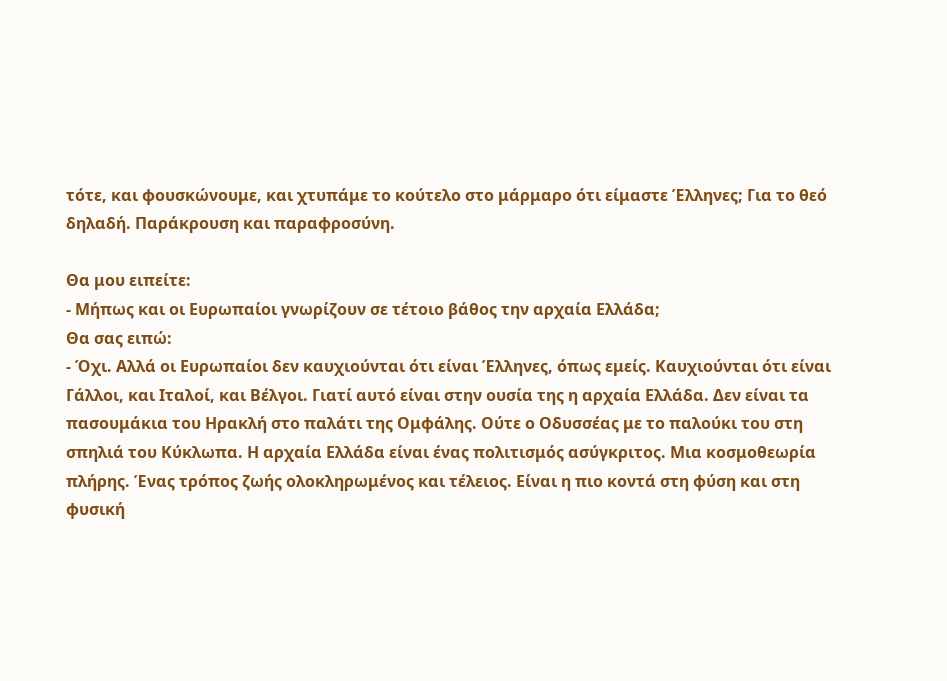τότε, και φουσκώνουμε, και χτυπάμε το κούτελο στο μάρμαρο ότι είμαστε Έλληνες; Για το θεό δηλαδή. Παράκρουση και παραφροσύνη.

Θα μου ειπείτε:
- Μήπως και οι Ευρωπαίοι γνωρίζουν σε τέτοιο βάθος την αρχαία Ελλάδα;
Θα σας ειπώ:
- Όχι. Αλλά οι Ευρωπαίοι δεν καυχιούνται ότι είναι Έλληνες, όπως εμείς. Καυχιούνται ότι είναι Γάλλοι, και Ιταλοί, και Βέλγοι. Γιατί αυτό είναι στην ουσία της η αρχαία Ελλάδα. Δεν είναι τα πασουμάκια του Ηρακλή στο παλάτι της Ομφάλης. Ούτε ο Οδυσσέας με το παλούκι του στη σπηλιά του Κύκλωπα. Η αρχαία Ελλάδα είναι ένας πολιτισμός ασύγκριτος. Μια κοσμοθεωρία πλήρης. Ένας τρόπος ζωής ολοκληρωμένος και τέλειος. Είναι η πιο κοντά στη φύση και στη φυσική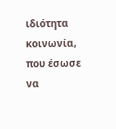ιδιότητα κοινωνία, που έσωσε να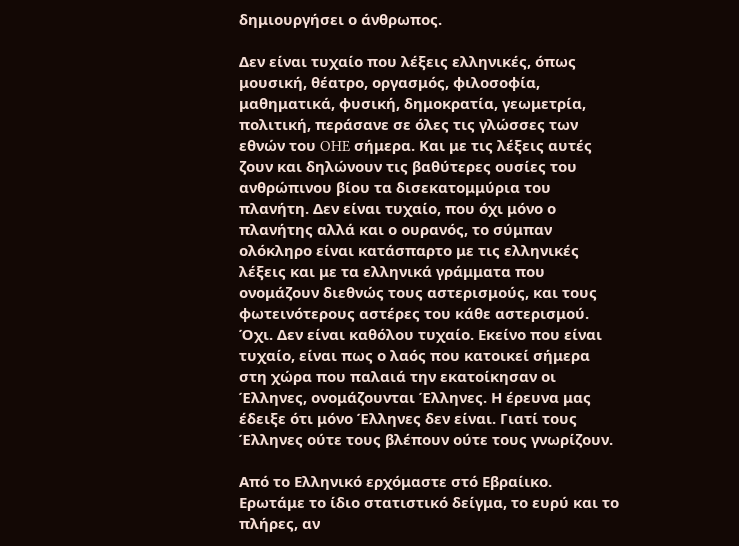δημιουργήσει ο άνθρωπος.

Δεν είναι τυχαίο που λέξεις ελληνικές, όπως μουσική, θέατρο, οργασμός, φιλοσοφία, μαθηματικά, φυσική, δημοκρατία, γεωμετρία, πολιτική, περάσανε σε όλες τις γλώσσες των εθνών του OHE σήμερα. Και με τις λέξεις αυτές ζουν και δηλώνουν τις βαθύτερες ουσίες του ανθρώπινου βίου τα δισεκατομμύρια του πλανήτη. Δεν είναι τυχαίο, που όχι μόνο ο πλανήτης αλλά και ο ουρανός, το σύμπαν ολόκληρο είναι κατάσπαρτο με τις ελληνικές λέξεις και με τα ελληνικά γράμματα που ονομάζουν διεθνώς τους αστερισμούς, και τους φωτεινότερους αστέρες του κάθε αστερισμού. Όχι. Δεν είναι καθόλου τυχαίο. Εκείνο που είναι τυχαίο, είναι πως ο λαός που κατοικεί σήμερα στη χώρα που παλαιά την εκατοίκησαν οι Έλληνες, ονομάζουνται Έλληνες. Η έρευνα μας έδειξε ότι μόνο Έλληνες δεν είναι. Γιατί τους Έλληνες ούτε τους βλέπουν ούτε τους γνωρίζουν.

Από το Ελληνικό ερχόμαστε στό Εβραίικο. Ερωτάμε το ίδιο στατιστικό δείγμα, το ευρύ και το πλήρες, αν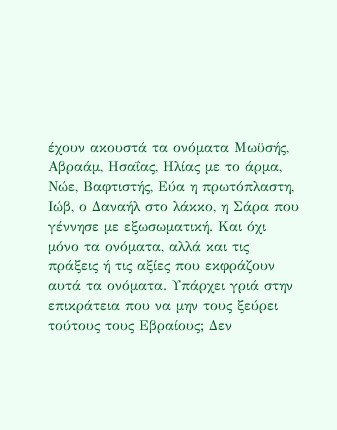έχουν ακουστά τα ονόματα Μωϋσής, Αβραάμ, Ησαΐας, Ηλίας με το άρμα, Νώε, Βαφτιστής, Εύα η πρωτόπλαστη, Ιώβ, ο Δαναήλ στο λάκκο, η Σάρα που γέννησε με εξωσωματική. Και όχι μόνο τα ονόματα, αλλά και τις πράξεις ή τις αξίες που εκφράζουν αυτά τα ονόματα. Υπάρχει γριά στην επικράτεια που να μην τους ξεύρει τούτους τους Εβραίους; Δεν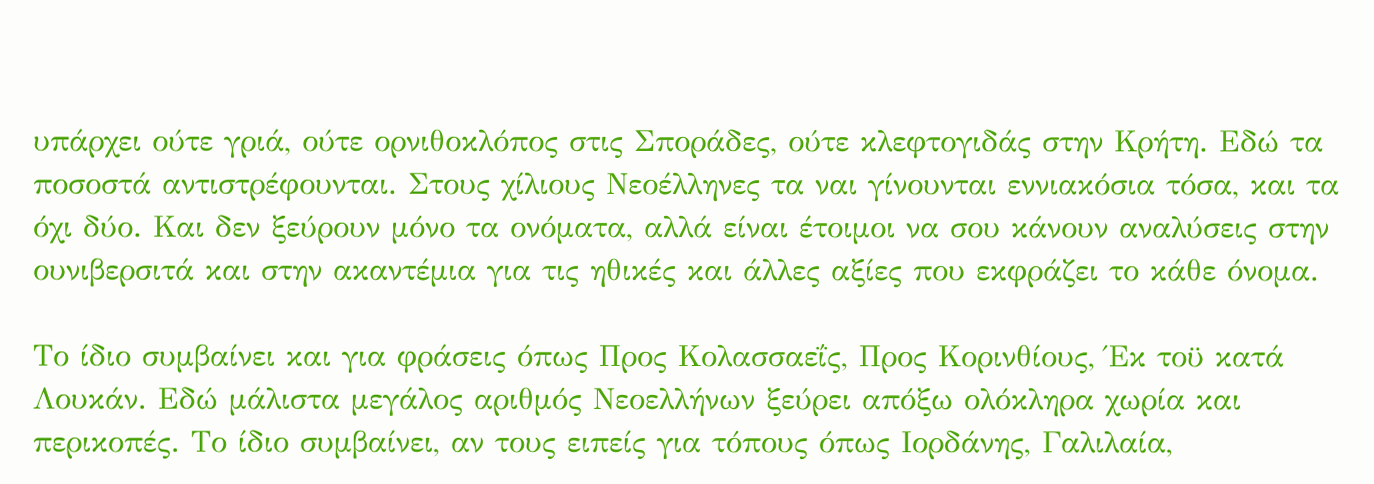υπάρχει ούτε γριά, ούτε ορνιθοκλόπος στις Σποράδες, ούτε κλεφτογιδάς στην Κρήτη. Εδώ τα ποσοστά αντιστρέφουνται. Στους χίλιους Νεοέλληνες τα ναι γίνουνται εννιακόσια τόσα, και τα όχι δύο. Και δεν ξεύρουν μόνο τα ονόματα, αλλά είναι έτοιμοι να σου κάνουν αναλύσεις στην ουνιβερσιτά και στην ακαντέμια για τις ηθικές και άλλες αξίες που εκφράζει το κάθε όνομα.

Το ίδιο συμβαίνει και για φράσεις όπως Προς Κολασσαεΐς, Προς Κορινθίους, Έκ τοϋ κατά Λουκάν. Εδώ μάλιστα μεγάλος αριθμός Νεοελλήνων ξεύρει απόξω ολόκληρα χωρία και περικοπές. Το ίδιο συμβαίνει, αν τους ειπείς για τόπους όπως Ιορδάνης, Γαλιλαία,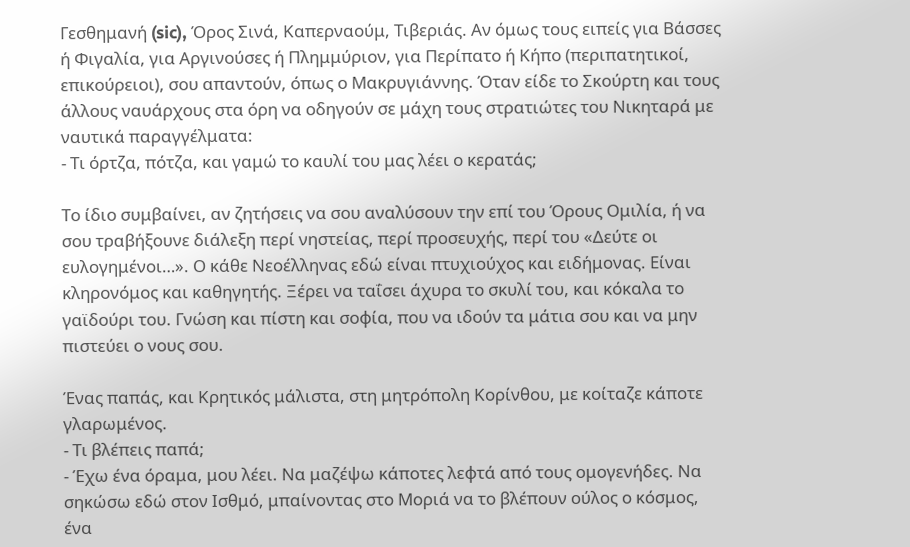Γεσθημανή (sic), Όρος Σινά, Καπερναούμ, Τιβεριάς. Αν όμως τους ειπείς για Βάσσες ή Φιγαλία, για Αργινούσες ή Πλημμύριον, για Περίπατο ή Κήπο (περιπατητικοί, επικούρειοι), σου απαντούν, όπως ο Μακρυγιάννης. Όταν είδε το Σκούρτη και τους άλλους ναυάρχους στα όρη να οδηγούν σε μάχη τους στρατιώτες του Νικηταρά με ναυτικά παραγγέλματα:
- Τι όρτζα, πότζα, και γαμώ το καυλί του μας λέει ο κερατάς;

Το ίδιο συμβαίνει, αν ζητήσεις να σου αναλύσουν την επί του Όρους Ομιλία, ή να σου τραβήξουνε διάλεξη περί νηστείας, περί προσευχής, περί του «Δεύτε οι ευλογημένοι…». Ο κάθε Νεοέλληνας εδώ είναι πτυχιούχος και ειδήμονας. Είναι κληρονόμος και καθηγητής. Ξέρει να ταΐσει άχυρα το σκυλί του, και κόκαλα το γαϊδούρι του. Γνώση και πίστη και σοφία, που να ιδούν τα μάτια σου και να μην πιστεύει ο νους σου.

Ένας παπάς, και Κρητικός μάλιστα, στη μητρόπολη Κορίνθου, με κοίταζε κάποτε γλαρωμένος.
- Τι βλέπεις παπά;
- Έχω ένα όραμα, μου λέει. Να μαζέψω κάποτες λεφτά από τους ομογενήδες. Να σηκώσω εδώ στον Ισθμό, μπαίνοντας στο Μοριά να το βλέπουν ούλος ο κόσμος, ένα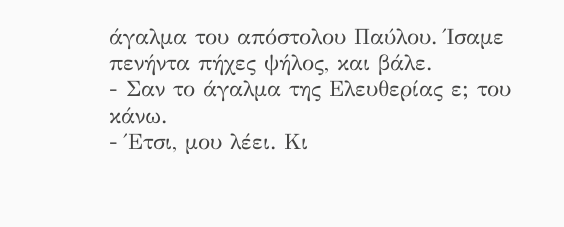άγαλμα του απόστολου Παύλου. Ίσαμε πενήντα πήχες ψήλος, και βάλε.
- Σαν το άγαλμα της Ελευθερίας ε; του κάνω.
- Έτσι, μου λέει. Κι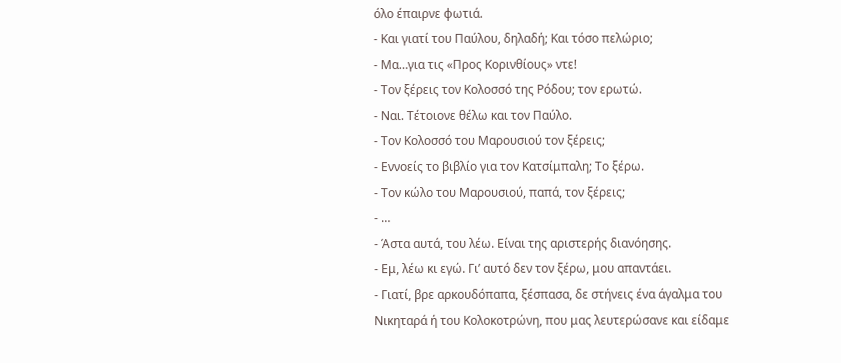όλο έπαιρνε φωτιά.
- Και γιατί του Παύλου, δηλαδή; Και τόσο πελώριο;
- Μα…για τις «Προς Κορινθίους» ντε!
- Τον ξέρεις τον Κολοσσό της Ρόδου; τον ερωτώ.
- Ναι. Τέτοιονε θέλω και τον Παύλο.
- Τον Κολοσσό του Μαρουσιού τον ξέρεις;
- Εννοείς το βιβλίο για τον Κατσίμπαλη; Το ξέρω.
- Τον κώλο του Μαρουσιού, παπά, τον ξέρεις;
- …
- Άστα αυτά, του λέω. Είναι της αριστερής διανόησης.
- Εμ, λέω κι εγώ. Γι’ αυτό δεν τον ξέρω, μου απαντάει.
- Γιατί, βρε αρκουδόπαπα, ξέσπασα, δε στήνεις ένα άγαλμα του Νικηταρά ή του Κολοκοτρώνη, που μας λευτερώσανε και είδαμε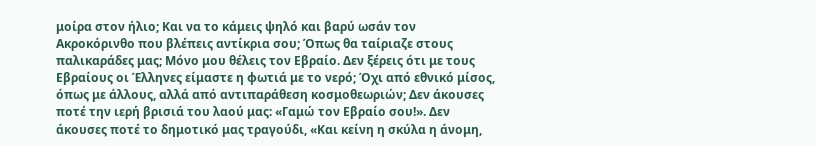μοίρα στον ήλιο; Και να το κάμεις ψηλό και βαρύ ωσάν τον Ακροκόρινθο που βλέπεις αντίκρια σου; Όπως θα ταίριαζε στους παλικαράδες μας; Μόνο μου θέλεις τον Εβραίο. Δεν ξέρεις ότι με τους Εβραίους οι Έλληνες είμαστε η φωτιά με το νερό; Όχι από εθνικό μίσος, όπως με άλλους, αλλά από αντιπαράθεση κοσμοθεωριών; Δεν άκουσες ποτέ την ιερή βρισιά του λαού μας: «Γαμώ τον Εβραίο σου!». Δεν άκουσες ποτέ το δημοτικό μας τραγούδι, «Και κείνη η σκύλα η άνομη,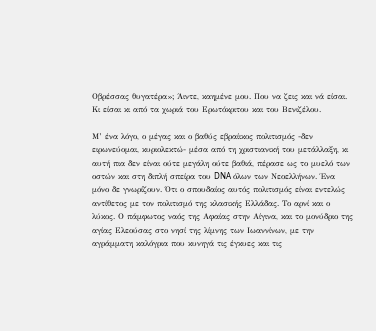Οβρέσσας θυγατέρα»; Άιντε, καημένε μου. Που να ζεις και νά είσαι. Κι είσαι κι από τα χωριά του Ερωτόκριτου και του Βενιζέλου.

Μ’ ένα λόγο, ο μέγας και ο βαθύς εβραίικος πολιτισμός -δεν ειρωνεύομαι, κυριολεκτώ- μέσα από τη χριστιανική του μετάλλαξη, κι αυτή πια δεν είναι ούτε μεγάλη ούτε βαθιά, πέρασε ως το μυελό των οστών και στη διπλή σπείρα του DNA όλων των Νεοελλήνων. Ένα μόνο δε γνωρίζουν. Ότι ο σπουδαίος αυτός πολιτισμός είναι εντελώς αντίθετος με τον πολιτισμό της κλασικής Ελλάδας. Το αρνί και ο λύκος. Ο πάμφωτος ναός της Αφαίας στην Αίγινα, και το μονύδριο της αγίας Ελεούσας στο νησί της λίμνης των Ιωαννίνων, με την αγράμματη καλόγρια που κυνηγά τις έγκυες και τις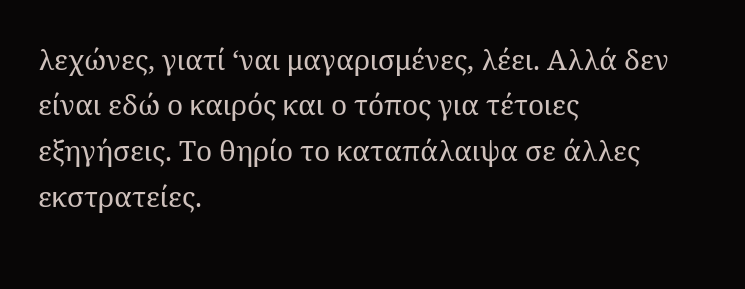λεχώνες, γιατί ‘ναι μαγαρισμένες, λέει. Αλλά δεν είναι εδώ ο καιρός και ο τόπος για τέτοιες εξηγήσεις. Το θηρίο το καταπάλαιψα σε άλλες εκστρατείες.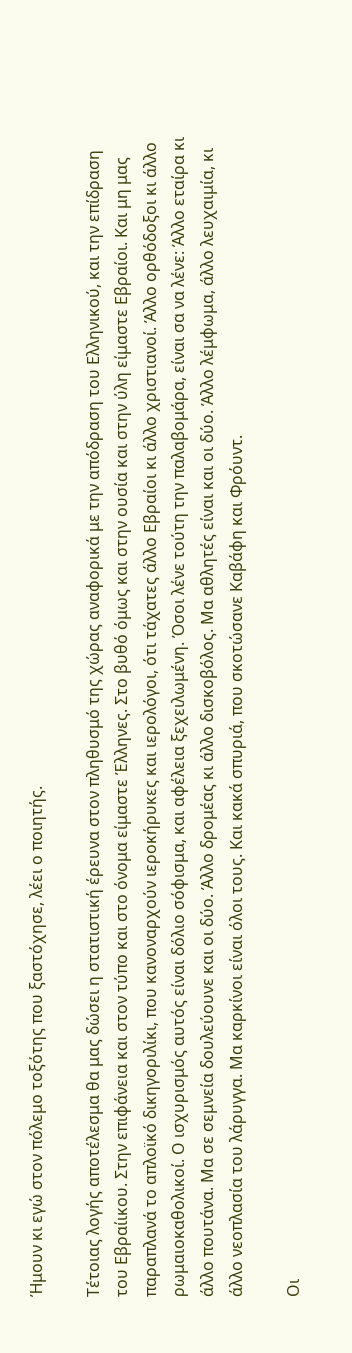Ήμουν κι εγώ στον πόλεμο τοξότης που ξαστόχησε, λέει ο ποιητής.

Τέτοιας λογής αποτέλεσμα θα μας δώσει η στατιστική έρευνα στον πληθυσμό της χώρας αναφορικά με την απόδραση του Ελληνικού, και την επίδραση του Εβραίικου. Στην επιφάνεια και στον τύπο και στο όνομα είμαστε Έλληνες. Στο βυθό όμως και στην ουσία και στην ύλη είμαστε Εβραίοι. Και μη μας παραπλανά το απλοϊκό δικηγοριλίκι, που κανοναρχούν ιεροκήρυκες και ιερολόγοι, ότι τάχατες άλλο Εβραίοι κι άλλο χριστιανοί. Άλλο ορθόδοξοι κι άλλο ρωμαιοκαθολικοί. Ο ισχυρισμός αυτός είναι δόλιο σόφισμα, και αφέλεια ξεχειλωμένη. Όσοι λένε τούτη την παλαβομάρα, είναι σα να λένε: Άλλο εταίρα κι άλλο πουτάνα. Μα σε σεμνεία δουλεύουνε και οι δύο. Άλλο δρομέας κι άλλο δισκοβόλος. Μα αθλητές είναι και οι δύο. Άλλο λέμφωμα, άλλο λευχαιμία, κι άλλο νεοπλασία του λάρυγγα. Μα καρκίνοι είναι όλοι τους. Και κακά σπυριά, που σκοτώσανε Καβάφη και Φρόυντ.

Οι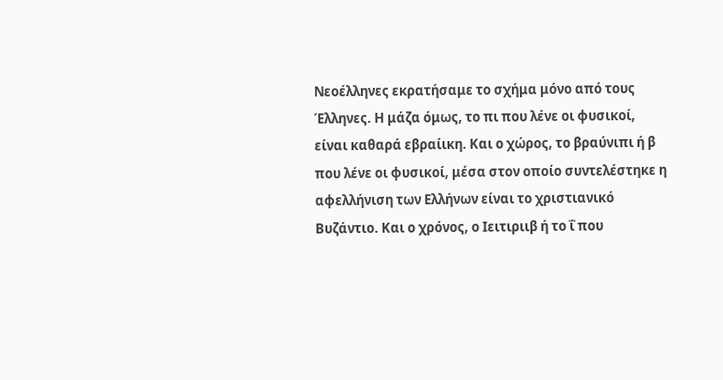Νεοέλληνες εκρατήσαμε το σχήμα μόνο από τους Έλληνες. Η μάζα όμως, το πι που λένε οι φυσικοί, είναι καθαρά εβραίικη. Και ο χώρος, το βραύνιπι ή β που λένε οι φυσικοί, μέσα στον οποίο συντελέστηκε η αφελλήνιση των Ελλήνων είναι το χριστιανικό Βυζάντιο. Και ο χρόνος, ο Ιειτιριιβ ή το ΐ που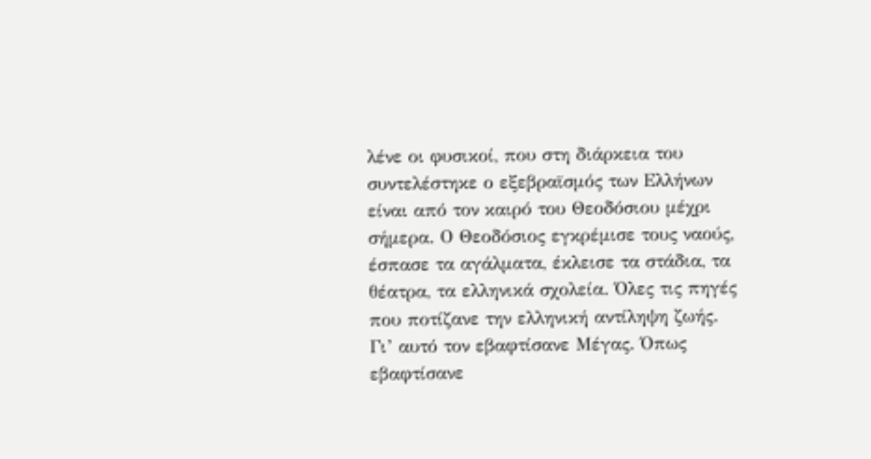λένε οι φυσικοί, που στη διάρκεια του συντελέστηκε ο εξεβραϊσμός των Ελλήνων είναι από τον καιρό του Θεοδόσιου μέχρι σήμερα. Ο Θεοδόσιος εγκρέμισε τους ναούς, έσπασε τα αγάλματα, έκλεισε τα στάδια, τα θέατρα, τα ελληνικά σχολεία. Όλες τις πηγές που ποτίζανε την ελληνική αντίληψη ζωής. Γι’ αυτό τον εβαφτίσανε Μέγας. Όπως εβαφτίσανε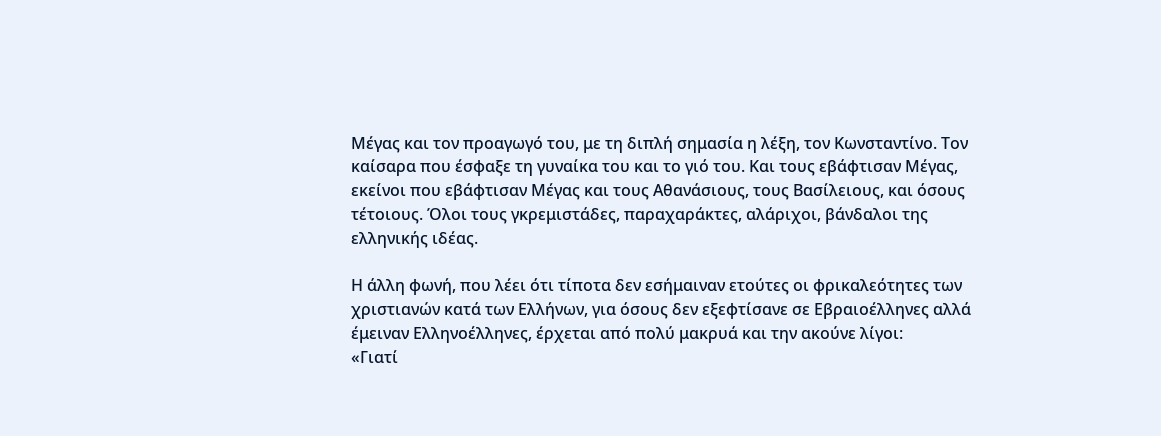Μέγας και τον προαγωγό του, με τη διπλή σημασία η λέξη, τον Κωνσταντίνο. Τον καίσαρα που έσφαξε τη γυναίκα του και το γιό του. Και τους εβάφτισαν Μέγας, εκείνοι που εβάφτισαν Μέγας και τους Αθανάσιους, τους Βασίλειους, και όσους τέτοιους. Όλοι τους γκρεμιστάδες, παραχαράκτες, αλάριχοι, βάνδαλοι της ελληνικής ιδέας.

Η άλλη φωνή, που λέει ότι τίποτα δεν εσήμαιναν ετούτες οι φρικαλεότητες των χριστιανών κατά των Ελλήνων, για όσους δεν εξεφτίσανε σε Εβραιοέλληνες αλλά έμειναν Ελληνοέλληνες, έρχεται από πολύ μακρυά και την ακούνε λίγοι:
«Γιατί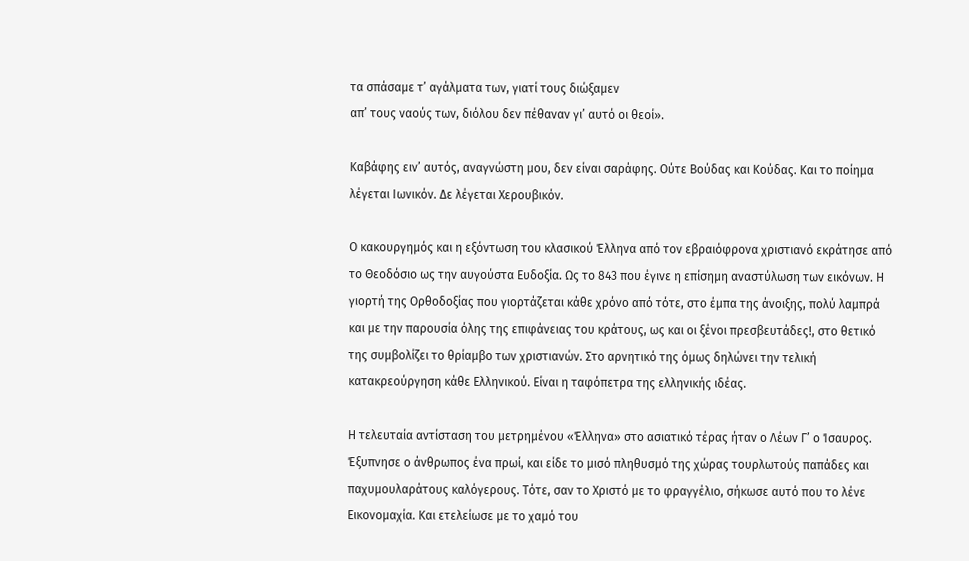τα σπάσαμε τ’ αγάλματα των, γιατί τους διώξαμεν
απ’ τους ναούς των, διόλου δεν πέθαναν γι’ αυτό οι θεοί».

Καβάφης ειν’ αυτός, αναγνώστη μου, δεν είναι σαράφης. Ούτε Βούδας και Κούδας. Και το ποίημα λέγεται Ιωνικόν. Δε λέγεται Χερουβικόν.

Ο κακουργημός και η εξόντωση του κλασικού Έλληνα από τον εβραιόφρονα χριστιανό εκράτησε από το Θεοδόσιο ως την αυγούστα Ευδοξία. Ως το 843 που έγινε η επίσημη αναστύλωση των εικόνων. Η γιορτή της Ορθοδοξίας που γιορτάζεται κάθε χρόνο από τότε, στο έμπα της άνοιξης, πολύ λαμπρά και με την παρουσία όλης της επιφάνειας του κράτους, ως και οι ξένοι πρεσβευτάδες!, στο θετικό της συμβολίζει το θρίαμβο των χριστιανών. Στο αρνητικό της όμως δηλώνει την τελική κατακρεούργηση κάθε Ελληνικού. Είναι η ταφόπετρα της ελληνικής ιδέας.

Η τελευταία αντίσταση του μετρημένου «Έλληνα» στο ασιατικό τέρας ήταν ο Λέων Γ’ ο Ίσαυρος. Έξυπνησε ο άνθρωπος ένα πρωί, και είδε το μισό πληθυσμό της χώρας τουρλωτούς παπάδες και παχυμουλαράτους καλόγερους. Τότε, σαν το Χριστό με το φραγγέλιο, σήκωσε αυτό που το λένε Εικονομαχία. Και ετελείωσε με το χαμό του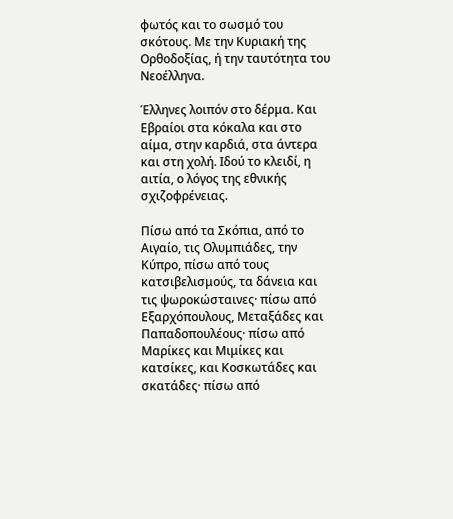φωτός και το σωσμό του σκότους. Με την Κυριακή της Ορθοδοξίας, ή την ταυτότητα του Νεοέλληνα.

Έλληνες λοιπόν στο δέρμα. Και Εβραίοι στα κόκαλα και στο αίμα, στην καρδιά, στα άντερα και στη χολή. Ιδού το κλειδί, η αιτία, ο λόγος της εθνικής σχιζοφρένειας.

Πίσω από τα Σκόπια, από το Αιγαίο, τις Ολυμπιάδες, την Κύπρο, πίσω από τους κατσιβελισμούς, τα δάνεια και τις ψωροκώσταινες· πίσω από Εξαρχόπουλους, Μεταξάδες και Παπαδοπουλέους· πίσω από Μαρίκες και Μιμίκες και κατσίκες, και Κοσκωτάδες και σκατάδες· πίσω από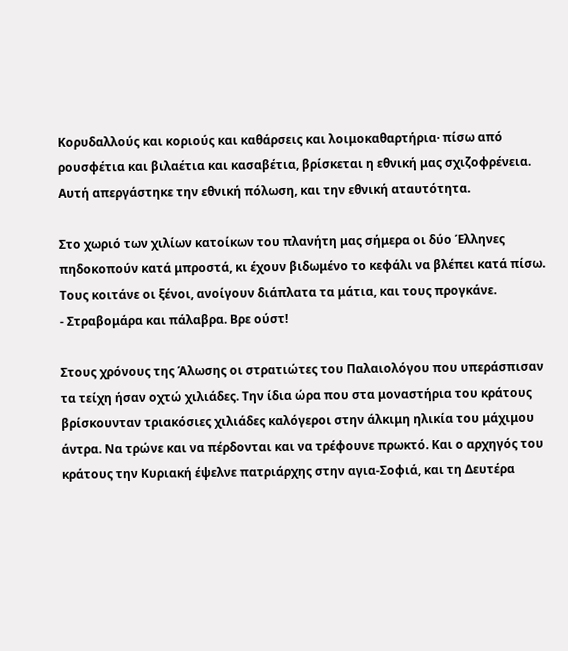Κορυδαλλούς και κοριούς και καθάρσεις και λοιμοκαθαρτήρια· πίσω από ρουσφέτια και βιλαέτια και κασαβέτια, βρίσκεται η εθνική μας σχιζοφρένεια. Αυτή απεργάστηκε την εθνική πόλωση, και την εθνική αταυτότητα.

Στο χωριό των χιλίων κατοίκων του πλανήτη μας σήμερα οι δύο Έλληνες πηδοκοπούν κατά μπροστά, κι έχουν βιδωμένο το κεφάλι να βλέπει κατά πίσω. Τους κοιτάνε οι ξένοι, ανοίγουν διάπλατα τα μάτια, και τους προγκάνε.
- Στραβομάρα και πάλαβρα. Βρε ούστ!

Στους χρόνους της Άλωσης οι στρατιώτες του Παλαιολόγου που υπεράσπισαν τα τείχη ήσαν οχτώ χιλιάδες. Την ίδια ώρα που στα μοναστήρια του κράτους βρίσκουνταν τριακόσιες χιλιάδες καλόγεροι στην άλκιμη ηλικία του μάχιμου άντρα. Να τρώνε και να πέρδονται και να τρέφουνε πρωκτό. Και ο αρχηγός του κράτους την Κυριακή έψελνε πατριάρχης στην αγια-Σοφιά, και τη Δευτέρα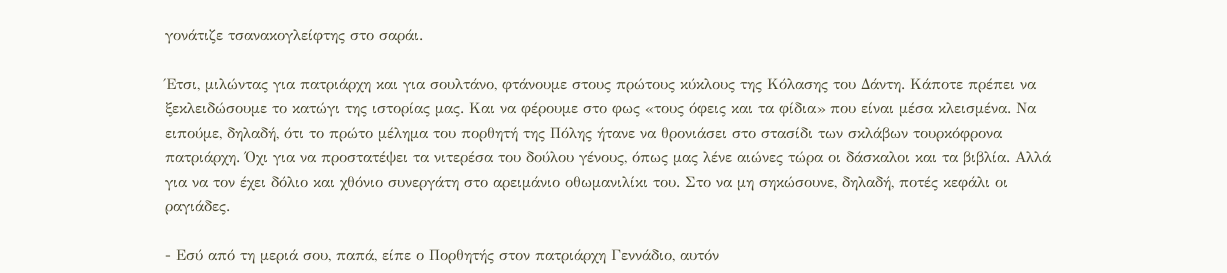γονάτιζε τσανακογλείφτης στο σαράι.

Έτσι, μιλώντας για πατριάρχη και για σουλτάνο, φτάνουμε στους πρώτους κύκλους της Κόλασης του Δάντη. Κάποτε πρέπει να ξεκλειδώσουμε το κατώγι της ιστορίας μας. Και να φέρουμε στο φως «τους όφεις και τα φίδια» που είναι μέσα κλεισμένα. Να ειπούμε, δηλαδή, ότι το πρώτο μέλημα του πορθητή της Πόλης ήτανε να θρονιάσει στο στασίδι των σκλάβων τουρκόφρονα πατριάρχη. Όχι για να προστατέψει τα νιτερέσα του δούλου γένους, όπως μας λένε αιώνες τώρα οι δάσκαλοι και τα βιβλία. Αλλά για να τον έχει δόλιο και χθόνιο συνεργάτη στο αρειμάνιο οθωμανιλίκι του. Στο να μη σηκώσουνε, δηλαδή, ποτές κεφάλι οι ραγιάδες.

- Εσύ από τη μεριά σου, παπά, είπε ο Πορθητής στον πατριάρχη Γεννάδιο, αυτόν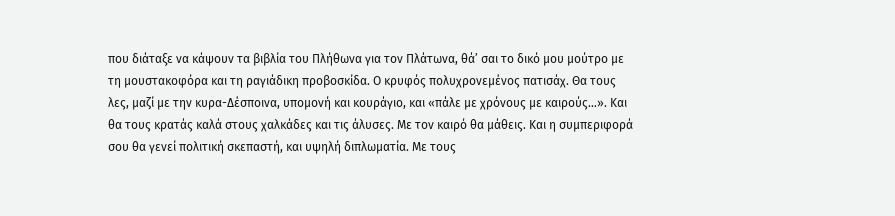που διάταξε να κάψουν τα βιβλία του Πλήθωνα για τον Πλάτωνα, θά’ σαι το δικό μου μούτρο με τη μουστακοφόρα και τη ραγιάδικη προβοσκίδα. Ο κρυφός πολυχρονεμένος πατισάχ. Θα τους λες, μαζί με την κυρα-Δέσποινα, υπομονή και κουράγιο, και «πάλε με χρόνους με καιρούς…». Και θα τους κρατάς καλά στους χαλκάδες και τις άλυσες. Με τον καιρό θα μάθεις. Και η συμπεριφορά σου θα γενεί πολιτική σκεπαστή, και υψηλή διπλωματία. Με τους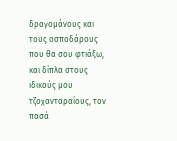δραγομάνους και τους οσποδάρους που θα σου φτιάξω, και δίπλα στους ιδικούς μου τζοχανταραίους, τον πασά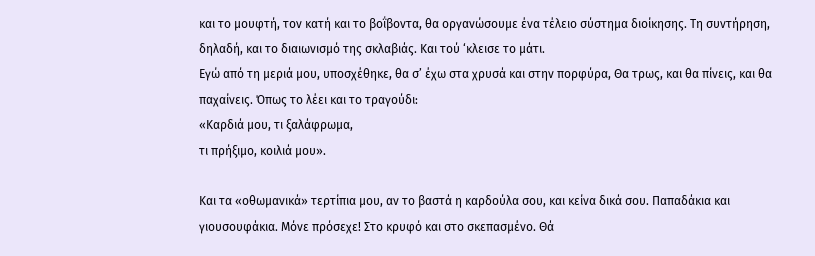και το μουφτή, τον κατή και το βοΐβοντα, θα οργανώσουμε ένα τέλειο σύστημα διοίκησης. Τη συντήρηση, δηλαδή, και το διαιωνισμό της σκλαβιάς. Και τού ‘κλεισε το μάτι.
Εγώ από τη μεριά μου, υποσχέθηκε, θα σ’ έχω στα χρυσά και στην πορφύρα, Θα τρως, και θα πίνεις, και θα παχαίνεις. Όπως το λέει και το τραγούδι:
«Καρδιά μου, τι ξαλάφρωμα,
τι πρήξιμο, κοιλιά μου».

Και τα «οθωμανικά» τερτίπια μου, αν το βαστά η καρδούλα σου, και κείνα δικά σου. Παπαδάκια και γιουσουφάκια. Μόνε πρόσεχε! Στο κρυφό και στο σκεπασμένο. Θά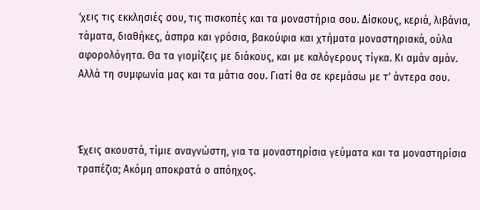‘χεις τις εκκλησιές σου, τις πισκοπές και τα μοναστήρια σου. Δίσκους, κεριά, λιβάνια, τάματα, διαθήκες, άσπρα και γρόσια, βακούφια και χτήματα μοναστηριακά, ούλα αφορολόγητα. Θα τα γιομίζεις με διάκους, και με καλόγερους τίγκα. Κι αμάν αμάν. Αλλά τη συμφωνία μας και τα μάτια σου. Γιατί θα σε κρεμάσω με τ’ άντερα σου.



Έχεις ακουστά, τίμιε αναγνώστη, για τα μοναστηρίσια γεύματα και τα μοναστηρίσια τραπέζια; Ακόμη αποκρατά ο απόηχος.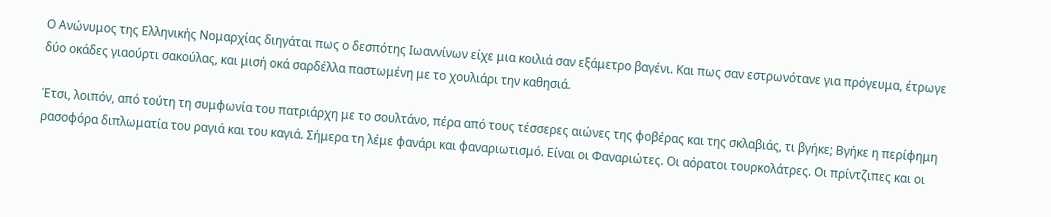Ο Ανώνυμος της Ελληνικής Νομαρχίας διηγάται πως ο δεσπότης Ιωαννίνων είχε μια κοιλιά σαν εξάμετρο βαγένι. Και πως σαν εστρωνότανε για πρόγευμα, έτρωγε δύο οκάδες γιαούρτι σακούλας, και μισή οκά σαρδέλλα παστωμένη με το χουλιάρι την καθησιά.

Έτσι, λοιπόν, από τούτη τη συμφωνία του πατριάρχη με το σουλτάνο, πέρα από τους τέσσερες αιώνες της φοβέρας και της σκλαβιάς, τι βγήκε; Βγήκε η περίφημη ρασοφόρα διπλωματία του ραγιά και του καγιά. Σήμερα τη λέμε φανάρι και φαναριωτισμό. Είναι οι Φαναριώτες. Οι αόρατοι τουρκολάτρες. Οι πρίντζιπες και οι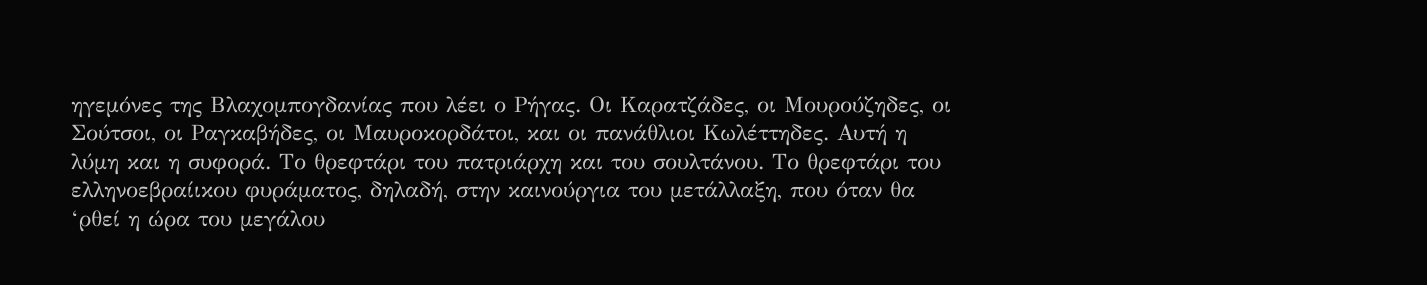ηγεμόνες της Βλαχομπογδανίας που λέει ο Ρήγας. Οι Καρατζάδες, οι Μουρούζηδες, οι Σούτσοι, οι Ραγκαβήδες, οι Μαυροκορδάτοι, και οι πανάθλιοι Κωλέττηδες. Αυτή η λύμη και η συφορά. Το θρεφτάρι του πατριάρχη και του σουλτάνου. Το θρεφτάρι του ελληνοεβραίικου φυράματος, δηλαδή, στην καινούργια του μετάλλαξη, που όταν θα ‘ρθεί η ώρα του μεγάλου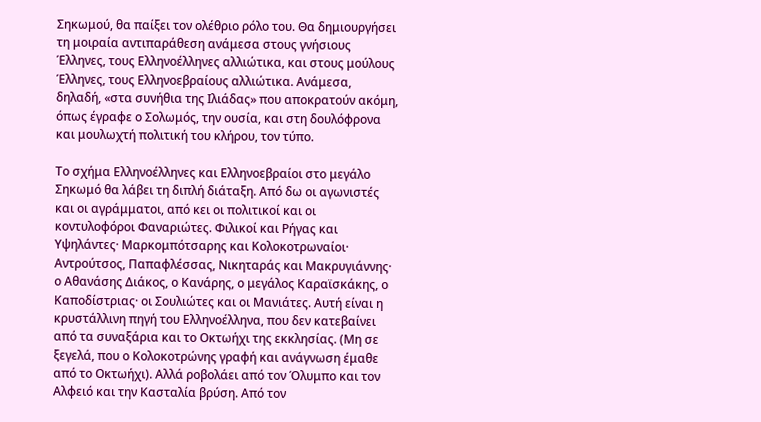Σηκωμού, θα παίξει τον ολέθριο ρόλο του. Θα δημιουργήσει τη μοιραία αντιπαράθεση ανάμεσα στους γνήσιους Έλληνες, τους Ελληνοέλληνες αλλιώτικα, και στους μούλους Έλληνες, τους Ελληνοεβραίους αλλιώτικα. Ανάμεσα, δηλαδή, «στα συνήθια της Ιλιάδας» που αποκρατούν ακόμη, όπως έγραφε ο Σολωμός, την ουσία, και στη δουλόφρονα και μουλωχτή πολιτική του κλήρου, τον τύπο.

Το σχήμα Ελληνοέλληνες και Ελληνοεβραίοι στο μεγάλο Σηκωμό θα λάβει τη διπλή διάταξη. Από δω οι αγωνιστές και οι αγράμματοι, από κει οι πολιτικοί και οι κοντυλοφόροι Φαναριώτες. Φιλικοί και Ρήγας και Υψηλάντες· Μαρκομπότσαρης και Κολοκοτρωναίοι· Αντρούτσος, Παπαφλέσσας, Νικηταράς και Μακρυγιάννης· ο Αθανάσης Διάκος, ο Κανάρης, ο μεγάλος Καραϊσκάκης, ο Καποδίστριας· οι Σουλιώτες και οι Μανιάτες. Αυτή είναι η κρυστάλλινη πηγή του Ελληνοέλληνα, που δεν κατεβαίνει από τα συναξάρια και το Οκτωήχι της εκκλησίας. (Μη σε ξεγελά, που ο Κολοκοτρώνης γραφή και ανάγνωση έμαθε από το Οκτωήχι). Αλλά ροβολάει από τον Όλυμπο και τον Αλφειό και την Κασταλία βρύση. Από τον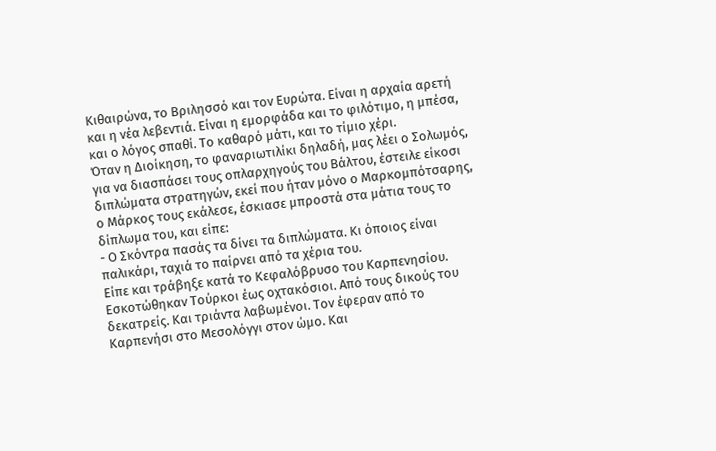Κιθαιρώνα, το Βριλησσό και τον Ευρώτα. Είναι η αρχαία αρετή και η νέα λεβεντιά. Είναι η εμορφάδα και το φιλότιμο, η μπέσα, και ο λόγος σπαθί. Το καθαρό μάτι, και το τίμιο χέρι.
Όταν η Διοίκηση, το φαναριωτιλίκι δηλαδή, μας λέει ο Σολωμός, για να διασπάσει τους οπλαρχηγούς του Βάλτου, έστειλε είκοσι διπλώματα στρατηγών, εκεί που ήταν μόνο ο Μαρκομπότσαρης, ο Μάρκος τους εκάλεσε, έσκιασε μπροστά στα μάτια τους το δίπλωμα του, και είπε:
- Ο Σκόντρα πασάς τα δίνει τα διπλώματα. Κι όποιος είναι παλικάρι, ταχιά το παίρνει από τα χέρια του.
Είπε και τράβηξε κατά το Κεφαλόβρυσο του Καρπενησίου. Εσκοτώθηκαν Τούρκοι έως οχτακόσιοι. Από τους δικούς του δεκατρείς. Και τριάντα λαβωμένοι. Τον έφεραν από το Καρπενήσι στο Μεσολόγγι στον ώμο. Και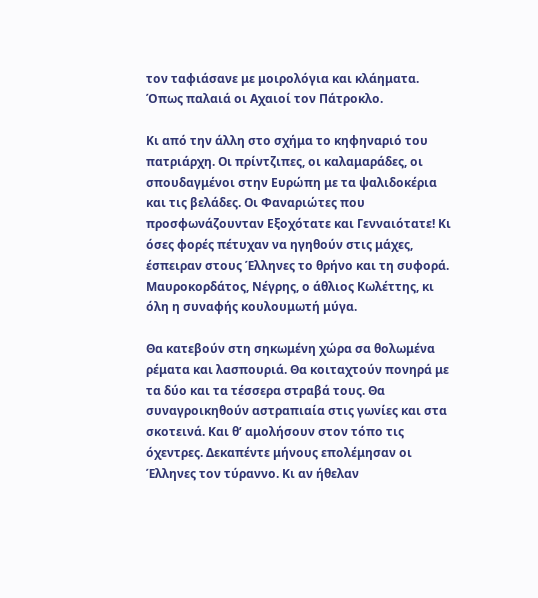τον ταφιάσανε με μοιρολόγια και κλάηματα. Όπως παλαιά οι Αχαιοί τον Πάτροκλο.

Κι από την άλλη στο σχήμα το κηφηναριό του πατριάρχη. Οι πρίντζιπες, οι καλαμαράδες, οι σπουδαγμένοι στην Ευρώπη με τα ψαλιδοκέρια και τις βελάδες. Οι Φαναριώτες που προσφωνάζουνταν Εξοχότατε και Γενναιότατε! Κι όσες φορές πέτυχαν να ηγηθούν στις μάχες, έσπειραν στους Έλληνες το θρήνο και τη συφορά. Μαυροκορδάτος, Νέγρης, ο άθλιος Κωλέττης, κι όλη η συναφής κουλουμωτή μύγα.

Θα κατεβούν στη σηκωμένη χώρα σα θολωμένα ρέματα και λασπουριά. Θα κοιταχτούν πονηρά με τα δύο και τα τέσσερα στραβά τους. Θα συναγροικηθούν αστραπιαία στις γωνίες και στα σκοτεινά. Και θ’ αμολήσουν στον τόπο τις όχεντρες. Δεκαπέντε μήνους επολέμησαν οι Έλληνες τον τύραννο. Κι αν ήθελαν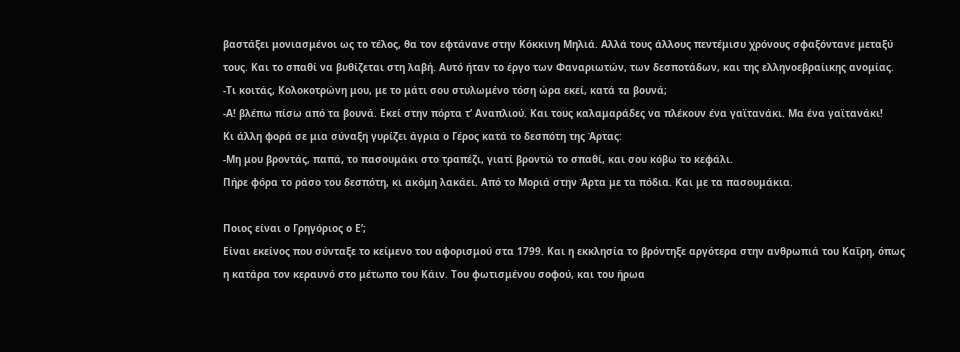βαστάξει μονιασμένοι ως το τέλος, θα τον εφτάνανε στην Κόκκινη Μηλιά. Αλλά τους άλλους πεντέμισυ χρόνους σφαξόντανε μεταξύ τους. Και το σπαθί να βυθίζεται στη λαβή. Αυτό ήταν το έργο των Φαναριωτών, των δεσποτάδων, και της ελληνοεβραίικης ανομίας.
-Τι κοιτάς, Κολοκοτρώνη μου, με το μάτι σου στυλωμένο τόση ώρα εκεί, κατά τα βουνά;
-Α! βλέπω πίσω από τα βουνά. Εκεί στην πόρτα τ’ Αναπλιού. Και τους καλαμαράδες να πλέκουν ένα γαϊτανάκι. Μα ένα γαϊτανάκι!
Κι άλλη φορά σε μια σύναξη γυρίζει άγρια ο Γέρος κατά το δεσπότη της Άρτας:
-Μη μου βροντάς, παπά, το πασουμάκι στο τραπέζι, γιατί βροντώ το σπαθί, και σου κόβω το κεφάλι.
Πήρε φόρα το ράσο του δεσπότη, κι ακόμη λακάει. Από το Μοριά στην Άρτα με τα πόδια. Και με τα πασουμάκια.

Ποιος είναι ο Γρηγόριος ο Ε’;
Είναι εκείνος που σύνταξε το κείμενο του αφορισμού στα 1799. Και η εκκλησία το βρόντηξε αργότερα στην ανθρωπιά του Καΐρη, όπως η κατάρα τον κεραυνό στο μέτωπο του Κάιν. Του φωτισμένου σοφού, και του ήρωα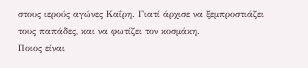στους ιερούς αγώνες Καΐρη. Γιατί άρχισε να ξεμπροστιάζει τους παπάδες, και να φωτίζει τον κοσμάκη.
Ποιος είναι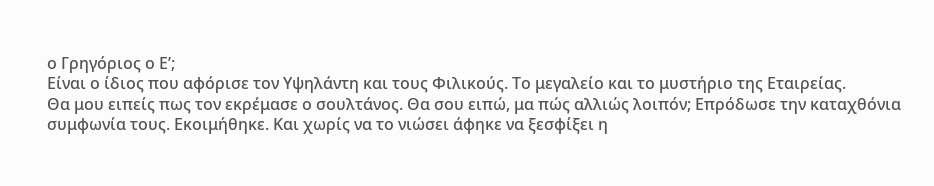ο Γρηγόριος ο Ε’;
Είναι ο ίδιος που αφόρισε τον Υψηλάντη και τους Φιλικούς. Το μεγαλείο και το μυστήριο της Εταιρείας.
Θα μου ειπείς πως τον εκρέμασε ο σουλτάνος. Θα σου ειπώ, μα πώς αλλιώς λοιπόν; Επρόδωσε την καταχθόνια συμφωνία τους. Εκοιμήθηκε. Και χωρίς να το νιώσει άφηκε να ξεσφίξει η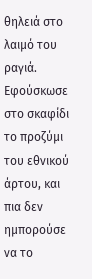θηλειά στο λαιμό του ραγιά. Εφούσκωσε στο σκαφίδι το προζύμι του εθνικού άρτου, και πια δεν ημπορούσε να το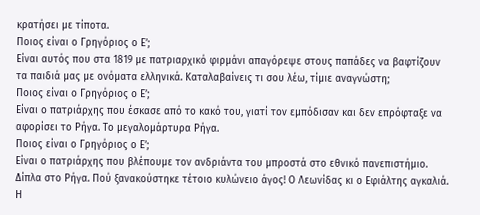κρατήσει με τίποτα.
Ποιος είναι ο Γρηγόριος ο Ε’;
Είναι αυτός που στα 1819 με πατριαρχικό φιρμάνι απαγόρεψε στους παπάδες να βαφτίζουν τα παιδιά μας με ονόματα ελληνικά. Καταλαβαίνεις τι σου λέω, τίμιε αναγνώστη;
Ποιος είναι ο Γρηγόριος ο Ε’;
Είναι ο πατριάρχης που έσκασε από το κακό του, γιατί τον εμπόδισαν και δεν επρόφταξε να αφορίσει το Ρήγα. Το μεγαλομάρτυρα Ρήγα.
Ποιος είναι ο Γρηγόριος ο Ε’;
Είναι ο πατριάρχης που βλέπουμε τον ανδριάντα του μπροστά στο εθνικό πανεπιστήμιο. Δίπλα στο Ρήγα. Πού ξανακούστηκε τέτοιο κυλώνειο άγος! Ο Λεωνίδας κι ο Εφιάλτης αγκαλιά. Η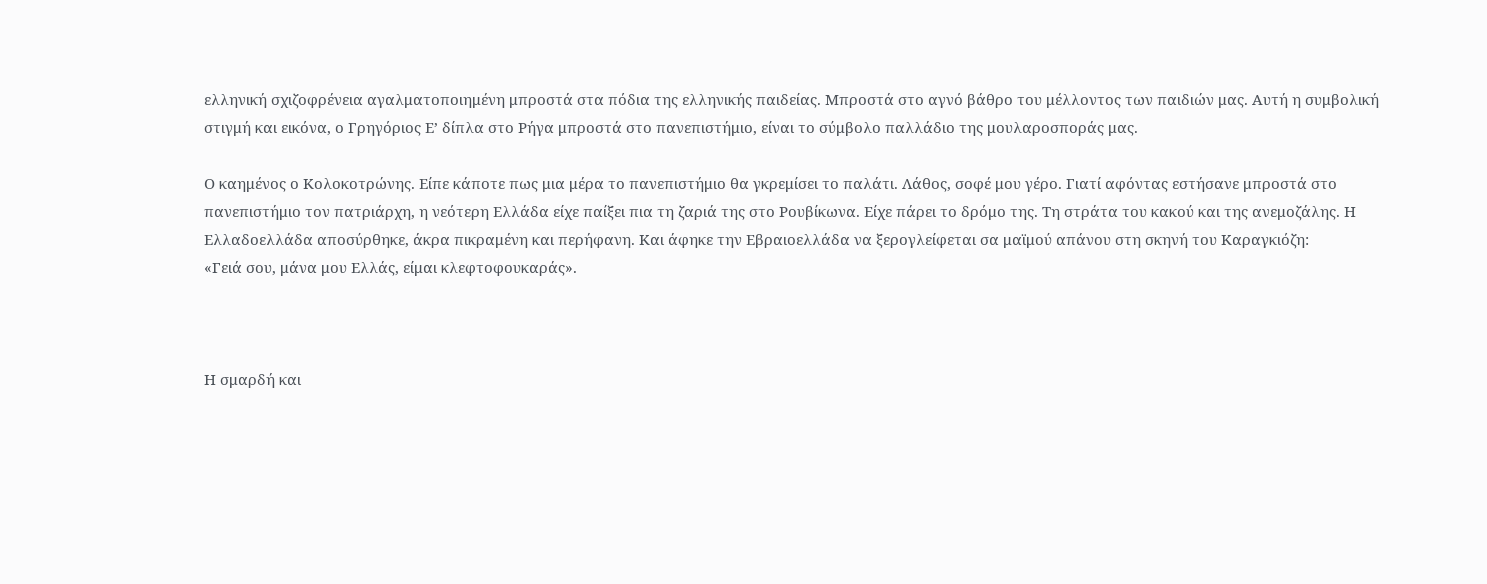ελληνική σχιζοφρένεια αγαλματοποιημένη μπροστά στα πόδια της ελληνικής παιδείας. Μπροστά στο αγνό βάθρο του μέλλοντος των παιδιών μας. Αυτή η συμβολική στιγμή και εικόνα, ο Γρηγόριος Ε’ δίπλα στο Ρήγα μπροστά στο πανεπιστήμιο, είναι το σύμβολο παλλάδιο της μουλαροσποράς μας.

Ο καημένος ο Κολοκοτρώνης. Είπε κάποτε πως μια μέρα το πανεπιστήμιο θα γκρεμίσει το παλάτι. Λάθος, σοφέ μου γέρο. Γιατί αφόντας εστήσανε μπροστά στο πανεπιστήμιο τον πατριάρχη, η νεότερη Ελλάδα είχε παίξει πια τη ζαριά της στο Ρουβίκωνα. Είχε πάρει το δρόμο της. Τη στράτα του κακού και της ανεμοζάλης. Η Ελλαδοελλάδα αποσύρθηκε, άκρα πικραμένη και περήφανη. Και άφηκε την Εβραιοελλάδα να ξερογλείφεται σα μαϊμού απάνου στη σκηνή του Καραγκιόζη:
«Γειά σου, μάνα μου Ελλάς, είμαι κλεφτοφουκαράς».



Η σμαρδή και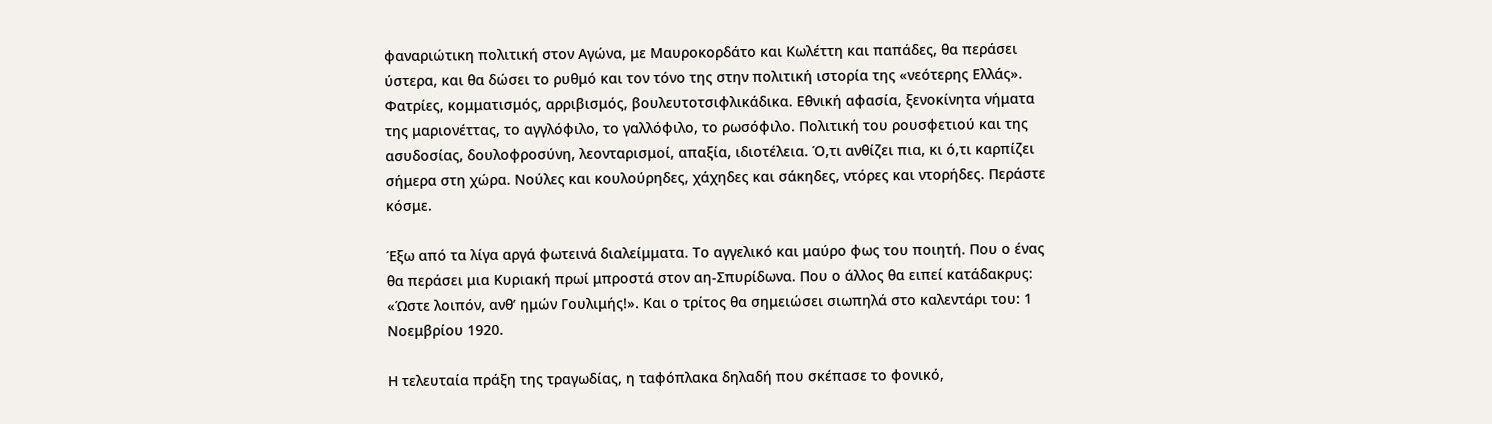φαναριώτικη πολιτική στον Αγώνα, με Μαυροκορδάτο και Κωλέττη και παπάδες, θα περάσει ύστερα, και θα δώσει το ρυθμό και τον τόνο της στην πολιτική ιστορία της «νεότερης Ελλάς». Φατρίες, κομματισμός, αρριβισμός, βουλευτοτσιφλικάδικα. Εθνική αφασία, ξενοκίνητα νήματα της μαριονέττας, το αγγλόφιλο, το γαλλόφιλο, το ρωσόφιλο. Πολιτική του ρουσφετιού και της ασυδοσίας, δουλοφροσύνη, λεονταρισμοί, απαξία, ιδιοτέλεια. Ό,τι ανθίζει πια, κι ό,τι καρπίζει σήμερα στη χώρα. Νούλες και κουλούρηδες, χάχηδες και σάκηδες, ντόρες και ντορήδες. Περάστε κόσμε.

Έξω από τα λίγα αργά φωτεινά διαλείμματα. Το αγγελικό και μαύρο φως του ποιητή. Που ο ένας θα περάσει μια Κυριακή πρωί μπροστά στον αη-Σπυρίδωνα. Που ο άλλος θα ειπεί κατάδακρυς: «Ώστε λοιπόν, ανθ’ ημών Γουλιμής!». Και ο τρίτος θα σημειώσει σιωπηλά στο καλεντάρι του: 1 Νοεμβρίου 1920.

Η τελευταία πράξη της τραγωδίας, η ταφόπλακα δηλαδή που σκέπασε το φονικό,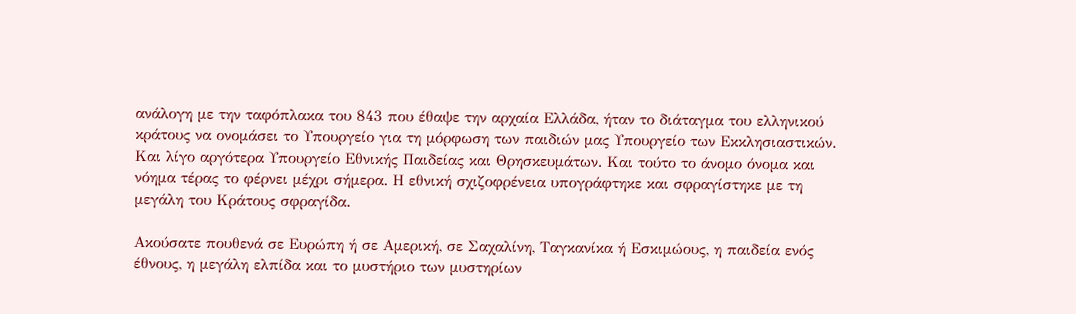ανάλογη με την ταφόπλακα του 843 που έθαψε την αρχαία Ελλάδα, ήταν το διάταγμα του ελληνικού κράτους να ονομάσει το Υπουργείο για τη μόρφωση των παιδιών μας Υπουργείο των Εκκλησιαστικών. Και λίγο αργότερα Υπουργείο Εθνικής Παιδείας και Θρησκευμάτων. Και τούτο το άνομο όνομα και νόημα τέρας το φέρνει μέχρι σήμερα. Η εθνική σχιζοφρένεια υπογράφτηκε και σφραγίστηκε με τη μεγάλη του Κράτους σφραγίδα.

Ακούσατε πουθενά σε Ευρώπη ή σε Αμερική, σε Σαχαλίνη, Ταγκανίκα ή Εσκιμώους, η παιδεία ενός έθνους, η μεγάλη ελπίδα και το μυστήριο των μυστηρίων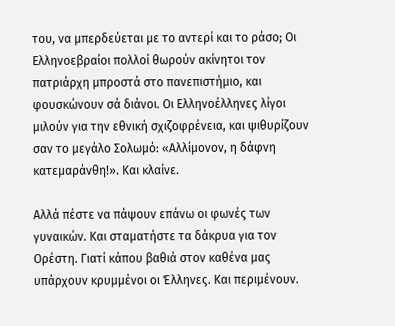του, να μπερδεύεται με το αντερί και το ράσο; Οι Ελληνοεβραίοι πολλοί θωρούν ακίνητοι τον πατριάρχη μπροστά στο πανεπιστήμιο, και φουσκώνουν σά διάνοι. Οι Ελληνοέλληνες λίγοι μιλούν για την εθνική σχιζοφρένεια, και ψιθυρίζουν σαν το μεγάλο Σολωμό: «Αλλίμονον, η δάφνη κατεμαράνθη!». Και κλαίνε.

Αλλά πέστε να πάψουν επάνω οι φωνές των γυναικών. Και σταματήστε τα δάκρυα για τον Ορέστη. Γιατί κάπου βαθιά στον καθένα μας υπάρχουν κρυμμένοι οι Έλληνες. Και περιμένουν.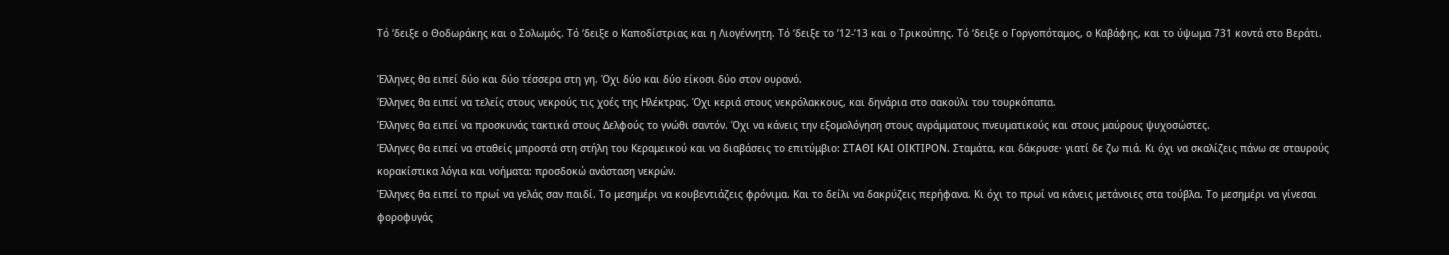Τό ‘δειξε ο Θοδωράκης και ο Σολωμός. Τό ‘δειξε ο Καποδίστριας και η Λιογέννητη. Τό ‘δειξε το ’12-’13 και ο Τρικούπης. Τό ‘δειξε ο Γοργοπόταμος, ο Καβάφης, και το ύψωμα 731 κοντά στο Βεράτι.

Έλληνες θα ειπεί δύο και δύο τέσσερα στη γη. Όχι δύο και δύο είκοσι δύο στον ουρανό.
Έλληνες θα ειπεί να τελείς στους νεκρούς τις χοές της Ηλέκτρας. Όχι κεριά στους νεκρόλακκους, και δηνάρια στο σακούλι του τουρκόπαπα.
Έλληνες θα ειπεί να προσκυνάς τακτικά στους Δελφούς το γνώθι σαντόν. Όχι να κάνεις την εξομολόγηση στους αγράμματους πνευματικούς και στους μαύρους ψυχοσώστες.
Έλληνες θα ειπεί να σταθείς μπροστά στη στήλη του Κεραμεικού και να διαβάσεις το επιτύμβιο: ΣΤΑΘΙ ΚΑΙ ΟΙΚΤΙΡΟΝ. Σταμάτα, και δάκρυσε· γιατί δε ζω πιά. Κι όχι να σκαλίζεις πάνω σε σταυρούς κορακίστικα λόγια και νοήματα: προσδοκώ ανάσταση νεκρών.
Έλληνες θα ειπεί το πρωί να γελάς σαν παιδί. Το μεσημέρι να κουβεντιάζεις φρόνιμα. Και το δείλι να δακρύζεις περήφανα. Κι όχι το πρωί να κάνεις μετάνοιες στα τούβλα. Το μεσημέρι να γίνεσαι φοροφυγάς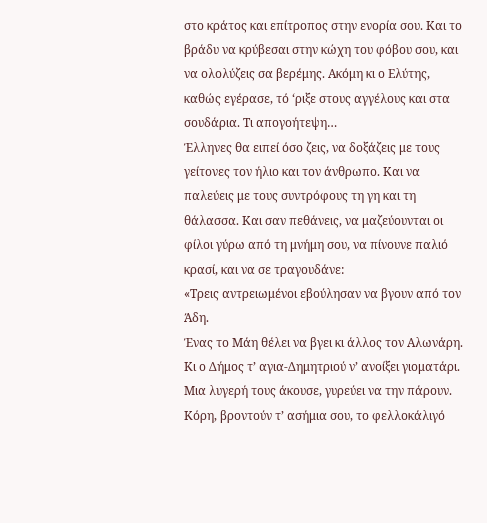στο κράτος και επίτροπος στην ενορία σου. Και το βράδυ να κρύβεσαι στην κώχη του φόβου σου, και να ολολύζεις σα βερέμης. Ακόμη κι ο Ελύτης, καθώς εγέρασε, τό ‘ριξε στους αγγέλους και στα σουδάρια. Τι απογοήτεψη…
Έλληνες θα ειπεί όσο ζεις, να δοξάζεις με τους γείτονες τον ήλιο και τον άνθρωπο. Και να παλεύεις με τους συντρόφους τη γη και τη θάλασσα. Και σαν πεθάνεις, να μαζεύουνται οι φίλοι γύρω από τη μνήμη σου, να πίνουνε παλιό κρασί, και να σε τραγουδάνε:
«Τρεις αντρειωμένοι εβούλησαν να βγουν από τον Άδη.
Ένας το Μάη θέλει να βγει κι άλλος τον Αλωνάρη.
Κι ο Δήμος τ’ αγια-Δημητριού ν’ ανοίξει γιοματάρι.
Μια λυγερή τους άκουσε, γυρεύει να την πάρουν.
Κόρη, βροντούν τ’ ασήμια σου, το φελλοκάλιγό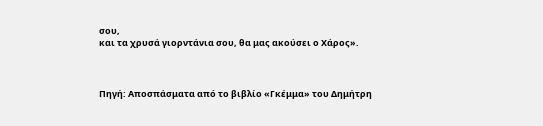σου,
και τα χρυσά γιορντάνια σου, θα μας ακούσει ο Χάρος».



Πηγή: Αποσπάσματα από το βιβλίο «Γκέμμα» του Δημήτρη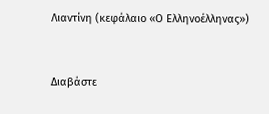Λιαντίνη (κεφάλαιο «Ο Ελληνοέλληνας»)


Διαβάστε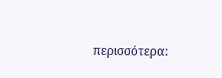περισσότερα: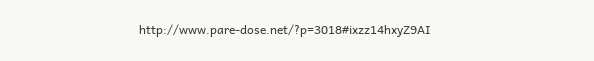http://www.pare-dose.net/?p=3018#ixzz14hxyZ9AI